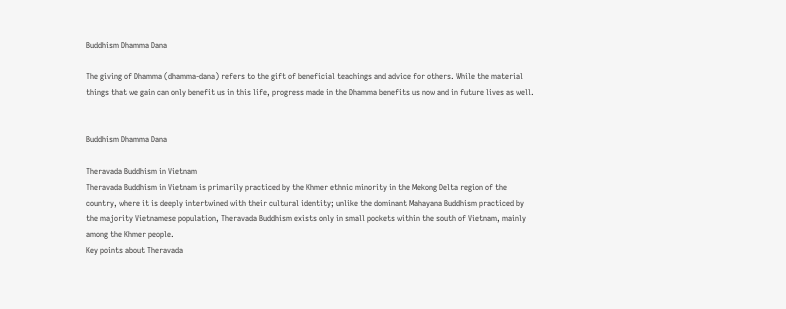Buddhism Dhamma Dana

The giving of Dhamma (dhamma-dana) refers to the gift of beneficial teachings and advice for others. While the material things that we gain can only benefit us in this life, progress made in the Dhamma benefits us now and in future lives as well.


Buddhism Dhamma Dana

Theravada Buddhism in Vietnam
Theravada Buddhism in Vietnam is primarily practiced by the Khmer ethnic minority in the Mekong Delta region of the country, where it is deeply intertwined with their cultural identity; unlike the dominant Mahayana Buddhism practiced by the majority Vietnamese population, Theravada Buddhism exists only in small pockets within the south of Vietnam, mainly among the Khmer people.
Key points about Theravada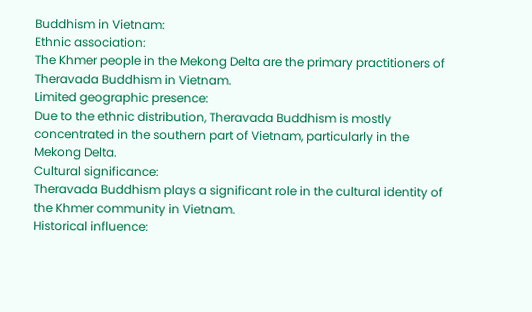Buddhism in Vietnam:
Ethnic association:
The Khmer people in the Mekong Delta are the primary practitioners of Theravada Buddhism in Vietnam.
Limited geographic presence:
Due to the ethnic distribution, Theravada Buddhism is mostly concentrated in the southern part of Vietnam, particularly in the Mekong Delta.
Cultural significance:
Theravada Buddhism plays a significant role in the cultural identity of the Khmer community in Vietnam.
Historical influence: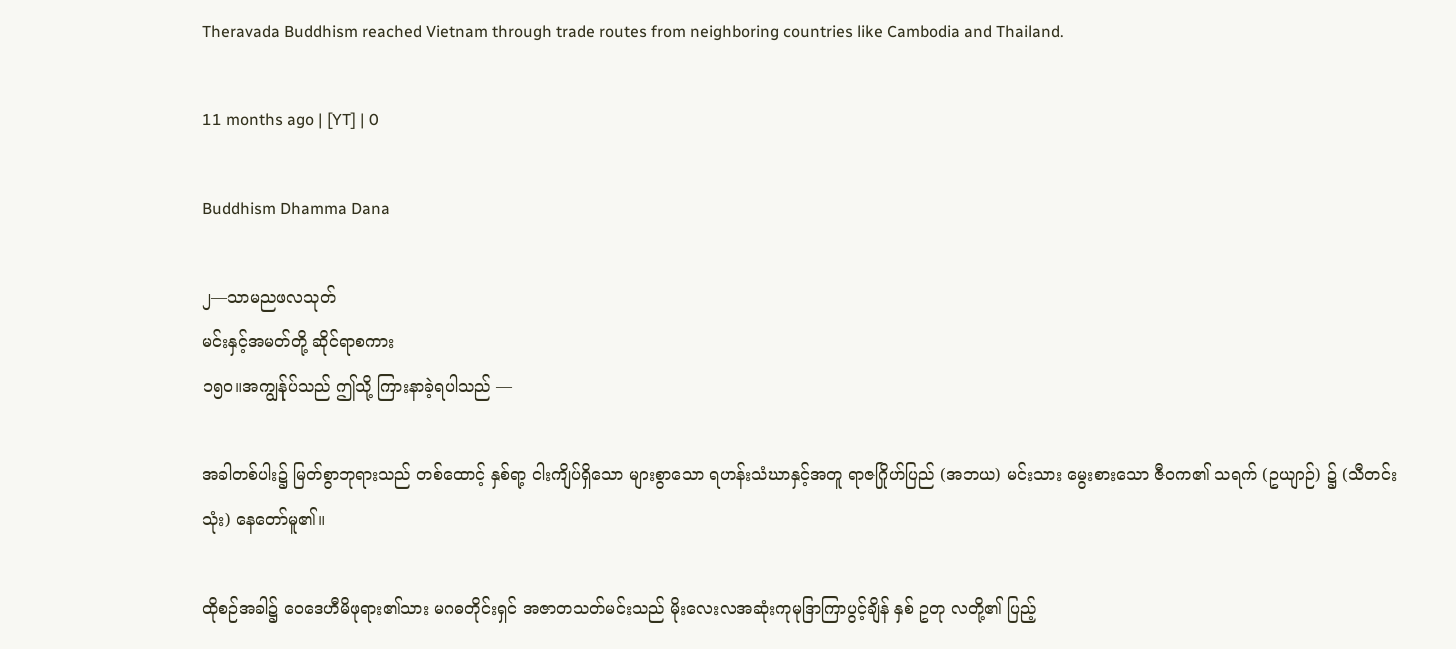Theravada Buddhism reached Vietnam through trade routes from neighboring countries like Cambodia and Thailand.

11 months ago | [YT] | 0

Buddhism Dhamma Dana

၂—သာမညဖလသုတ်
မင်းနှင့်အမတ်တို့ ဆိုင်ရာစကား
၁၅ဝ။အကျွန်ုပ်သည် ဤသို့ ကြားနာခဲ့ရပါသည် —

အခါတစ်ပါး၌ မြတ်စွာဘုရားသည် တစ်ထောင့် နှစ်ရာ့ ငါးကျိပ်ရှိသော များစွာသော ရဟန်းသံဃာနှင့်အတူ ရာဇဂြိုဟ်ပြည် (အဘယ) မင်းသား မွေးစားသော ဇီဝက၏ သရက် (ဥယျာဉ်) ၌ (သီတင်းသုံး) နေတော်မူ၏။

ထိုစဉ်အခါ၌ ဝေဒေဟီမိဖုရား၏သား မဂဓတိုင်းရှင် အဇာတသတ်မင်းသည် မိုးလေးလအဆုံးကုမုဒြာကြာပွင့်ချိန် နှစ် ဥတု လတို့၏ ပြည့်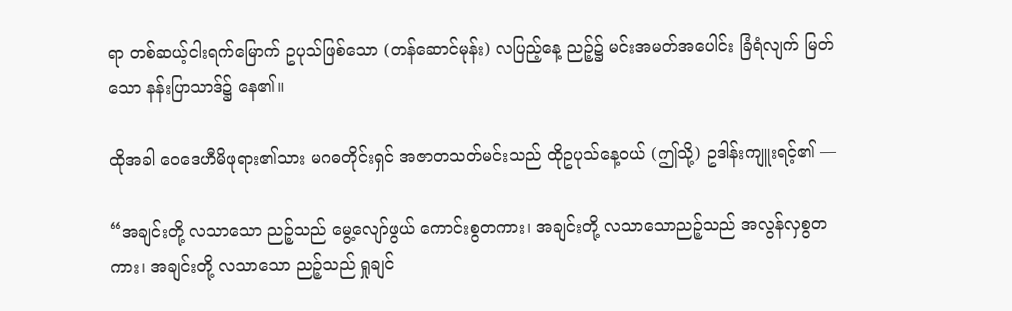ရာ တစ်ဆယ့်ငါးရက်မြောက် ဥပုသ်ဖြစ်သော (တန်ဆောင်မုန်း) လပြည့်နေ့ ညဉ့်၌ မင်းအမတ်အပေါင်း ခြံရံလျက် မြတ်သော နန်းပြာသာဒ်၌ နေ၏။

ထိုအခါ ဝေဒေဟီမိဖုရား၏သား မဂဓတိုင်းရှင် အဇာတသတ်မင်းသည် ထိုဥပုသ်နေ့ဝယ် (ဤသို့) ဥဒါန်းကျူးရင့်၏ —

“အချင်းတို့ လသာသော ညဉ့်သည် မွေ့လျော်ဖွယ် ကောင်းစွတကား၊ အချင်းတို့ လသာသောညဉ့်သည် အလွန်လှစွတကား၊ အချင်းတို့ လသာသော ညဉ့်သည် ရှုချင်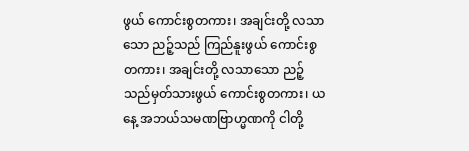ဖွယ် ကောင်းစွတကား၊ အချင်းတို့ လသာသော ညဉ့်သည် ကြည်နူးဖွယ် ကောင်းစွတကား၊ အချင်းတို့ လသာသော ညဉ့်သည်မှတ်သားဖွယ် ကောင်းစွတကား၊ ယနေ့ အဘယ်သမဏဗြာဟ္မဏကို ငါတို့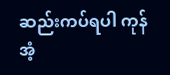ဆည်းကပ်ရပါ ကုန်အံ့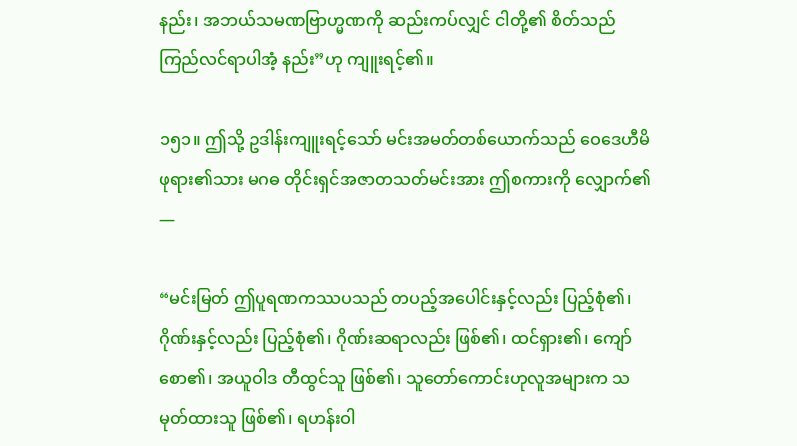နည်း၊ အဘယ်သမဏဗြာဟ္မဏကို ဆည်းကပ်လျှင် ငါတို့၏ စိတ်သည် ကြည်လင်ရာပါအံ့ နည်း”ဟု ကျူးရင့်၏။

၁၅၁။ ဤသို့ ဥဒါန်းကျူးရင့်သော် မင်းအမတ်တစ်ယောက်သည် ဝေဒေဟီမိဖုရား၏သား မဂဓ တိုင်းရှင်အဇာတသတ်မင်းအား ဤစကားကို လျှောက်၏ —

“မင်းမြတ် ဤပူရဏကဿပသည် တပည့်အပေါင်းနှင့်လည်း ပြည့်စုံ၏၊ ဂိုဏ်းနှင့်လည်း ပြည့်စုံ၏၊ ဂိုဏ်းဆရာလည်း ဖြစ်၏၊ ထင်ရှား၏၊ ကျော်စော၏၊ အယူဝါဒ တီထွင်သူ ဖြစ်၏၊ သူတော်ကောင်းဟုလူအများက သမုတ်ထားသူ ဖြစ်၏၊ ရဟန်းဝါ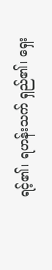ရင့်၏၊ ရဟန်းသက် ရှည်၏၊ ရှေး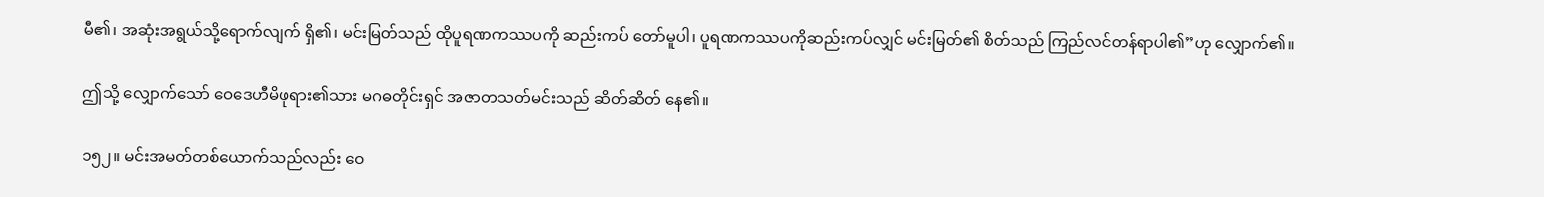မီ၏၊ အဆုံးအရွယ်သို့ရောက်လျက် ရှိ၏၊ မင်းမြတ်သည် ထိုပူရဏကဿပကို ဆည်းကပ် တော်မူပါ၊ ပူရဏကဿပကိုဆည်းကပ်လျှင် မင်းမြတ်၏ စိတ်သည် ကြည်လင်တန်ရာပါ၏”ဟု လျှောက်၏။

ဤသို့ လျှောက်သော် ဝေဒေဟီမိဖုရား၏သား မဂဓတိုင်းရှင် အဇာတသတ်မင်းသည် ဆိတ်ဆိတ် နေ၏။

၁၅၂။ မင်းအမတ်တစ်ယောက်သည်လည်း ဝေ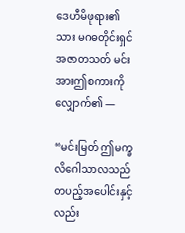ဒေဟီမိဖုရား၏သား မဂဓတိုင်းရှင် အဇာတသတ် မင်းအားဤစကားကို လျှောက်၏ —

“မင်းမြတ် ဤမက္ခလိဂေါသာလသည် တပည့်အပေါင်းနှင့်လည်း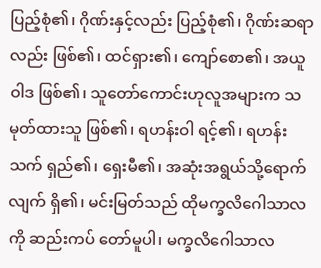ပြည့်စုံ၏၊ ဂိုဏ်းနှင့်လည်း ပြည့်စုံ၏၊ ဂိုဏ်းဆရာလည်း ဖြစ်၏၊ ထင်ရှား၏၊ ကျော်စော၏၊ အယူဝါဒ ဖြစ်၏၊ သူတော်ကောင်းဟုလူအများက သမုတ်ထားသူ ဖြစ်၏၊ ရဟန်းဝါ ရင့်၏၊ ရဟန်းသက် ရှည်၏၊ ရှေးမီ၏၊ အဆုံးအရွယ်သို့ရောက်လျက် ရှိ၏၊ မင်းမြတ်သည် ထိုမက္ခလိဂေါသာလကို ဆည်းကပ် တော်မူပါ၊ မက္ခလိဂေါသာလ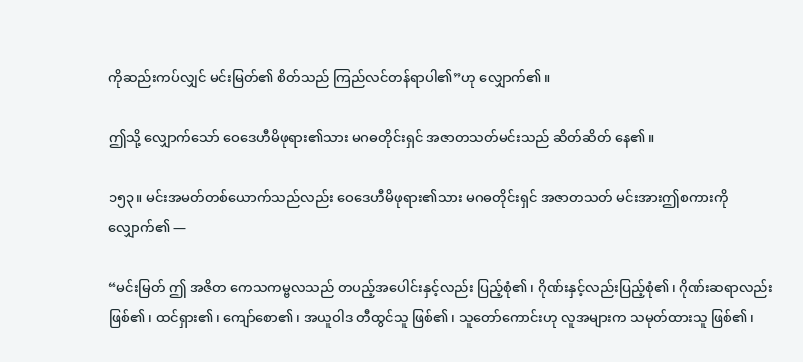ကိုဆည်းကပ်လျှင် မင်းမြတ်၏ စိတ်သည် ကြည်လင်တန်ရာပါ၏”ဟု လျှောက်၏။

ဤသို့ လျှောက်သော် ဝေဒေဟီမိဖုရား၏သား မဂဓတိုင်းရှင် အဇာတသတ်မင်းသည် ဆိတ်ဆိတ် နေ၏။

၁၅၃။ မင်းအမတ်တစ်ယောက်သည်လည်း ဝေဒေဟီမိဖုရား၏သား မဂဓတိုင်းရှင် အဇာတသတ် မင်းအားဤစကားကို လျှောက်၏ —

“မင်းမြတ် ဤ အဇိတ ကေသကမ္ဗလသည် တပည့်အပေါင်းနှင့်လည်း ပြည့်စုံ၏၊ ဂိုဏ်းနှင့်လည်းပြည့်စုံ၏၊ ဂိုဏ်းဆရာလည်း ဖြစ်၏၊ ထင်ရှား၏၊ ကျော်စော၏၊ အယူဝါဒ တီထွင်သူ ဖြစ်၏၊ သူတော်ကောင်းဟု လူအများက သမုတ်ထားသူ ဖြစ်၏၊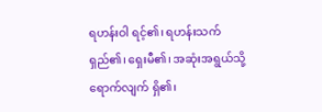ရဟန်းဝါ ရင့်၏၊ ရဟန်းသက် ရှည်၏၊ ရှေးမီ၏၊ အဆုံးအရွယ်သို့ ရောက်လျက် ရှိ၏၊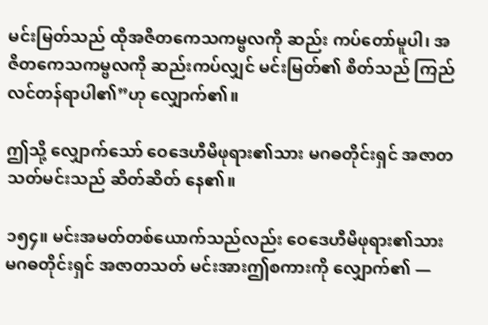မင်းမြတ်သည် ထိုအဇိတကေသကမ္ဗလကို ဆည်း ကပ်တော်မူပါ၊ အဇိတကေသကမ္ဗလကို ဆည်းကပ်လျှင် မင်းမြတ်၏ စိတ်သည် ကြည်လင်တန်ရာပါ၏”ဟု လျှောက်၏။

ဤသို့ လျှောက်သော် ဝေဒေဟီမိဖုရား၏သား မဂဓတိုင်းရှင် အဇာတသတ်မင်းသည် ဆိတ်ဆိတ် နေ၏။

၁၅၄။ မင်းအမတ်တစ်ယောက်သည်လည်း ဝေဒေဟီမိဖုရား၏သား မဂဓတိုင်းရှင် အဇာတသတ် မင်းအားဤစကားကို လျှောက်၏ —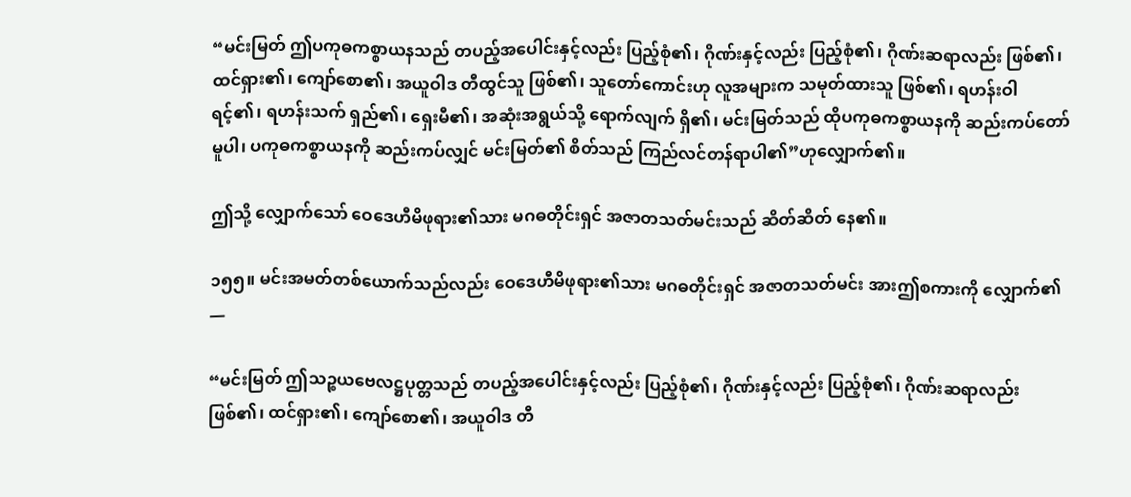“မင်းမြတ် ဤပကုဓကစ္စာယနသည် တပည့်အပေါင်းနှင့်လည်း ပြည့်စုံ၏၊ ဂိုဏ်းနှင့်လည်း ပြည့်စုံ၏၊ ဂိုဏ်းဆရာလည်း ဖြစ်၏၊ ထင်ရှား၏၊ ကျော်စော၏၊ အယူဝါဒ တီထွင်သူ ဖြစ်၏၊ သူတော်ကောင်းဟု လူအများက သမုတ်ထားသူ ဖြစ်၏၊ ရဟန်းဝါ ရင့်၏၊ ရဟန်းသက် ရှည်၏၊ ရှေးမီ၏၊ အဆုံးအရွယ်သို့ ရောက်လျက် ရှိ၏၊ မင်းမြတ်သည် ထိုပကုဓကစ္စာယနကို ဆည်းကပ်တော်မူပါ၊ ပကုဓကစ္စာယနကို ဆည်းကပ်လျှင် မင်းမြတ်၏ စိတ်သည် ကြည်လင်တန်ရာပါ၏”ဟုလျှောက်၏။

ဤသို့ လျှောက်သော် ဝေဒေဟီမိဖုရား၏သား မဂဓတိုင်းရှင် အဇာတသတ်မင်းသည် ဆိတ်ဆိတ် နေ၏။

၁၅၅။ မင်းအမတ်တစ်ယောက်သည်လည်း ဝေဒေဟီမိဖုရား၏သား မဂဓတိုင်းရှင် အဇာတသတ်မင်း အားဤစကားကို လျှောက်၏ —

“မင်းမြတ် ဤသဉ္စယဗေလဋ္ဌပုတ္တသည် တပည့်အပေါင်းနှင့်လည်း ပြည့်စုံ၏၊ ဂိုဏ်းနှင့်လည်း ပြည့်စုံ၏၊ ဂိုဏ်းဆရာလည်း ဖြစ်၏၊ ထင်ရှား၏၊ ကျော်စော၏၊ အယူဝါဒ တီ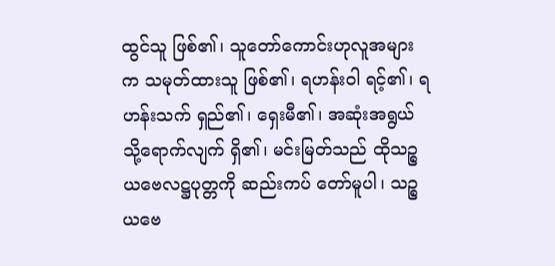ထွင်သူ ဖြစ်၏၊ သူတော်ကောင်းဟုလူအများက သမုတ်ထားသူ ဖြစ်၏၊ ရဟန်းဝါ ရင့်၏၊ ရဟန်းသက် ရှည်၏၊ ရှေးမီ၏၊ အဆုံးအရွယ်သို့ရောက်လျက် ရှိ၏၊ မင်းမြတ်သည် ထိုသဉ္စယဗေလဋ္ဌပုတ္တကို ဆည်းကပ် တော်မူပါ၊ သဉ္စယဗေ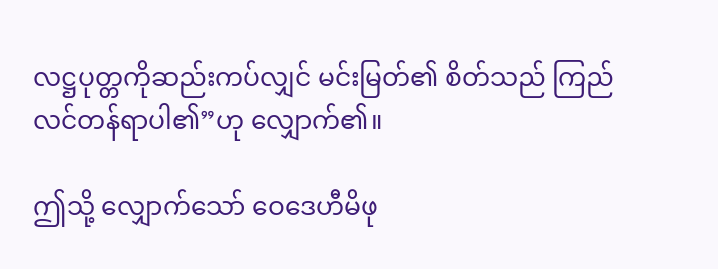လဋ္ဌပုတ္တကိုဆည်းကပ်လျှင် မင်းမြတ်၏ စိတ်သည် ကြည်လင်တန်ရာပါ၏”ဟု လျှောက်၏။

ဤသို့ လျှောက်သော် ဝေဒေဟီမိဖု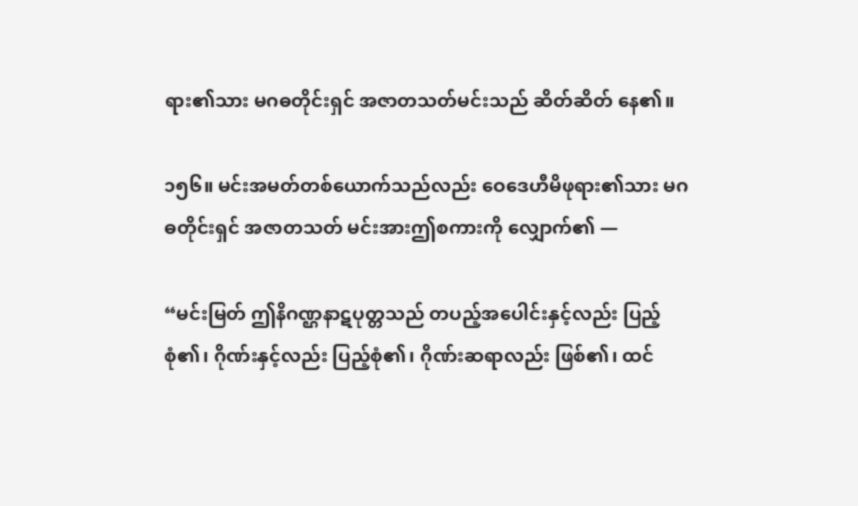ရား၏သား မဂဓတိုင်းရှင် အဇာတသတ်မင်းသည် ဆိတ်ဆိတ် နေ၏။

၁၅၆။ မင်းအမတ်တစ်ယောက်သည်လည်း ဝေဒေဟီမိဖုရား၏သား မဂဓတိုင်းရှင် အဇာတသတ် မင်းအားဤစကားကို လျှောက်၏ —

“မင်းမြတ် ဤနိဂဏ္ဌနာဋပုတ္တသည် တပည့်အပေါင်းနှင့်လည်း ပြည့်စုံ၏၊ ဂိုဏ်းနှင့်လည်း ပြည့်စုံ၏၊ ဂိုဏ်းဆရာလည်း ဖြစ်၏၊ ထင်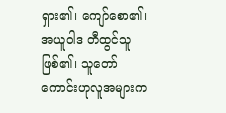ရှား၏၊ ကျော်စော၏၊ အယူဝါဒ တီထွင်သူ ဖြစ်၏၊ သူတော်ကောင်းဟုလူအများက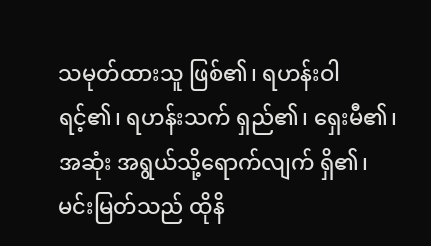သမုတ်ထားသူ ဖြစ်၏၊ ရဟန်းဝါ ရင့်၏၊ ရဟန်းသက် ရှည်၏၊ ရှေးမီ၏၊ အဆုံး အရွယ်သို့ရောက်လျက် ရှိ၏၊ မင်းမြတ်သည် ထိုနိ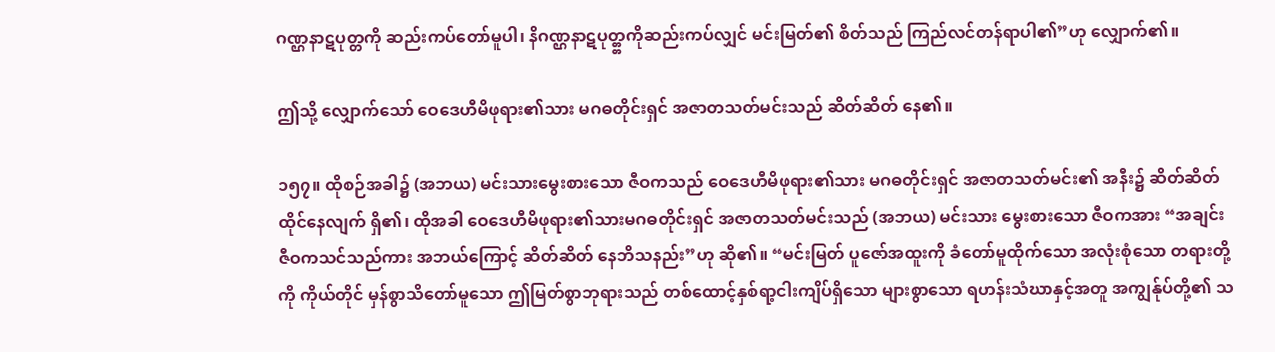ဂဏ္ဌနာဋပုတ္တကို ဆည်းကပ်တော်မူပါ၊ နိဂဏ္ဌနာဋပုတ္တ္တကိုဆည်းကပ်လျှင် မင်းမြတ်၏ စိတ်သည် ကြည်လင်တန်ရာပါ၏”ဟု လျှောက်၏။

ဤသို့ လျှောက်သော် ဝေဒေဟီမိဖုရား၏သား မဂဓတိုင်းရှင် အဇာတသတ်မင်းသည် ဆိတ်ဆိတ် နေ၏။

၁၅၇။ ထိုစဉ်အခါ၌ (အဘယ) မင်းသားမွေးစားသော ဇီဝကသည် ဝေဒေဟီမိဖုရား၏သား မဂဓတိုင်းရှင် အဇာတသတ်မင်း၏ အနီး၌ ဆိတ်ဆိတ် ထိုင်နေလျက် ရှိ၏၊ ထိုအခါ ဝေဒေဟီမိဖုရား၏သားမဂဓတိုင်းရှင် အဇာတသတ်မင်းသည် (အဘယ) မင်းသား မွေးစားသော ဇီဝကအား “အချင်း ဇီဝကသင်သည်ကား အဘယ်ကြောင့် ဆိတ်ဆိတ် နေဘိသနည်း”ဟု ဆို၏။ “မင်းမြတ် ပူဇော်အထူးကို ခံတော်မူထိုက်သော အလုံးစုံသော တရားတို့ကို ကိုယ်တိုင် မှန်စွာသိတော်မူသော ဤမြတ်စွာဘုရားသည် တစ်ထောင့်နှစ်ရာ့ငါးကျိပ်ရှိသော များစွာသော ရဟန်းသံဃာနှင့်အတူ အကျွန်ုပ်တို့၏ သ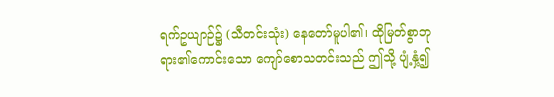ရက်ဥယျာဉ်၌ (သီတင်းသုံး) နေတော်မူပါ၏၊ ထိုမြတ်စွာဘုရား၏ကောင်းသော ကျော်စောသတင်းသည် ဤသို့ ပျံ့နှံ့၍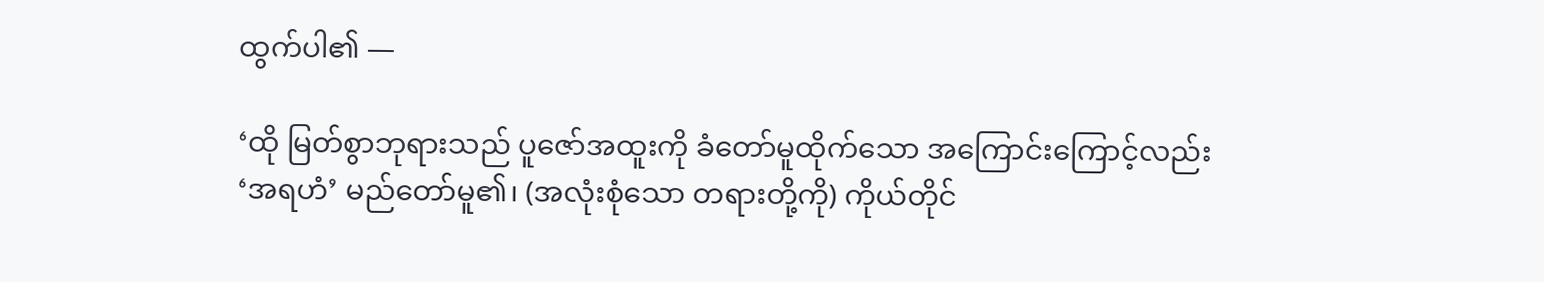ထွက်ပါ၏ —

‘ထို မြတ်စွာဘုရားသည် ပူဇော်အထူးကို ခံတော်မူထိုက်သော အကြောင်းကြောင့်လည်း ‘အရဟံ’ မည်တော်မူ၏၊ (အလုံးစုံသော တရားတို့ကို) ကိုယ်တိုင်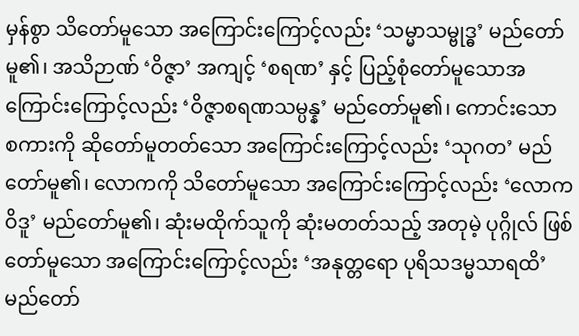မှန်စွာ သိတော်မူသော အကြောင်းကြောင့်လည်း ‘သမ္မာသမ္ဗုဒ္ဓ’ မည်တော်မူ၏၊ အသိဉာဏ် ‘ဝိဇ္ဇာ’ အကျင့် ‘စရဏ’ နှင့် ပြည့်စုံတော်မူသောအကြောင်းကြောင့်လည်း ‘ဝိဇ္ဇာစရဏသမ္ပန္န’ မည်တော်မူ၏၊ ကောင်းသော စကားကို ဆိုတော်မူတတ်သော အကြောင်းကြောင့်လည်း ‘သုဂတ’ မည်တော်မူ၏၊ လောကကို သိတော်မူသော အကြောင်းကြောင့်လည်း ‘လောကဝိဒူ’ မည်တော်မူ၏၊ ဆုံးမထိုက်သူကို ဆုံးမတတ်သည့် အတုမဲ့ ပုဂ္ဂိုလ် ဖြစ်တော်မူသော အကြောင်းကြောင့်လည်း ‘အနုတ္တရော ပုရိသဒမ္မသာရထိ’ မည်တော်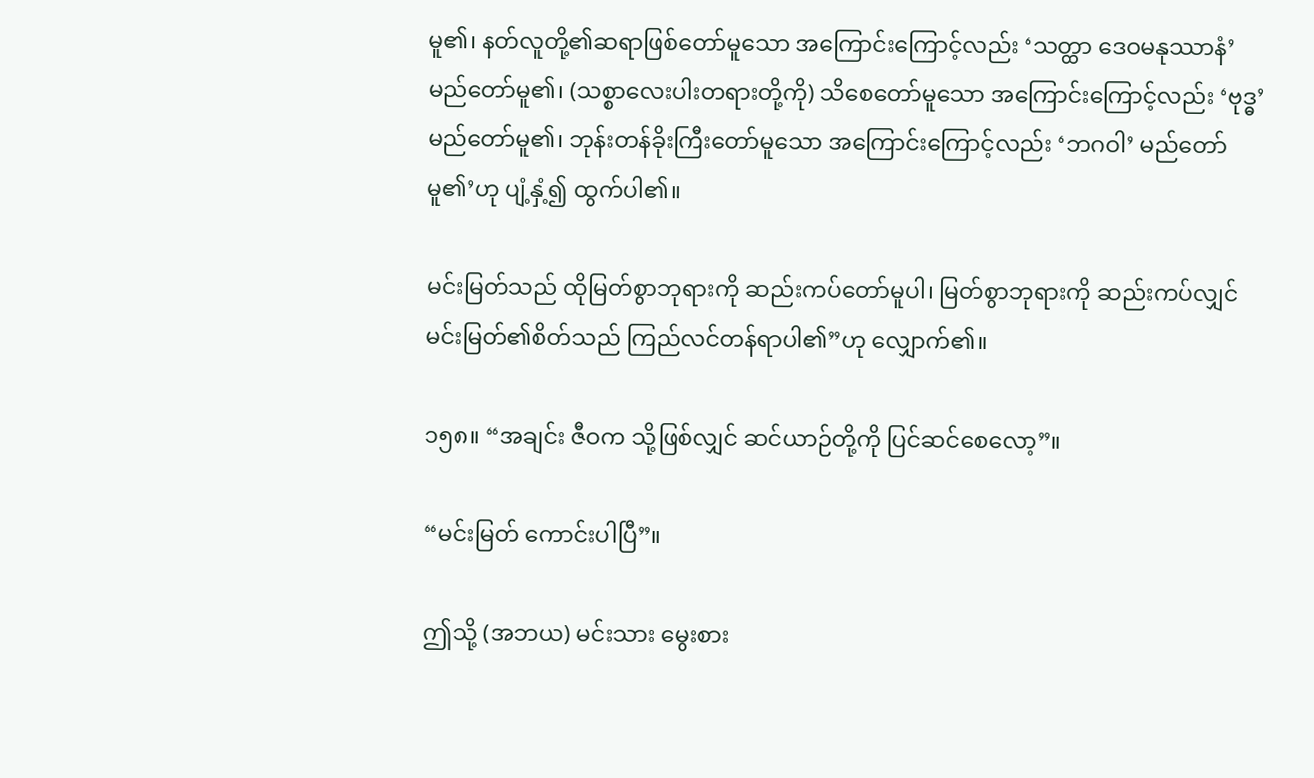မူ၏၊ နတ်လူတို့၏ဆရာဖြစ်တော်မူသော အကြောင်းကြောင့်လည်း ‘သတ္ထာ ဒေဝမနုဿာနံ’ မည်တော်မူ၏၊ (သစ္စာလေးပါးတရားတို့ကို) သိစေတော်မူသော အကြောင်းကြောင့်လည်း ‘ဗုဒ္ဓ’ မည်တော်မူ၏၊ ဘုန်းတန်ခိုးကြီးတော်မူသော အကြောင်းကြောင့်လည်း ‘ဘဂဝါ’ မည်တော်မူ၏’ဟု ပျံ့နှံ့၍ ထွက်ပါ၏။

မင်းမြတ်သည် ထိုမြတ်စွာဘုရားကို ဆည်းကပ်တော်မူပါ၊ မြတ်စွာဘုရားကို ဆည်းကပ်လျှင် မင်းမြတ်၏စိတ်သည် ကြည်လင်တန်ရာပါ၏”ဟု လျှောက်၏။

၁၅၈။ “အချင်း ဇီဝက သို့ဖြစ်လျှင် ဆင်ယာဉ်တို့ကို ပြင်ဆင်စေလော့”။

“မင်းမြတ် ကောင်းပါပြီ”။

ဤသို့ (အဘယ) မင်းသား မွေးစား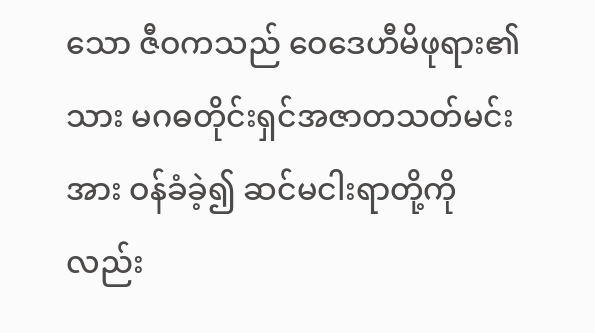သော ဇီဝကသည် ဝေဒေဟီမိဖုရား၏သား မဂဓတိုင်းရှင်အဇာတသတ်မင်းအား ဝန်ခံခဲ့၍ ဆင်မငါးရာတို့ကိုလည်း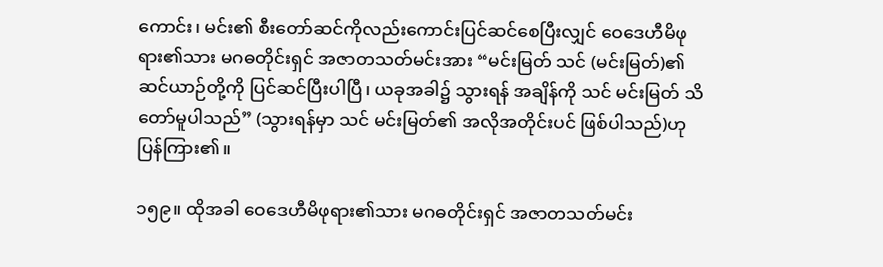ကောင်း၊ မင်း၏ စီးတော်ဆင်ကိုလည်းကောင်းပြင်ဆင်စေပြီးလျှင် ဝေဒေဟီမိဖုရား၏သား မဂဓတိုင်းရှင် အဇာတသတ်မင်းအား “မင်းမြတ် သင် (မင်းမြတ်)၏ ဆင်ယာဉ်တို့ကို ပြင်ဆင်ပြီးပါပြီ၊ ယခုအခါ၌ သွားရန် အချိန်ကို သင် မင်းမြတ် သိတော်မူပါသည်” (သွားရန်မှာ သင် မင်းမြတ်၏ အလိုအတိုင်းပင် ဖြစ်ပါသည်)ဟု ပြန်ကြား၏။

၁၅၉။ ထိုအခါ ဝေဒေဟီမိဖုရား၏သား မဂဓတိုင်းရှင် အဇာတသတ်မင်း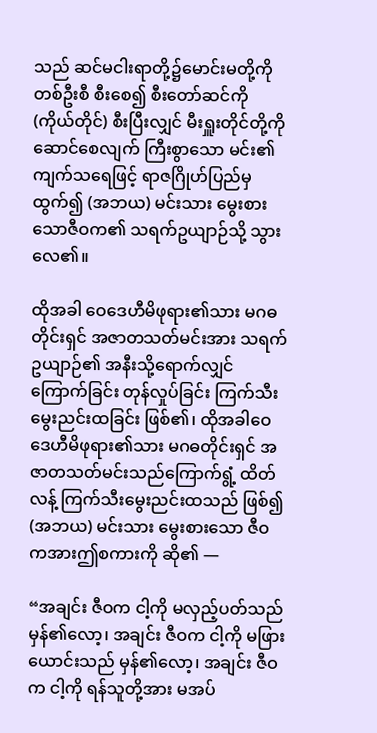သည် ဆင်မငါးရာတို့၌မောင်းမတို့ကို တစ်ဦးစီ စီးစေ၍ စီးတော်ဆင်ကို (ကိုယ်တိုင်) စီးပြီးလျှင် မီးရှူးတိုင်တို့ကို ဆောင်စေလျက် ကြီးစွာသော မင်း၏ ကျက်သရေဖြင့် ရာဇဂြိုဟ်ပြည်မှ ထွက်၍ (အဘယ) မင်းသား မွေးစားသောဇီဝက၏ သရက်ဥယျာဉ်သို့ သွားလေ၏။

ထိုအခါ ဝေဒေဟီမိဖုရား၏သား မဂဓတိုင်းရှင် အဇာတသတ်မင်းအား သရက်ဥယျာဉ်၏ အနီးသို့ရောက်လျှင် ကြောက်ခြင်း တုန်လှုပ်ခြင်း ကြက်သီးမွေးညင်းထခြင်း ဖြစ်၏၊ ထိုအခါဝေဒေဟီမိဖုရား၏သား မဂဓတိုင်းရှင် အဇာတသတ်မင်းသည်ကြောက်ရွံ့ ထိတ်လန့် ကြက်သီးမွေးညင်းထသည် ဖြစ်၍ (အဘယ) မင်းသား မွေးစားသော ဇီဝကအားဤစကားကို ဆို၏ —

“အချင်း ဇီဝက ငါ့ကို မလှည့်ပတ်သည် မှန်၏လော့၊ အချင်း ဇီဝက ငါ့ကို မဖြားယောင်းသည် မှန်၏လော့၊ အချင်း ဇီဝက ငါ့ကို ရန်သူတို့အား မအပ်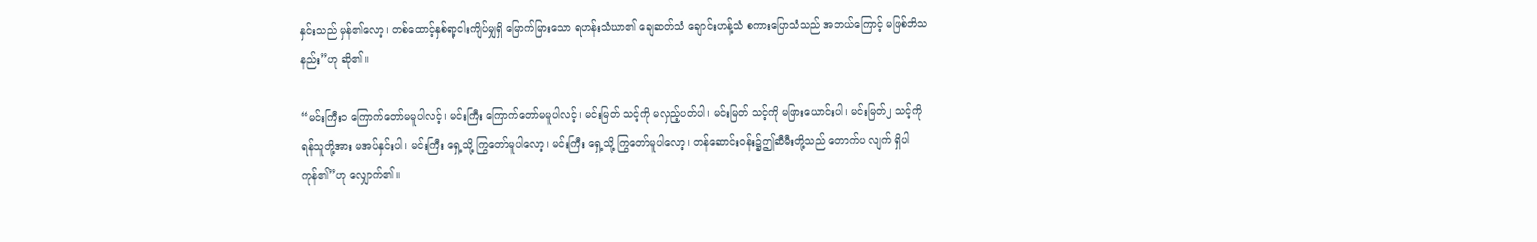နှင်းသည် မှန်၏လော့၊ တစ်ထောင့်နှစ်ရာ့ငါးကျိပ်မျှရှိ မြောက်မြားသော ရဟန်းသံဃာ၏ ချေဆတ်သံ ချောင်းဟန့်သံ စကားပြောသံသည် အဘယ်ကြောင့် မဖြစ်ဘိသနည်း”ဟု ဆို၏။

“မင်းကြီး၁ ကြောက်တော်မမူပါလင့်၊ မင်းကြီး ကြောက်တော်မမူပါလင့်၊ မင်းမြတ် သင့်ကို မလှည့်ပတ်ပါ၊ မင်းမြတ် သင့်ကို မဖြားယောင်းပါ၊ မင်းမြတ်၂ သင့်ကို ရန်သူတို့အား မအပ်နှင်းပါ၊ မင်းကြီး ရှေ့သို့ ကြွတော်မူပါလော့၊ မင်းကြီး ရှေ့သို့ ကြွတော်မူပါလော့၊ တန်ဆောင်းဝန်း၌ဤဆီမီးတို့သည် တောက်ပ လျက် ရှိပါကုန်၏”ဟု လျှောက်၏။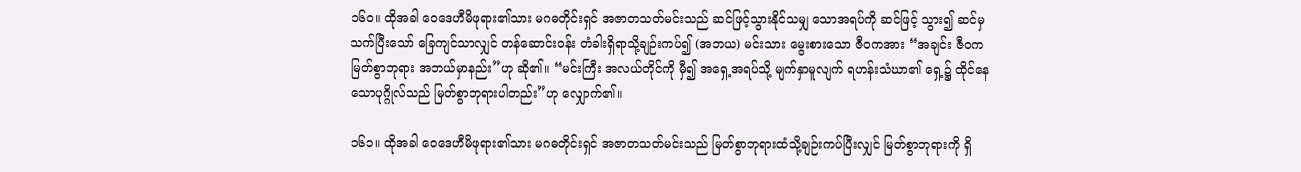၁၆ဝ။ ထိုအခါ ဝေဒေဟီမိဖုရား၏သား မဂဓတိုင်းရှင် အဇာတသတ်မင်းသည် ဆင်ဖြင့်သွားနိုင်သမျှ သောအရပ်ကို ဆင်ဖြင့် သွား၍ ဆင်မှ သက်ပြီးသော် ခြေကျင်သာလျှင် တန်ဆောင်းဝန်း တံခါးရှိရာသို့ချဉ်းကပ်၍ (အဘယ) မင်းသား မွေးစားသော ဇီဝကအား “အချင်း ဇီဝက မြတ်စွာဘုရား အဘယ်မှာနည်း”ဟု ဆို၏။ “မင်းကြီး အလယ်တိုင်ကို မှီ၍ အရှေ့အရပ်သို့ မျက်နှာမူလျက် ရဟန်းသံဃာ၏ ရှေ့၌ ထိုင်နေ သောပုဂ္ဂိုလ်သည် မြတ်စွာဘုရားပါတည်း”ဟု လျှောက်၏။

၁၆၁။ ထိုအခါ ဝေဒေဟီမိဖုရား၏သား မဂဓတိုင်းရှင် အဇာတသတ်မင်းသည် မြတ်စွာဘုရားထံသို့ချဉ်းကပ်ပြီးလျှင် မြတ်စွာဘုရားကို ရှိ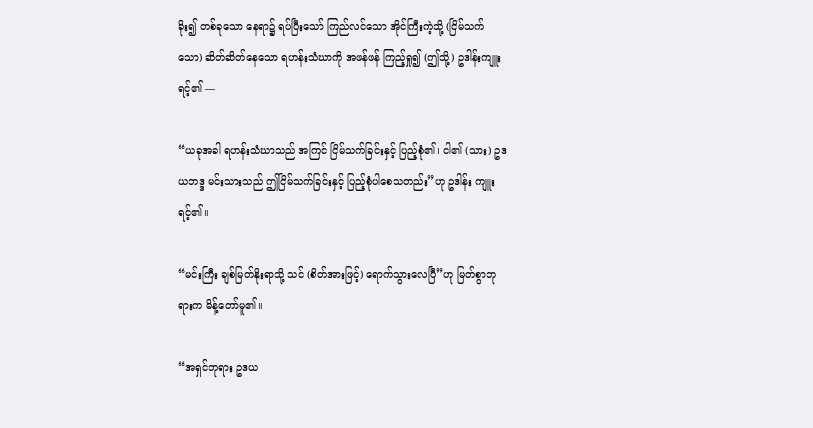ခိုး၍ တစ်ခုသော နေရာ၌ ရပ်ပြီးသော် ကြည်လင်သော အိုင်ကြီးကဲ့သို့ (ငြိမ်သက်သော) ဆိတ်ဆိတ်နေသော ရဟန်းသံဃာကို အဖန်ဖန် ကြည့်ရှု၍ (ဤသို့) ဥဒါန်းကျူးရင့်၏ —

“ယခုအခါ ရဟန်းသံဃာသည် အကြင် ငြိမ်သက်ခြင်းနှင့် ပြည့်စုံ၏၊ ငါ၏ (သား) ဥဒယဘဒ္ဒ မင်းသားသည် ဤငြိမ်သက်ခြင်းနှင့် ပြည့်စုံပါစေသတည်း”ဟု ဥဒါန်း ကျူးရင့်၏။

“မင်းကြီး ချစ်မြတ်နိုးရာသို့ သင် (စိတ်အားဖြင့်) ရောက်သွားလေပြီ”ဟု မြတ်စွာဘုရားက မိန့်တော်မူ၏။

“အရှင်ဘုရား ဥဒယ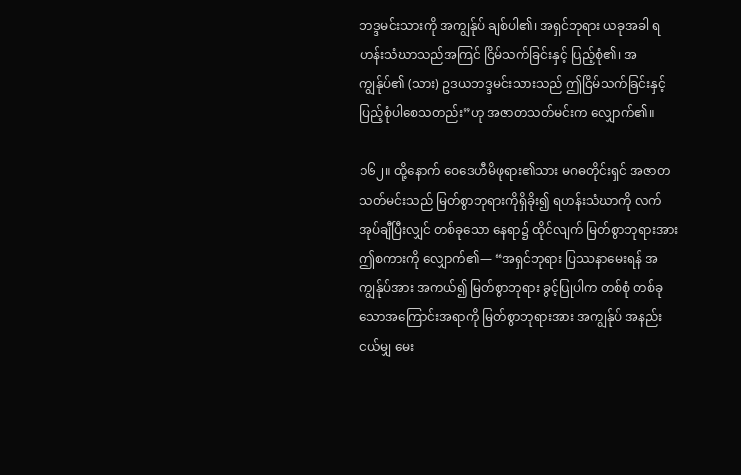ဘဒ္ဒမင်းသားကို အကျွန်ုပ် ချစ်ပါ၏၊ အရှင်ဘုရား ယခုအခါ ရဟန်းသံဃာသည်အကြင် ငြိမ်သက်ခြင်းနှင့် ပြည့်စုံ၏၊ အကျွန်ုပ်၏ (သား) ဥဒယဘဒ္ဒမင်းသားသည် ဤငြိမ်သက်ခြင်းနှင့်ပြည့်စုံပါစေသတည်း”ဟု အဇာတသတ်မင်းက လျှောက်၏။

၁၆၂။ ထို့နောက် ဝေဒေဟီမိဖုရား၏သား မဂဓတိုင်းရှင် အဇာတသတ်မင်းသည် မြတ်စွာဘုရားကိုရှိခိုး၍ ရဟန်းသံဃာကို လက်အုပ်ချီပြီးလျှင် တစ်ခုသော နေရာ၌ ထိုင်လျက် မြတ်စွာဘုရားအား ဤစကားကို လျှောက်၏— “အရှင်ဘုရား ပြဿနာမေးရန် အကျွန်ုပ်အား အကယ်၍ မြတ်စွာဘုရား ခွင့်ပြုပါက တစ်စုံ တစ်ခုသောအကြောင်းအရာကို မြတ်စွာဘုရားအား အကျွန်ုပ် အနည်းငယ်မျှ မေး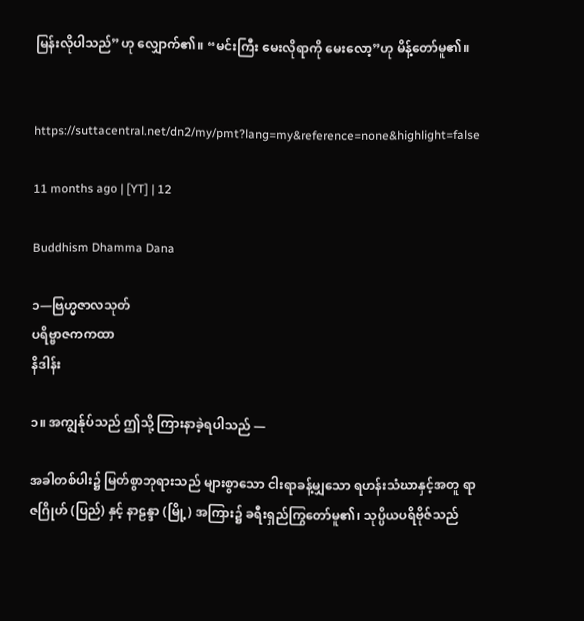မြန်းလိုပါသည်”ဟု လျှောက်၏။ “မင်းကြီး မေးလိုရာကို မေးလော့”ဟု မိန့်တော်မူ၏။


https://suttacentral.net/dn2/my/pmt?lang=my&reference=none&highlight=false

11 months ago | [YT] | 12

Buddhism Dhamma Dana

၁—ဗြဟ္မဇာလသုတ်
ပရိဗ္ဗာဇကကထာ
နိဒါန်း

၁။ အကျွန်ုပ်သည် ဤသို့ ကြားနာခဲ့ရပါသည် —

အခါတစ်ပါး၌ မြတ်စွာဘုရားသည် များစွာသော ငါးရာခန့်မျှသော ရဟန်းသံဃာနှင့်အတူ ရာဇဂြိုဟ် (ပြည်) နှင့် နာဠန္ဒာ (မြို့) အကြား၌ ခရီးရှည်ကြွတော်မူ၏၊ သုပ္ပိယပရိဗိုဇ်သည်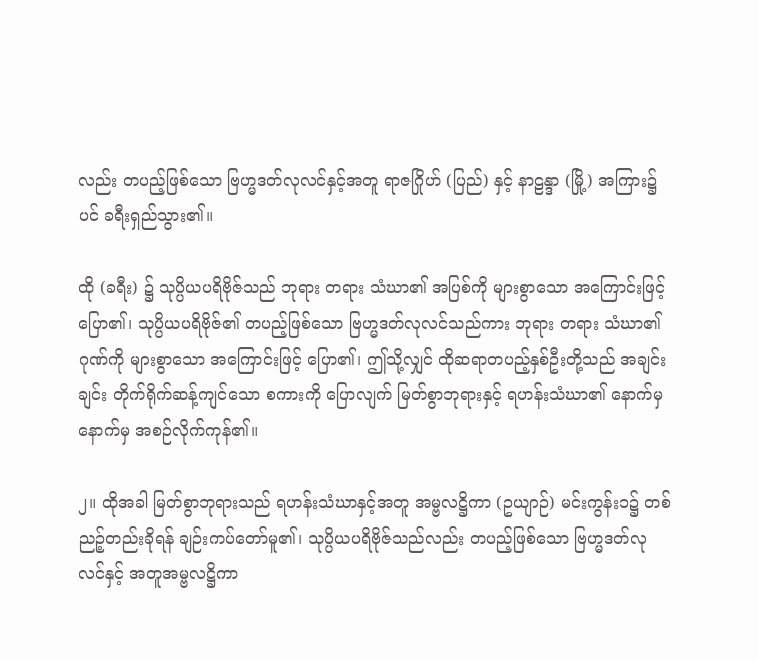လည်း တပည့်ဖြစ်သော ဗြဟ္မဒတ်လုလင်နှင့်အတူ ရာဇဂြိုဟ် (ပြည်) နှင့် နာဠန္ဒာ (မြို့) အကြား၌ပင် ခရီးရှည်သွား၏။

ထို (ခရီး) ၌ သုပ္ပိယပရိဗိုဇ်သည် ဘုရား တရား သံဃာ၏ အပြစ်ကို များစွာသော အကြောင်းဖြင့် ပြော၏၊ သုပ္ပိယပရိဗိုဇ်၏ တပည့်ဖြစ်သော ဗြဟ္မဒတ်လုလင်သည်ကား ဘုရား တရား သံဃာ၏ဂုဏ်ကို များစွာသော အကြောင်းဖြင့် ပြော၏၊ ဤသို့လျှင် ထိုဆရာတပည့်နှစ်ဦးတို့သည် အချင်းချင်း တိုက်ရိုက်ဆန့်ကျင်သော စကားကို ပြောလျက် မြတ်စွာဘုရားနှင့် ရဟန်းသံဃာ၏ နောက်မှ နောက်မှ အစဉ်လိုက်ကုန်၏။

၂။ ထိုအခါ မြတ်စွာဘုရားသည် ရဟန်းသံဃာနှင့်အတူ အမ္ဗလဋ္ဌိကာ (ဥယျာဉ်) မင်းကွန်း၁၌ တစ်ညဉ့်တည်းခိုရန် ချဉ်းကပ်တော်မူ၏၊ သုပ္ပိယပရိဗိုဇ်သည်လည်း တပည့်ဖြစ်သော ဗြဟ္မဒတ်လုလင်နှင့် အတူအမ္ဗလဋ္ဌိကာ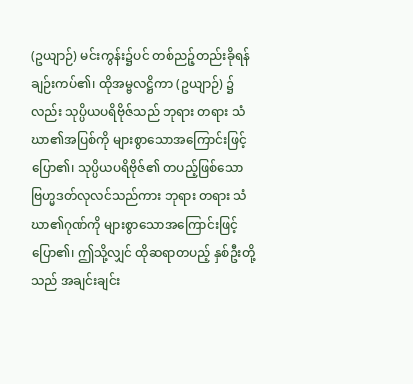(ဥယျာဉ်) မင်းကွန်း၌ပင် တစ်ညဉ့်တည်းခိုရန် ချဉ်းကပ်၏၊ ထိုအမ္ဗလဋ္ဌိကာ (ဥယျာဉ်) ၌လည်း သုပ္ပိယပရိဗိုဇ်သည် ဘုရား တရား သံဃာ၏အပြစ်ကို များစွာသောအကြောင်းဖြင့် ပြော၏၊ သုပ္ပိယပရိဗိုဇ်၏ တပည့်ဖြစ်သော ဗြဟ္မဒတ်လုလင်သည်ကား ဘုရား တရား သံဃာ၏ဂုဏ်ကို များစွာသောအကြောင်းဖြင့် ပြော၏၊ ဤသို့လျှင် ထိုဆရာတပည့် နှစ်ဦးတို့သည် အချင်းချင်း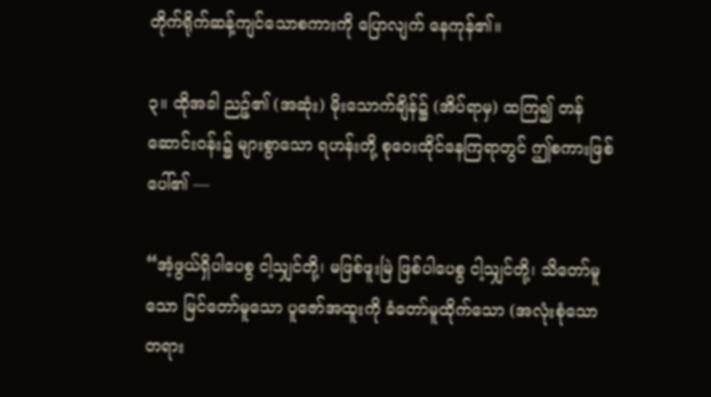တိုက်ရိုက်ဆန့်ကျင်သောစကားကို ပြောလျက် နေကုန်၏။

၃။ ထိုအခါ ညဉ့်၏ (အဆုံး) မိုးသောက်ချိန်၌ (အိပ်ရာမှ) ထကြ၍ တန်ဆောင်းဝန်း၌ များစွာသော ရဟန်းတို့ စုဝေးထိုင်နေကြရာတွင် ဤစကားဖြစ်ပေါ်၏ —

“အံ့ဖွယ်ရှိပါပေစွ ငါ့သျှင်တို့၊ မဖြစ်ဖူးမြဲ ဖြစ်ပါပေစွ ငါ့သျှင်တို့၊ သိတော်မူသော မြင်တော်မူသော ပူဇော်အထူးကို ခံတော်မူထိုက်သော (အလုံးစုံသောတရား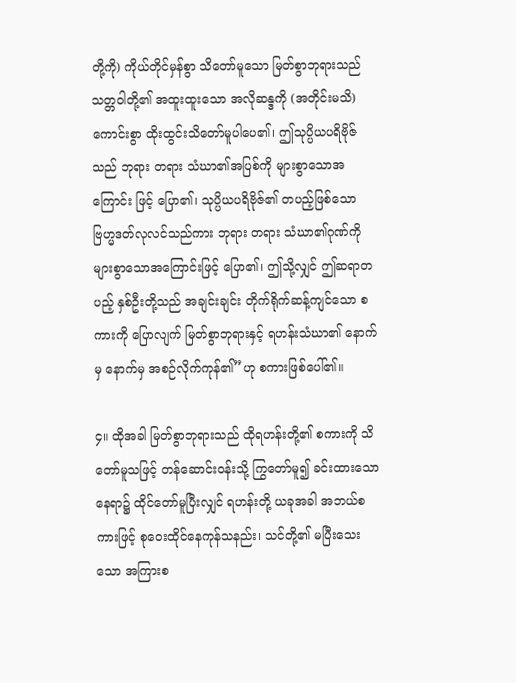တို့ကို) ကိုယ်တိုင်မှန်စွာ သိတော်မူသော မြတ်စွာဘုရားသည် သတ္တဝါတို့၏ အထူးထူးသော အလိုဆန္ဒကို (အတိုင်းမသိ) ကောင်းစွာ ထိုးထွင်းသိတော်မူပါပေ၏၊ ဤသုပ္ပိယပရိဗိုဇ်သည် ဘုရား တရား သံဃာ၏အပြစ်ကို များစွာသောအကြောင်း ဖြင့် ပြော၏၊ သုပ္ပိယပရိဗိုဇ်၏ တပည့်ဖြစ်သော ဗြဟ္မဒတ်လုလင်သည်ကား ဘုရား တရား သံဃာ၏ဂုဏ်ကို များစွာသောအကြောင်းဖြင့် ပြော၏၊ ဤသို့လျှင် ဤဆရာတပည့် နှစ်ဦးတို့သည် အချင်းချင်း တိုက်ရိုက်ဆန့်ကျင်သော စကားကို ပြောလျက် မြတ်စွာဘုရားနှင့် ရဟန်းသံဃာ၏ နောက်မှ နောက်မှ အစဉ်လိုက်ကုန်၏”ဟု စကားဖြစ်ပေါ်၏။

၄။ ထိုအခါ မြတ်စွာဘုရားသည် ထိုရဟန်းတို့၏ စကားကို သိတော်မူသဖြင့် တန်ဆောင်းဝန်းသို့ ကြွတော်မူ၍ ခင်းထားသောနေရာ၌ ထိုင်တော်မူပြီးလျှင် ရဟန်းတို့ ယခုအခါ အဘယ်စကားဖြင့် စုဝေးထိုင်နေကုန်သနည်း၊ သင်တို့၏ မပြီးသေးသော အကြားစ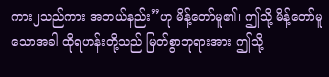ကား၂သည်ကား အဘယ်နည်း”ဟု မိန့်တော်မူ၏၊ ဤသို့ မိန့်တော်မူသောအခါ ထိုရဟန်းတို့သည် မြတ်စွာဘုရားအား ဤသို့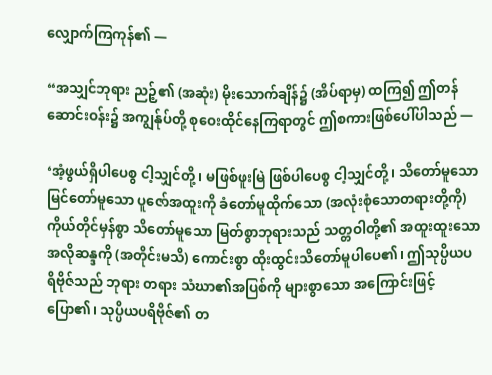လျှောက်ကြကုန်၏ —

“အသျှင်ဘုရား ညဉ့်၏ (အဆုံး) မိုးသောက်ချိန်၌ (အိပ်ရာမှ) ထကြ၍ ဤတန်ဆောင်းဝန်း၌ အကျွန်ုပ်တို့ စုဝေးထိုင်နေကြရာတွင် ဤစကားဖြစ်ပေါ်ပါသည် —

‘အံ့ဖွယ်ရှိပါပေစွ ငါ့သျှင်တို့၊ မဖြစ်ဖူးမြဲ ဖြစ်ပါပေစွ ငါ့သျှင်တို့၊ သိတော်မူသော မြင်တော်မူသော ပူဇော်အထူးကို ခံတော်မူထိုက်သော (အလုံးစုံသောတရားတို့ကို) ကိုယ်တိုင်မှန်စွာ သိတော်မူသော မြတ်စွာဘုရားသည် သတ္တဝါတို့၏ အထူးထူးသော အလိုဆန္ဒကို (အတိုင်းမသိ) ကောင်းစွာ ထိုးထွင်းသိတော်မူပါပေ၏၊ ဤသုပ္ပိယပရိဗိုဇ်သည် ဘုရား တရား သံဃာ၏အပြစ်ကို များစွာသော အကြောင်းဖြင့် ပြော၏၊ သုပ္ပိယပရိဗိုဇ်၏ တ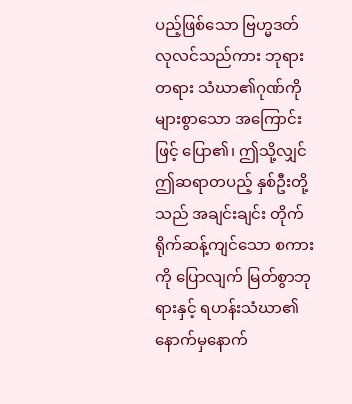ပည့်ဖြစ်သော ဗြဟ္မဒတ်လုလင်သည်ကား ဘုရား တရား သံဃာ၏ဂုဏ်ကို များစွာသော အကြောင်းဖြင့် ပြော၏၊ ဤသို့လျှင် ဤဆရာတပည့် နှစ်ဦးတို့သည် အချင်းချင်း တိုက်ရိုက်ဆန့်ကျင်သော စကားကို ပြောလျက် မြတ်စွာဘုရားနှင့် ရဟန်းသံဃာ၏ နောက်မှနောက်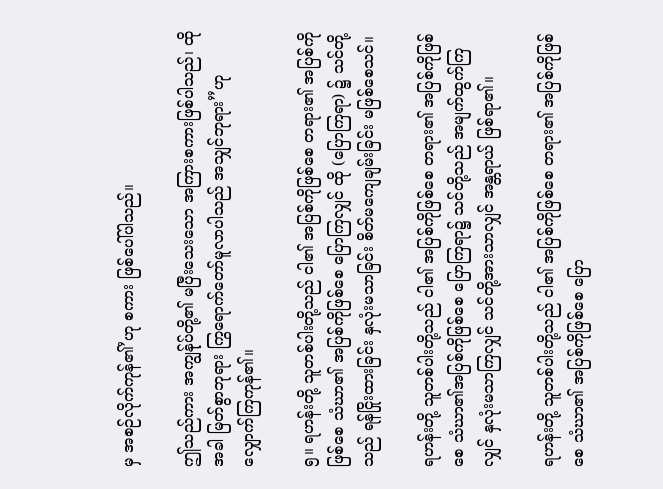မှ အစဉ်လိုက်ကုန်၏’ဟု စကား ဖြစ်ပေါ်ပါသည်။

ဤသည်ကား အကျွန်ုပ်တို့၏ မပြီးသေးသော အကြားစကားဖြစ်ပါသည်၊ ထိုအခါ မြတ်စွာဘုရား ကြွရောက်တော်မူလာပါသည် အသျှင်ဘုရား”ဟု လျှောက်ကြကုန်၏။

၅။ ရဟန်းတို့ သူတစ်ပါးတို့သည် ငါ၏ အပြစ်ကိုဖြစ်စေ တရား၏ အပြစ်ကိုဖြစ်စေ သံဃာ၏ အပြစ်ကိုဖြစ်စေ ပြောကြလျှင် ထို (ပြောကြရာ) ၌ သင်တို့သည် ရန်ငြိုးထားခြင်း နှလုံးမသာခြင်း စိတ်မကျေချမ်းခြင်း မဖြစ်စေသင်။

ရဟန်းတို့ သူတစ်ပါးတို့သည် ငါ၏ အပြစ်ကိုဖြစ်စေ တရား၏ အပြစ်ကိုဖြစ်စေ သံဃာ၏အပြစ်ကိုဖြစ်စေ ပြောကြရာ၌ သင်တို့သည် အမျက်ထွက်ကြလျှင် နှလုံးမသာကြလျှင် သင်တို့အားသာလျှင် အန္တရာယ် ဖြစ်ရာ၏။

ရဟန်းတို့ သူတစ်ပါးတို့သည် ငါ၏ အပြစ်ကိုဖြစ်စေ တရား၏ အပြစ်ကိုဖြစ်စေ သံဃာ၏ အပြစ်ကိုဖြစ်စေ ပြော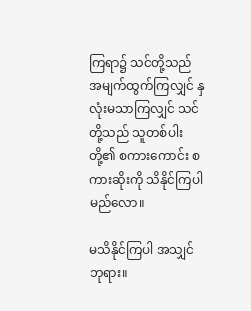ကြရာ၌ သင်တို့သည် အမျက်ထွက်ကြလျှင် နှလုံးမသာကြလျှင် သင်တို့သည် သူတစ်ပါးတို့၏ စကားကောင်း စကားဆိုးကို သိနိုင်ကြပါမည်လော။

မသိနိုင်ကြပါ အသျှင်ဘုရား။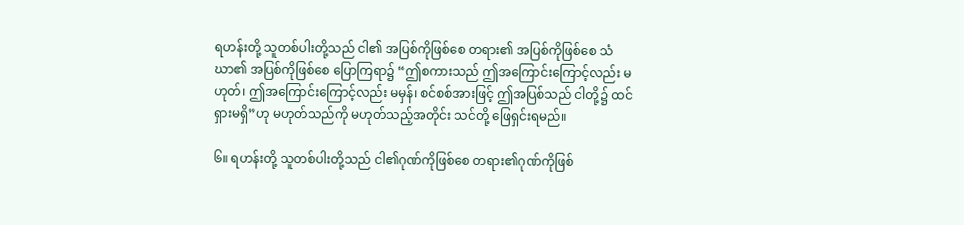ရဟန်းတို့ သူတစ်ပါးတို့သည် ငါ၏ အပြစ်ကိုဖြစ်စေ တရား၏ အပြစ်ကိုဖြစ်စေ သံဃာ၏ အပြစ်ကိုဖြစ်စေ ပြောကြရာ၌ “ဤစကားသည် ဤအကြောင်းကြောင့်လည်း မဟုတ်၊ ဤအကြောင်းကြောင့်လည်း မမှန်၊ စင်စစ်အားဖြင့် ဤအပြစ်သည် ငါတို့၌ ထင်ရှားမရှိ”ဟု မဟုတ်သည်ကို မဟုတ်သည့်အတိုင်း သင်တို့ ဖြေရှင်းရမည်။

၆။ ရဟန်းတို့ သူတစ်ပါးတို့သည် ငါ၏ဂုဏ်ကိုဖြစ်စေ တရား၏ဂုဏ်ကိုဖြစ်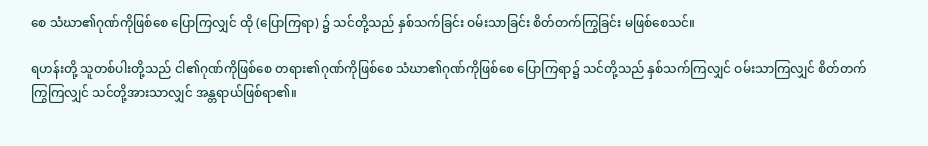စေ သံဃာ၏ဂုဏ်ကိုဖြစ်စေ ပြောကြလျှင် ထို (ပြောကြရာ) ၌ သင်တို့သည် နှစ်သက်ခြင်း ဝမ်းသာခြင်း စိတ်တက်ကြွခြင်း မဖြစ်စေသင်။

ရဟန်းတို့ သူတစ်ပါးတို့သည် ငါ၏ဂုဏ်ကိုဖြစ်စေ တရား၏ဂုဏ်ကိုဖြစ်စေ သံဃာ၏ဂုဏ်ကိုဖြစ်စေ ပြောကြရာ၌ သင်တို့သည် နှစ်သက်ကြလျှင် ဝမ်းသာကြလျှင် စိတ်တက်ကြွကြလျှင် သင်တို့အားသာလျှင် အန္တရာယ်ဖြစ်ရာ၏။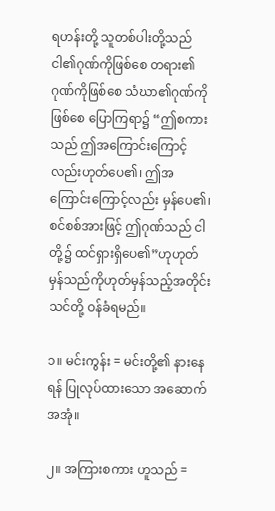ရဟန်းတို့ သူတစ်ပါးတို့သည် ငါ၏ဂုဏ်ကိုဖြစ်စေ တရား၏ဂုဏ်ကိုဖြစ်စေ သံဃာ၏ဂုဏ်ကိုဖြစ်စေ ပြောကြရာ၌ “ဤစကားသည် ဤအကြောင်းကြောင့်လည်းဟုတ်ပေ၏၊ ဤအကြောင်းကြောင့်လည်း မှန်ပေ၏၊ စင်စစ်အားဖြင့် ဤဂုဏ်သည် ငါတို့၌ ထင်ရှားရှိပေ၏”ဟုဟုတ်မှန်သည်ကိုဟုတ်မှန်သည့်အတိုင်း သင်တို့ ဝန်ခံရမည်။

၁။ မင်းကွန်း = မင်းတို့၏ နားနေရန် ပြုလုပ်ထားသော အဆောက်အအုံ။

၂။ အကြားစကား ဟူသည် =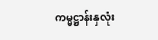ကမ္မဋ္ဌာန်းနှလုံး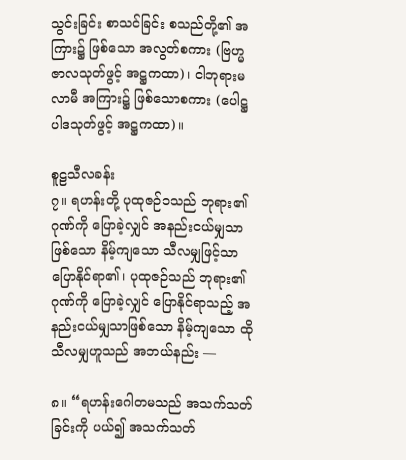သွင်းခြင်း စာသင်ခြင်း စသည်တို့၏ အကြား၌ ဖြစ်သော အလွတ်စကား (ဗြဟ္မဇာလသုတ်ဖွင့် အဋ္ဌကထာ)၊ ငါဘုရားမလာမီ အကြား၌ ဖြစ်သောစကား (ပေါဋ္ဌပါဒသုတ်ဖွင့် အဋ္ဌကထာ)။

စူဠသီလခန်း
၇။ ရဟန်းတို့ ပုထုဇဉ်၁သည် ဘုရား၏ဂုဏ်ကို ပြောခဲ့လျှင် အနည်းငယ်မျှသာဖြစ်သော နိမ့်ကျသော သီလမျှဖြင့်သာ ပြောနိုင်ရာ၏၊ ပုထုဇဉ်သည် ဘုရား၏ဂုဏ်ကို ပြောခဲ့လျှင် ပြောနိုင်ရာသည့် အနည်းငယ်မျှသာဖြစ်သော နိမ့်ကျသော ထိုသီလမျှဟူသည် အဘယ်နည်း —

၈။ “ရဟန်းဂေါတမသည် အသက်သတ်ခြင်းကို ပယ်၍ အသက်သတ်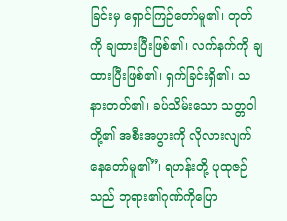ခြင်းမှ ရှောင်ကြဉ်တော်မူ၏၊ တုတ်ကို ချထားပြီးဖြစ်၏၊ လက်နက်ကို ချထားပြီးဖြစ်၏၊ ရှက်ခြင်းရှိ၏၊ သနားတတ်၏၊ ခပ်သိမ်းသော သတ္တဝါတို့၏ အစီးအပွားကို လိုလားလျက် နေတော်မူ၏”၊ ရဟန်းတို့ ပုထုဇဉ်သည် ဘုရား၏ဂုဏ်ကိုပြော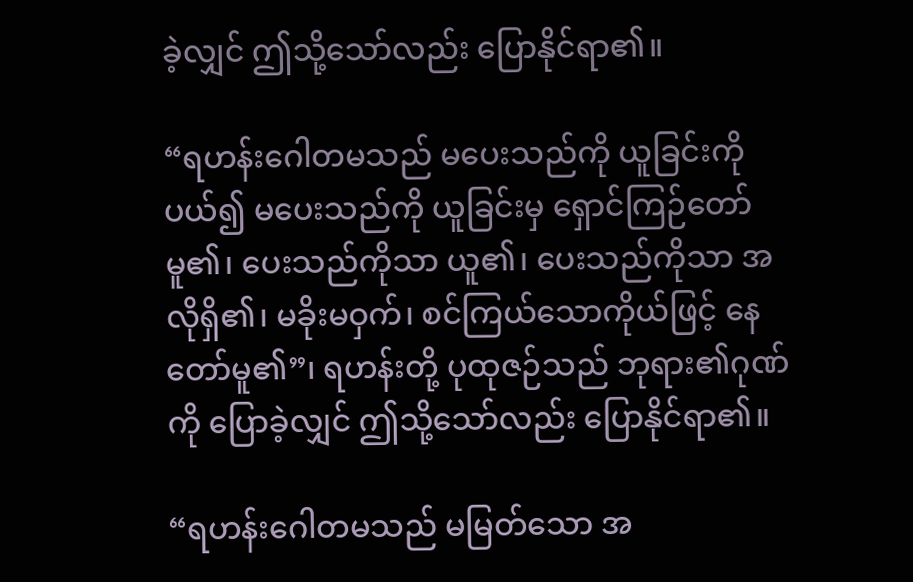ခဲ့လျှင် ဤသို့သော်လည်း ပြောနိုင်ရာ၏။

“ရဟန်းဂေါတမသည် မပေးသည်ကို ယူခြင်းကို ပယ်၍ မပေးသည်ကို ယူခြင်းမှ ရှောင်ကြဉ်တော် မူ၏၊ ပေးသည်ကိုသာ ယူ၏၊ ပေးသည်ကိုသာ အလိုရှိ၏၊ မခိုးမဝှက်၊ စင်ကြယ်သောကိုယ်ဖြင့် နေတော်မူ၏”၊ ရဟန်းတို့ ပုထုဇဉ်သည် ဘုရား၏ဂုဏ်ကို ပြောခဲ့လျှင် ဤသို့သော်လည်း ပြောနိုင်ရာ၏။

“ရဟန်းဂေါတမသည် မမြတ်သော အ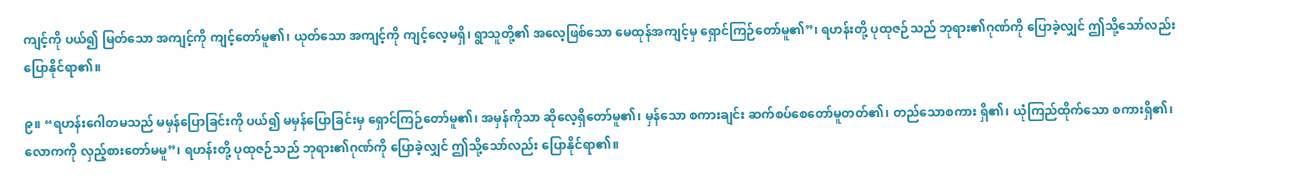ကျင့်ကို ပယ်၍ မြတ်သော အကျင့်ကို ကျင့်တော်မူ၏၊ ယုတ်သော အကျင့်ကို ကျင့်လေ့မရှိ၊ ရွာသူတို့၏ အလေ့ဖြစ်သော မေထုန်အကျင့်မှ ရှောင်ကြဉ်တော်မူ၏”၊ ရဟန်းတို့ ပုထုဇဉ်သည် ဘုရား၏ဂုဏ်ကို ပြောခဲ့လျှင် ဤသို့သော်လည်း ပြောနိုင်ရာ၏။

၉။ “ရဟန်းဂေါတမသည် မမှန်ပြောခြင်းကို ပယ်၍ မမှန်ပြောခြင်းမှ ရှောင်ကြဉ်တော်မူ၏၊ အမှန်ကိုသာ ဆိုလေ့ရှိတော်မူ၏၊ မှန်သော စကားချင်း ဆက်စပ်စေတော်မူတတ်၏၊ တည်သောစကား ရှိ၏၊ ယုံကြည်ထိုက်သော စကားရှိ၏၊ လောကကို လှည့်စားတော်မမူ”၊ ရဟန်းတို့ ပုထုဇဉ်သည် ဘုရား၏ဂုဏ်ကို ပြောခဲ့လျှင် ဤသို့သော်လည်း ပြောနိုင်ရာ၏။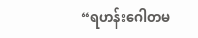“ရဟန်းဂေါတမ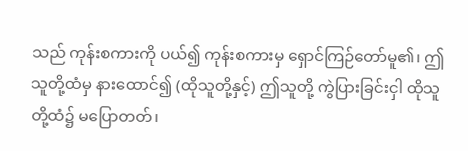သည် ကုန်းစကားကို ပယ်၍ ကုန်းစကားမှ ရှောင်ကြဉ်တော်မူ၏၊ ဤသူတို့ထံမှ နားထောင်၍ (ထိုသူတို့နှင့်) ဤသူတို့ ကွဲပြားခြင်းငှါ ထိုသူတို့ထံ၌ မပြောတတ်၊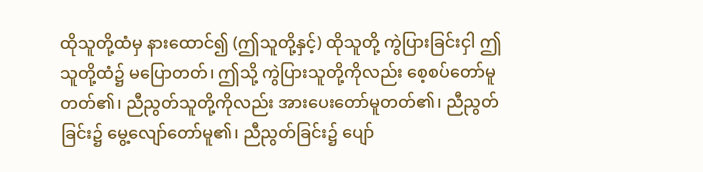ထိုသူတို့ထံမှ နားထောင်၍ (ဤသူတို့နှင့်) ထိုသူတို့ ကွဲပြားခြင်းငှါ ဤသူတို့ထံ၌ မပြောတတ်၊ ဤသို့ ကွဲပြားသူတို့ကိုလည်း စေ့စပ်တော်မူတတ်၏၊ ညီညွတ်သူတို့ကိုလည်း အားပေးတော်မူတတ်၏၊ ညီညွတ်ခြင်း၌ မွေ့လျော်တော်မူ၏၊ ညီညွတ်ခြင်း၌ ပျော်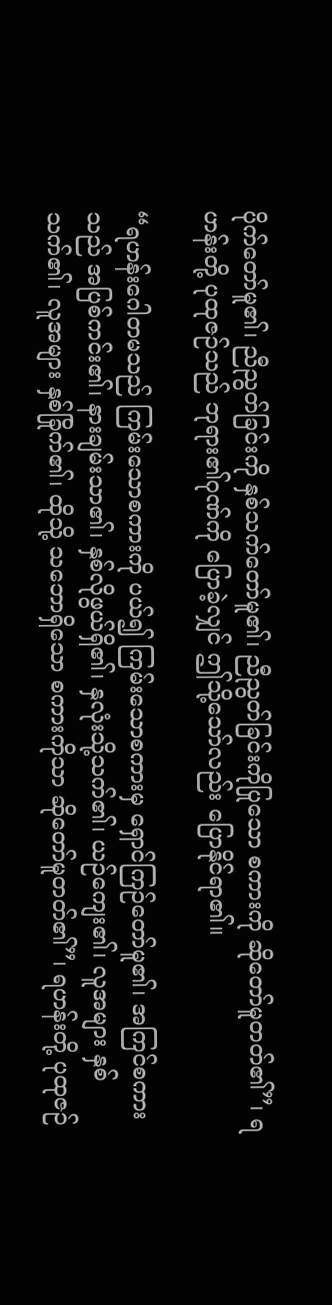ပိုက်တော်မူ၏၊ ညီညွတ်ခြင်းကို နှစ်သက်တော်မူ၏၊ ညီညွတ်ခြင်းကိုပြုသော စကားကို ဆိုတော်မူတတ်၏”၊ ရဟန်းတို့ ပုထုဇဉ်သည် ဘုရား၏ဂုဏ်ကို ပြောခဲ့လျှင် ဤသို့သော်လည်း ပြောနိုင်ရာ၏။

“ရဟန်းဂေါတမသည် ကြမ်းသောစကားကို ပယ်၍ ကြမ်းသောစကားမှ ရှောင်ကြဉ်တော်မူ၏၊ အကြင်စကားသည် အပြစ်ကင်း၏၊ နားချမ်းသာ၏၊ နှစ်လိုဖွယ်ရှိ၏၊ နှလုံးသို့သက်၏၊ ယဉ်ကျေး၏၊ လူအများ နှစ်သက်၏၊ လူအများ နှစ်ခြိုက်၏၊ ထိုသို့ သဘောရှိသော စကားကိုသာ ဆိုတော်မူတတ်၏”၊ ရဟန်းတို့ ပုထုဇဉ်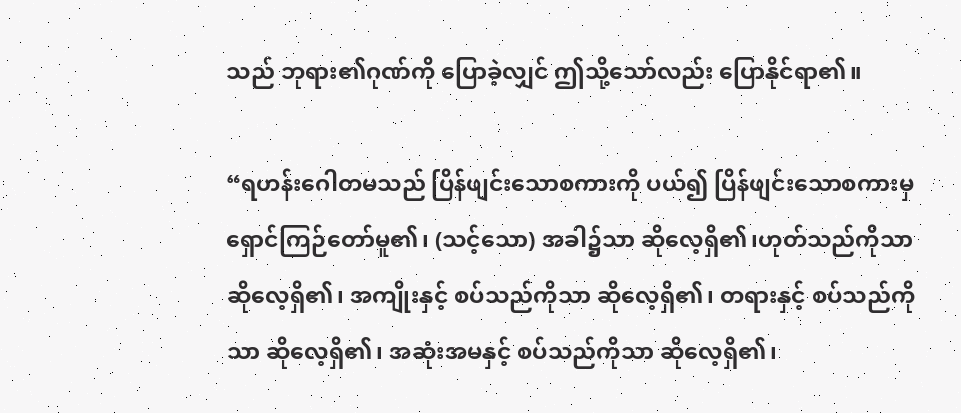သည် ဘုရား၏ဂုဏ်ကို ပြောခဲ့လျှင် ဤသို့သော်လည်း ပြောနိုင်ရာ၏။

“ရဟန်းဂေါတမသည် ပြိန်ဖျင်းသောစကားကို ပယ်၍ ပြိန်ဖျင်းသောစကားမှ ရှောင်ကြဉ်တော်မူ၏၊ (သင့်သော) အခါ၌သာ ဆိုလေ့ရှိ၏၊ဟုတ်သည်ကိုသာ ဆိုလေ့ရှိ၏၊ အကျိုးနှင့် စပ်သည်ကိုသာ ဆိုလေ့ရှိ၏၊ တရားနှင့် စပ်သည်ကိုသာ ဆိုလေ့ရှိ၏၊ အဆုံးအမနှင့် စပ်သည်ကိုသာ ဆိုလေ့ရှိ၏၊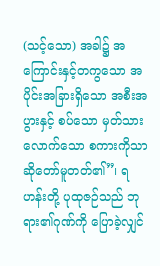(သင့်သော) အခါ၌ အကြောင်းနှင့်တကွသော အပိုင်းအခြားရှိသော အစီးအပွားနှင့် စပ်သော မှတ်သားလောက်သော စကားကိုသာ ဆိုတော်မူတတ်၏”၊ ရဟန်းတို့ ပုထုဇဉ်သည် ဘုရား၏ဂုဏ်ကို ပြောခဲ့လျှင်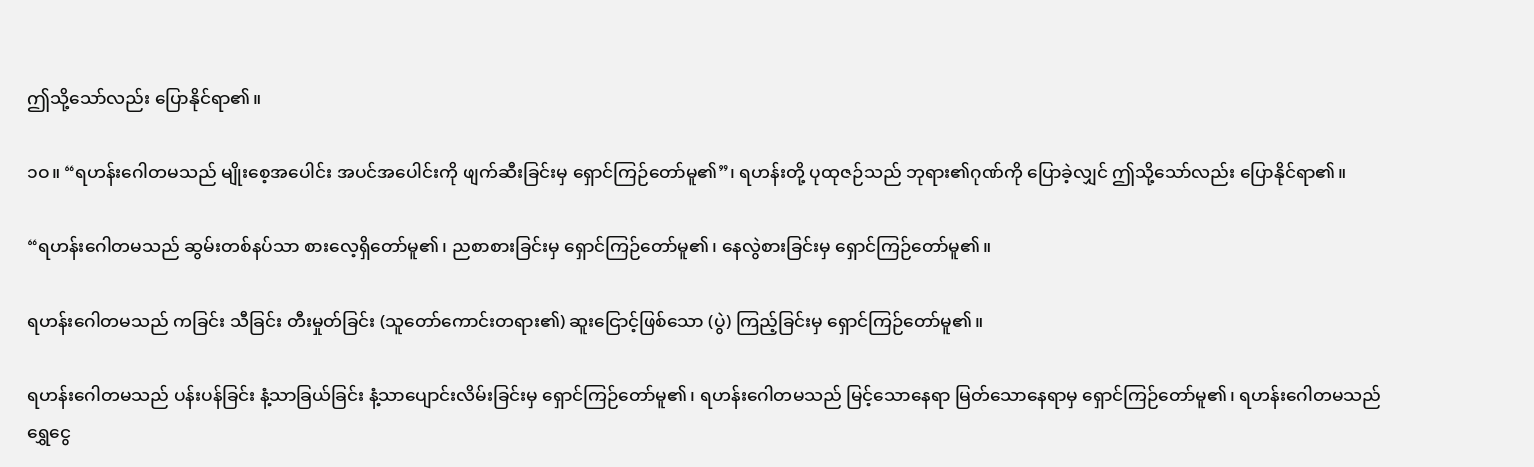ဤသို့သော်လည်း ပြောနိုင်ရာ၏။

၁ဝ။ “ရဟန်းဂေါတမသည် မျိုးစေ့အပေါင်း အပင်အပေါင်းကို ဖျက်ဆီးခြင်းမှ ရှောင်ကြဉ်တော်မူ၏”၊ ရဟန်းတို့ ပုထုဇဉ်သည် ဘုရား၏ဂုဏ်ကို ပြောခဲ့လျှင် ဤသို့သော်လည်း ပြောနိုင်ရာ၏။

“ရဟန်းဂေါတမသည် ဆွမ်းတစ်နပ်သာ စားလေ့ရှိတော်မူ၏၊ ညစာစားခြင်းမှ ရှောင်ကြဉ်တော်မူ၏၊ နေလွဲစားခြင်းမှ ရှောင်ကြဉ်တော်မူ၏။

ရဟန်းဂေါတမသည် ကခြင်း သီခြင်း တီးမှုတ်ခြင်း (သူတော်ကောင်းတရား၏) ဆူးငြောင့်ဖြစ်သော (ပွဲ) ကြည့်ခြင်းမှ ရှောင်ကြဉ်တော်မူ၏။

ရဟန်းဂေါတမသည် ပန်းပန်ခြင်း နံ့သာခြယ်ခြင်း နံ့သာပျောင်းလိမ်းခြင်းမှ ရှောင်ကြဉ်တော်မူ၏၊ ရဟန်းဂေါတမသည် မြင့်သောနေရာ မြတ်သောနေရာမှ ရှောင်ကြဉ်တော်မူ၏၊ ရဟန်းဂေါတမသည် ရွှေငွေ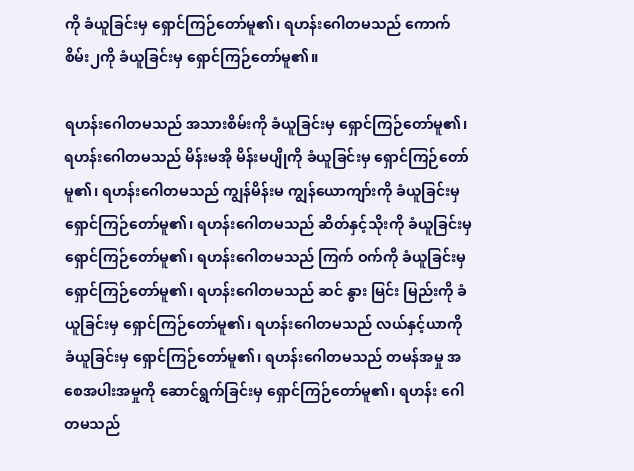ကို ခံယူခြင်းမှ ရှောင်ကြဉ်တော်မူ၏၊ ရဟန်းဂေါတမသည် ကောက်စိမ်း၂ကို ခံယူခြင်းမှ ရှောင်ကြဉ်တော်မူ၏။

ရဟန်းဂေါတမသည် အသားစိမ်းကို ခံယူခြင်းမှ ရှောင်ကြဉ်တော်မူ၏၊ ရဟန်းဂေါတမသည် မိန်းမအို မိန်းမပျိုကို ခံယူခြင်းမှ ရှောင်ကြဉ်တော်မူ၏၊ ရဟန်းဂေါတမသည် ကျွန်မိန်းမ ကျွန်ယောကျာ်းကို ခံယူခြင်းမှ ရှောင်ကြဉ်တော်မူ၏၊ ရဟန်းဂေါတမသည် ဆိတ်နှင့်သိုးကို ခံယူခြင်းမှ ရှောင်ကြဉ်တော်မူ၏၊ ရဟန်းဂေါတမသည် ကြက် ဝက်ကို ခံယူခြင်းမှ ရှောင်ကြဉ်တော်မူ၏၊ ရဟန်းဂေါတမသည် ဆင် နွား မြင်း မြည်းကို ခံယူခြင်းမှ ရှောင်ကြဉ်တော်မူ၏၊ ရဟန်းဂေါတမသည် လယ်နှင့်ယာကို ခံယူခြင်းမှ ရှောင်ကြဉ်တော်မူ၏၊ ရဟန်းဂေါတမသည် တမန်အမှု အစေအပါးအမှုကို ဆောင်ရွက်ခြင်းမှ ရှောင်ကြဉ်တော်မူ၏၊ ရဟန်း ဂေါတမသည်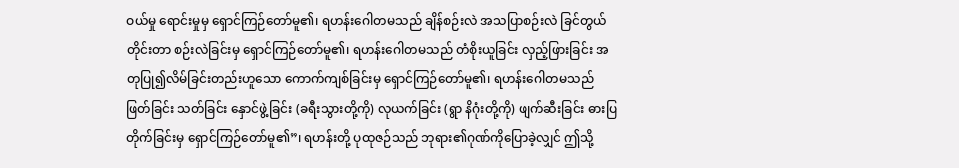ဝယ်မှု ရောင်းမှုမှ ရှောင်ကြဉ်တော်မူ၏၊ ရဟန်းဂေါတမသည် ချိန်စဉ်းလဲ အသပြာစဉ်းလဲ ခြင်တွယ်တိုင်းတာ စဉ်းလဲခြင်းမှ ရှောင်ကြဉ်တော်မူ၏၊ ရဟန်းဂေါတမသည် တံစိုးယူခြင်း လှည့်ဖြားခြင်း အတုပြု၍လိမ်ခြင်းတည်းဟူသော ကောက်ကျစ်ခြင်းမှ ရှောင်ကြဉ်တော်မူ၏၊ ရဟန်းဂေါတမသည် ဖြတ်ခြင်း သတ်ခြင်း နှောင်ဖွဲ့ခြင်း (ခရီးသွားတို့ကို) လုယက်ခြင်း (ရွာ နိဂုံးတို့ကို) ဖျက်ဆီးခြင်း ဓားပြတိုက်ခြင်းမှ ရှောင်ကြဉ်တော်မူ၏”၊ ရဟန်းတို့ ပုထုဇဉ်သည် ဘုရား၏ဂုဏ်ကိုပြောခဲ့လျှင် ဤသို့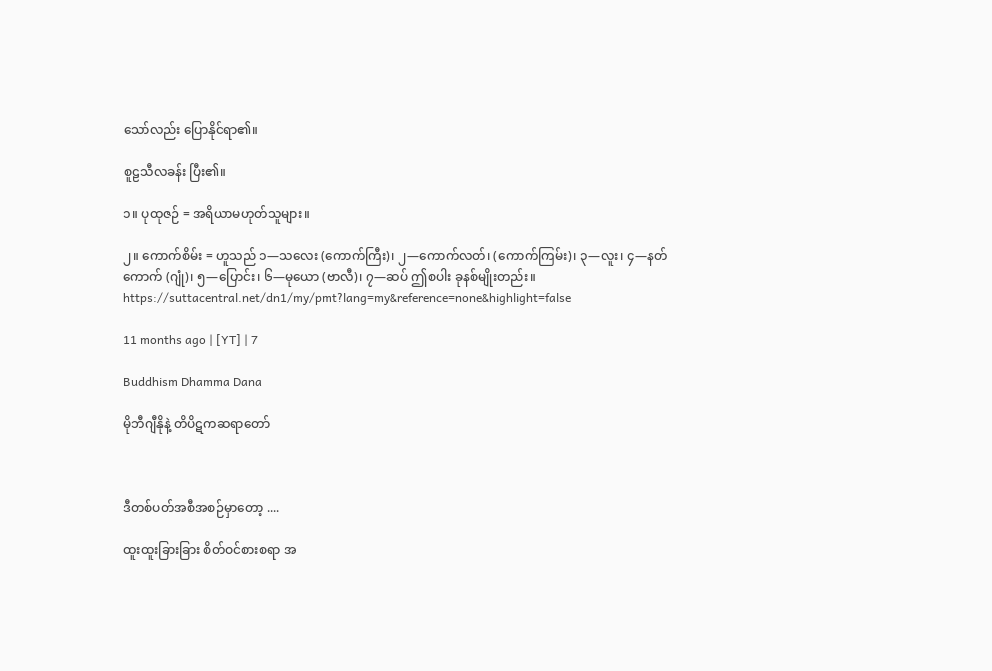သော်လည်း ပြောနိုင်ရာ၏။

စူဠသီလခန်း ပြီး၏။

၁။ ပုထုဇဉ် = အရိယာမဟုတ်သူများ။

၂။ ကောက်စိမ်း = ဟူသည် ၁—သလေး (ကောက်ကြီး)၊ ၂—ကောက်လတ်၊ (ကောက်ကြမ်း)၊ ၃—လူး၊ ၄—နတ်ကောက် (ဂျုံ)၊ ၅—ပြောင်း၊ ၆—မုယော (ဗာလီ)၊ ၇—ဆပ် ဤစပါး ခုနစ်မျိုးတည်း။
https://suttacentral.net/dn1/my/pmt?lang=my&reference=none&highlight=false

11 months ago | [YT] | 7

Buddhism Dhamma Dana

မိုဘီဂျီနိုနဲ့ တိပိဋကဆရာတော်



ဒီတစ်ပတ်အစီအစဉ်မှာတော့ ....

ထူးထူးခြားခြား စိတ်ဝင်စားစရာ အ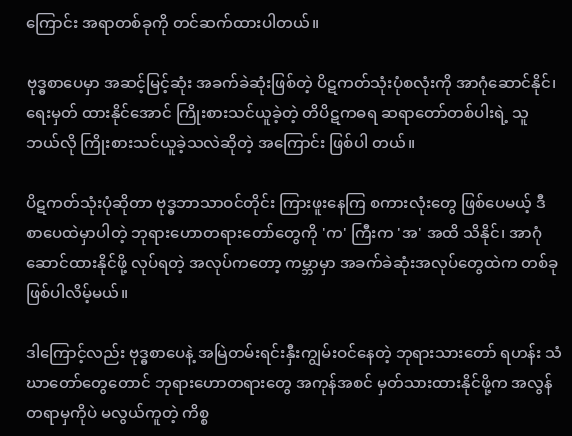ကြောင်း အရာတစ်ခုကို တင်ဆက်ထားပါတယ်။

ဗုဒ္ဓစာပေမှာ အဆင့်မြင့်ဆုံး အခက်ခဲဆုံးဖြစ်တဲ့ ပိဋကတ်သုံးပုံစလုံးကို အာဂုံဆောင်နိုင်၊ ရေးမှတ် ထားနိုင်အောင် ကြိုးစားသင်ယူခဲ့တဲ့ တိပိဋကဓရ ဆရာတော်တစ်ပါးရဲ့ သူဘယ်လို ကြိုးစားသင်ယူခဲ့သလဲဆိုတဲ့ အကြောင်း ဖြစ်ပါ တယ်။

ပိဋကတ်သုံးပုံဆိုတာ ဗုဒ္ဓဘာသာဝင်တိုင်း ကြားဖူးနေကြ စကားလုံးတွေ ဖြစ်ပေမယ့် ဒီစာပေထဲမှာပါတဲ့ ဘုရားဟောတရားတော်တွေကို 'က' ကြီးက 'အ' အထိ သိနိုင်၊ အာဂုံဆောင်ထားနိုင်ဖို့ လုပ်ရတဲ့ အလုပ်ကတော့ ကမ္ဘာမှာ အခက်ခဲဆုံးအလုပ်တွေထဲက တစ်ခု ဖြစ်ပါလိမ့်မယ်။

ဒါကြောင့်လည်း ဗုဒ္ဓစာပေနဲ့ အမြဲတမ်းရင်းနှီးကျွမ်းဝင်နေတဲ့ ဘုရားသားတော် ရဟန်း သံဃာတော်တွေတောင် ဘုရားဟောတရားတွေ အကုန်အစင် မှတ်သားထားနိုင်ဖို့က အလွန်တရာမှကိုပဲ မလွယ်ကူတဲ့ ကိစ္စ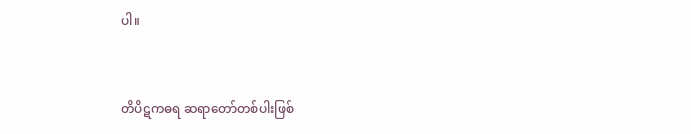ပါ။



တိပိဋကဓရ ဆရာတော်တစ်ပါးဖြစ်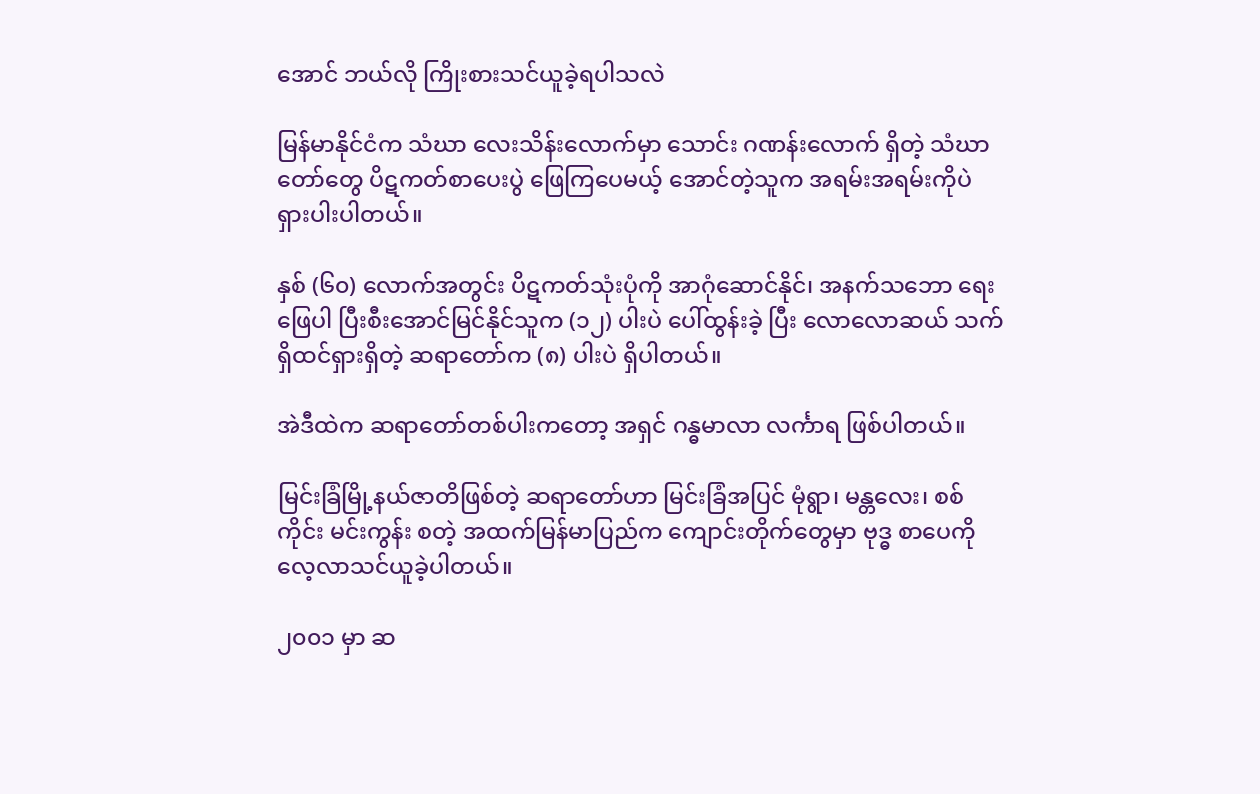အောင် ဘယ်လို ကြိုးစားသင်ယူခဲ့ရပါသလဲ

မြန်မာနိုင်ငံက သံဃာ လေးသိန်းလောက်မှာ သောင်း ဂဏန်းလောက် ရှိတဲ့ သံဃာတော်တွေ ပိဋကတ်စာပေးပွဲ ဖြေကြပေမယ့် အောင်တဲ့သူက အရမ်းအရမ်းကိုပဲ ရှားပါးပါတယ်။

နှစ် (၆၀) လောက်အတွင်း ပိဋကတ်သုံးပုံကို အာဂုံဆောင်နိုင်၊ အနက်သဘော ရေးဖြေပါ ပြီးစီးအောင်မြင်နိုင်သူက (၁၂) ပါးပဲ ပေါ်ထွန်းခဲ့ ပြီး လောလောဆယ် သက်ရှိထင်ရှားရှိတဲ့ ဆရာတော်က (၈) ပါးပဲ ရှိပါတယ်။

အဲဒီထဲက ဆရာတော်တစ်ပါးကတော့ အရှင် ဂန္ဓမာလာ လင်္ကာရ ဖြစ်ပါတယ်။

မြင်းခြံမြို့နယ်ဇာတိဖြစ်တဲ့ ဆရာတော်ဟာ မြင်းခြံအပြင် မုံရွာ၊ မန္တလေး၊ စစ်ကိုင်း မင်းကွန်း စတဲ့ အထက်မြန်မာပြည်က ကျောင်းတိုက်တွေမှာ ဗုဒ္ဓ စာပေကို လေ့လာသင်ယူခဲ့ပါတယ်။

၂၀၀၁ မှာ ဆ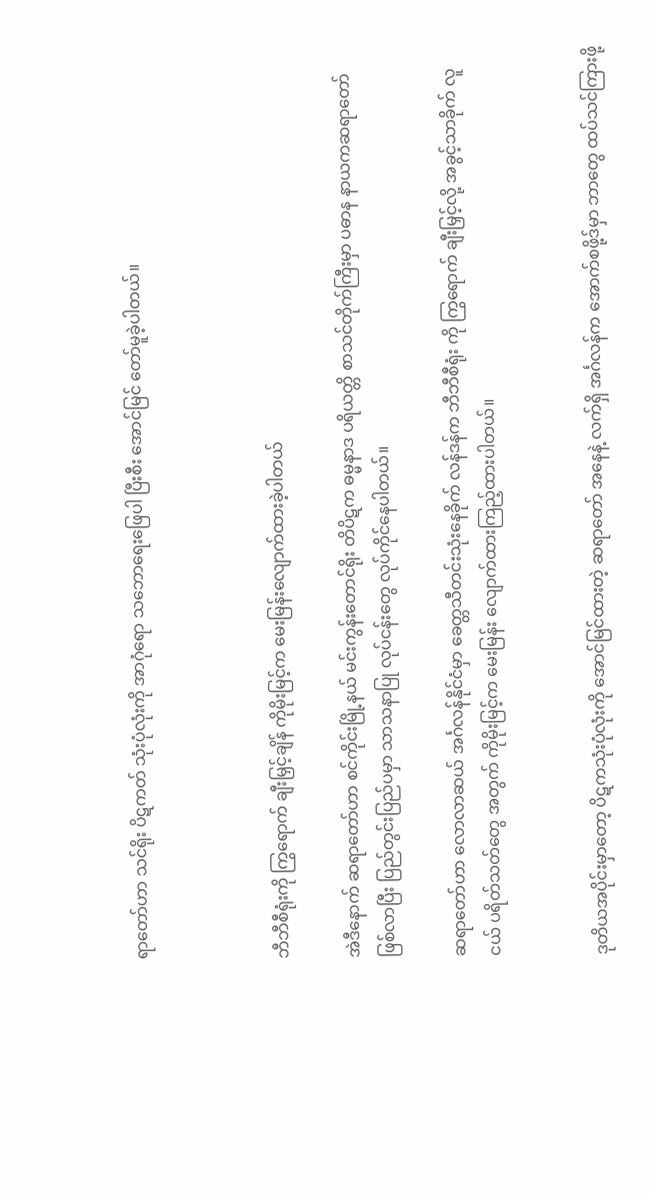ရာတော်ဟာ သင်ရိုး ပိဋကတ် သုံးပုံလုံးကို အာဂုံရော သဘောရေးဖြေပါ ပြီးစီး အောင်မြင် တော်မူခဲ့ပါတယ်။



ဘီဘီစီရုံးကို ကြွရောက် ချီးမြှင့်ချိန် ကိုမိုးမြင့်က မေးမြန်းလျောက်ထားခဲ့ပါတယ်

အဲဒီနောက် ဆရာတော်ဟာ စင်ကိုင်းမြို့နယ် မင်းကွန်းတောင်ရိုး တိပိဋက ဓမ္မနာဒ ပရိယတ္တိ စာသင်တိုက်ကြီးမှာ ပဓာန နာယကဆရာတော် ဖြစ်လာပြီး ပြည်တွင်းပြည်ပမှာ သာသနာပြု လုပ်ငန်းတွေ လုပ်ကိုင်နေပါတယ်။

ဆရာတော်ဟာ လောလာဆယ် အင်္ဂလန်နိုင်ငံမှာ ခေတ္တသီတင်းသုံးနေခိုက် လန်ဒန်က ဘီဘီစီရုံး ကို ကြွရောက် ချီးမြှင့်လို့ အခွင့်သာခိုက် လူငယ် ပရိတ်သတ်တွေ အတွက် ကိုမိုးမြင့်က မေးမြန်း လျောက်ထားကြည့်ထားပါတယ်။


ဒုတိယအပိုင်းမှာတော့ ပိဋကသုံးပုံလုံးကို အောင်မြင်ထားတဲ့ ဆရာတော် အနေနဲ့ လက်ရှိ အင်္ဂလန်က အောက်စဖို့ဒ်မှာ ဘာတွေ ထပ်သင်ကြားဖို့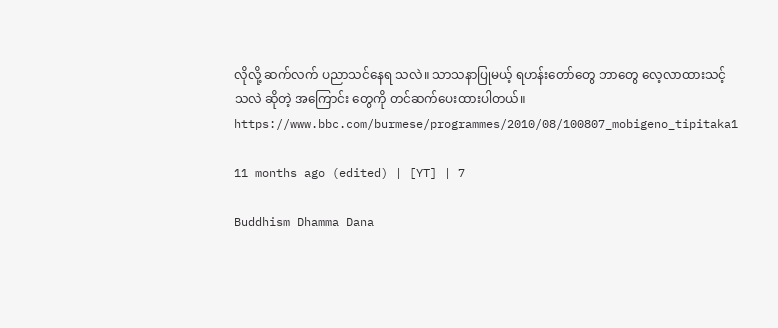လိုလို့ ဆက်လက် ပညာသင်နေရ သလဲ။ သာသနာပြုမယ့် ရဟန်းတော်တွေ ဘာတွေ လေ့လာထားသင့်သလဲ ဆိုတဲ့ အကြောင်း တွေကို တင်ဆက်ပေးထားပါတယ်။
https://www.bbc.com/burmese/programmes/2010/08/100807_mobigeno_tipitaka1

11 months ago (edited) | [YT] | 7

Buddhism Dhamma Dana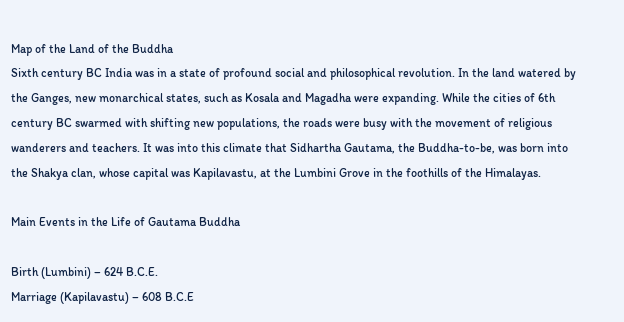Map of the Land of the Buddha
Sixth century BC India was in a state of profound social and philosophical revolution. In the land watered by the Ganges, new monarchical states, such as Kosala and Magadha were expanding. While the cities of 6th century BC swarmed with shifting new populations, the roads were busy with the movement of religious wanderers and teachers. It was into this climate that Sidhartha Gautama, the Buddha-to-be, was born into the Shakya clan, whose capital was Kapilavastu, at the Lumbini Grove in the foothills of the Himalayas.

Main Events in the Life of Gautama Buddha

Birth (Lumbini) – 624 B.C.E.
Marriage (Kapilavastu) – 608 B.C.E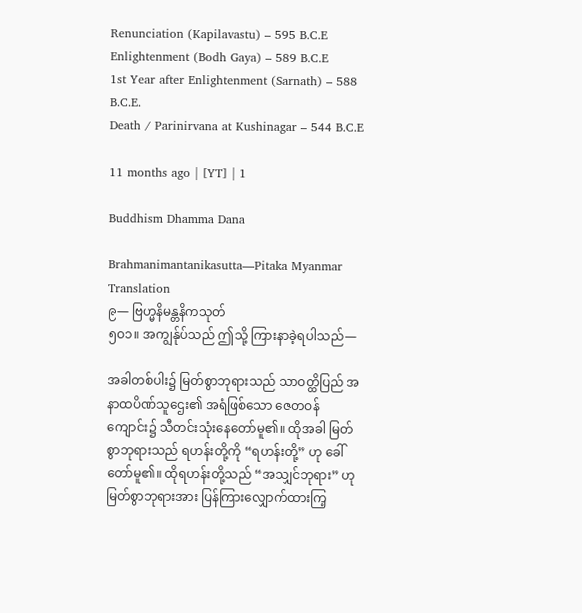Renunciation (Kapilavastu) – 595 B.C.E
Enlightenment (Bodh Gaya) – 589 B.C.E
1st Year after Enlightenment (Sarnath) – 588 B.C.E.
Death / Parinirvana at Kushinagar – 544 B.C.E

11 months ago | [YT] | 1

Buddhism Dhamma Dana

Brahmanimantanikasutta—Pitaka Myanmar Translation
၉— ဗြဟ္မနိမန္တနိကသုတ်
၅ဝ၁။ အကျွန်ုပ်သည် ဤသို့ ကြားနာခဲ့ရပါသည်—

အခါတစ်ပါး၌ မြတ်စွာဘုရားသည် သာဝတ္ထိပြည် အနာထပိဏ်သူဌေး၏ အရံဖြစ်သော ဇေတဝန်ကျောင်း၌ သီတင်းသုံးနေတော်မူ၏။ ထိုအခါ မြတ်စွာဘုရားသည် ရဟန်းတို့ကို “ရဟန်းတို့” ဟု ခေါ်တော်မူ၏။ ထိုရဟန်းတို့သည် “အသျှင်ဘုရား” ဟု မြတ်စွာဘုရားအား ပြန်ကြားလျှောက်ထားကြ့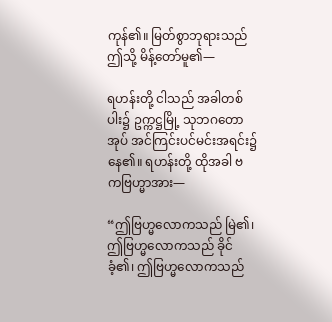ကုန်၏။ မြတ်စွာဘုရားသည် ဤသို့ မိန့်တော်မူ၏—

ရဟန်းတို့ ငါသည် အခါတစ်ပါး၌ ဥက္ကဋ္ဌမြို့ သုဘဂတောအုပ် အင်ကြင်းပင်မင်းအရင်း၌ နေ၏။ ရဟန်းတို့ ထိုအခါ ဗကဗြဟ္မာအား—

“ဤဗြဟ္မလောကသည် မြဲ၏၊ ဤဗြဟ္မလောကသည် ခိုင်ခံ့၏၊ ဤဗြဟ္မလောကသည်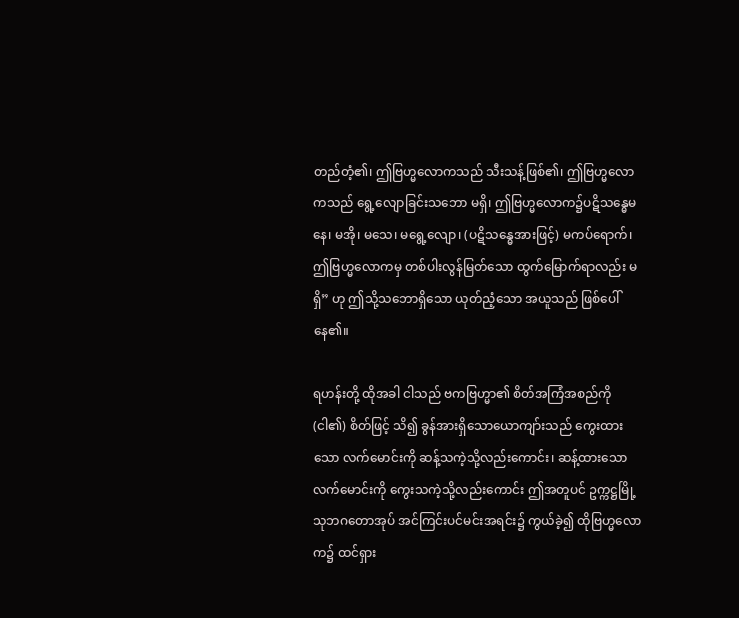တည်တံ့၏၊ ဤဗြဟ္မလောကသည် သီးသန့်ဖြစ်၏၊ ဤဗြဟ္မလောကသည် ရွေ့လျောခြင်းသဘော မရှိ၊ ဤဗြဟ္မလောက၌ပဋိသန္ဓေမနေ၊ မအို၊ မသေ၊ မရွေ့လျော၊ (ပဋိသန္ဓေအားဖြင့်) မကပ်ရောက်၊ ဤဗြဟ္မလောကမှ တစ်ပါးလွန်မြတ်သော ထွက်မြောက်ရာလည်း မရှိ” ဟု ဤသို့သဘောရှိသော ယုတ်ညံ့သော အယူသည် ဖြစ်ပေါ်နေ၏။

ရဟန်းတို့ ထိုအခါ ငါသည် ဗကဗြဟ္မာ၏ စိတ်အကြံအစည်ကို (ငါ၏) စိတ်ဖြင့် သိ၍ ခွန်အားရှိသောယောကျာ်းသည် ကွေးထားသော လက်မောင်းကို ဆန့်သကဲ့သို့လည်းကောင်း၊ ဆန့်ထားသောလက်မောင်းကို ကွေးသကဲ့သို့လည်းကောင်း ဤအတူပင် ဥက္ကဋ္ဌမြို့ သုဘဂတောအုပ် အင်ကြင်းပင်မင်းအရင်း၌ ကွယ်ခဲ့၍ ထိုဗြဟ္မလောက၌ ထင်ရှား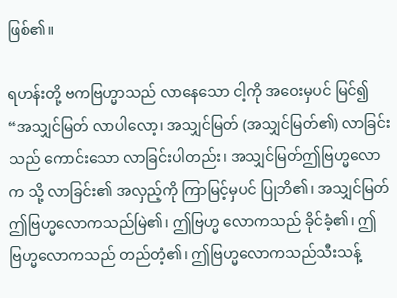ဖြစ်၏။

ရဟန်းတို့ ဗကဗြဟ္မာသည် လာနေသော ငါ့ကို အဝေးမှပင် မြင်၍ “အသျှင်မြတ် လာပါလော့၊ အသျှင်မြတ် (အသျှင်မြတ်၏) လာခြင်းသည် ကောင်းသော လာခြင်းပါတည်း၊ အသျှင်မြတ်ဤဗြဟ္မလောက သို့ လာခြင်း၏ အလှည့်ကို ကြာမြင့်မှပင် ပြုဘိ၏၊ အသျှင်မြတ် ဤဗြဟ္မလောကသည်မြဲ၏၊ ဤဗြဟ္မ လောကသည် ခိုင်ခံ့၏၊ ဤဗြဟ္မလောကသည် တည်တံ့၏၊ ဤဗြဟ္မလောကသည်သီးသန့်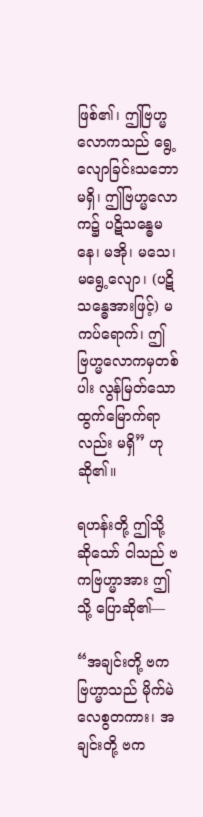ဖြစ်၏၊ ဤဗြဟ္မ လောကသည် ရွေ့လျောခြင်းသဘောမရှိ၊ ဤဗြဟ္မလောက၌ ပဋိသန္ဓေမနေ၊ မအို၊ မသေ၊ မရွေ့လျော၊ (ပဋိသန္ဓေအားဖြင့်) မကပ်ရောက်၊ ဤဗြဟ္မလောကမှတစ်ပါး လွန်မြတ်သောထွက်မြောက်ရာလည်း မရှိ” ဟု ဆို၏။

ရဟန်းတို့ ဤသို့ ဆိုသော် ငါသည် ဗကဗြဟ္မာအား ဤသို့ ပြောဆို၏—

“အချင်းတို့ ဗကဗြဟ္မာသည် မိုက်မဲလေစွတကား၊ အချင်းတို့ ဗက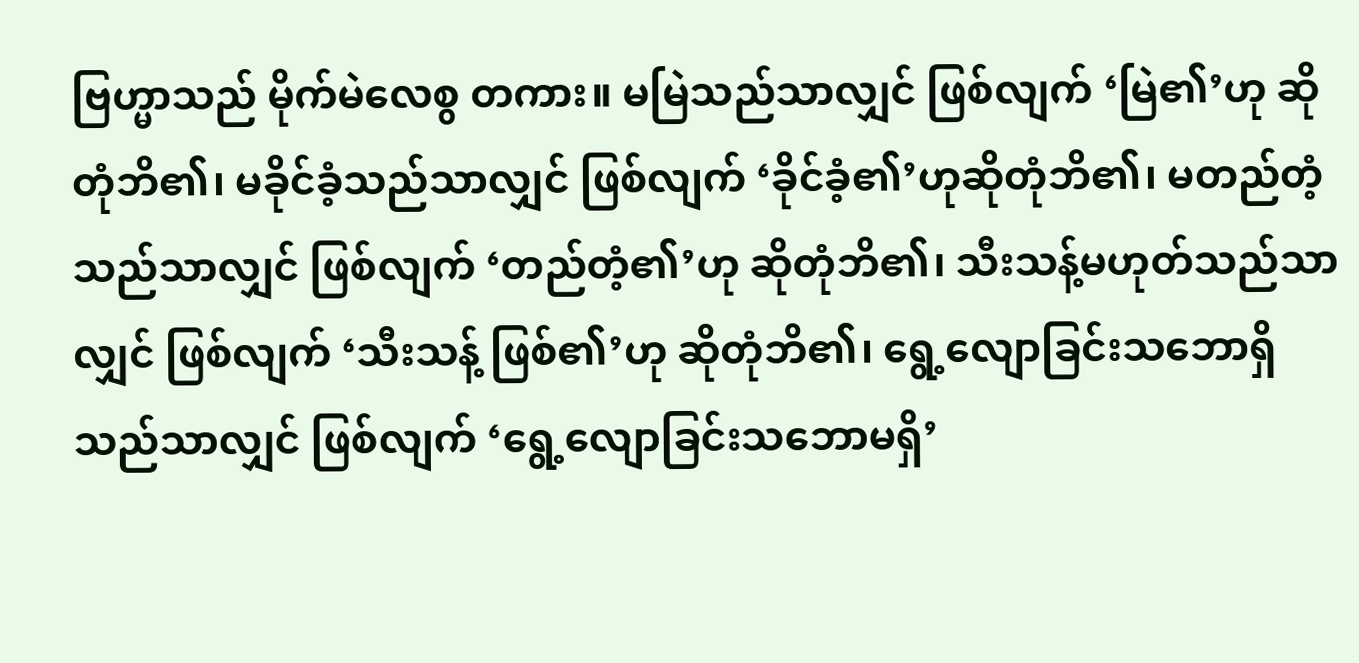ဗြဟ္မာသည် မိုက်မဲလေစွ တကား။ မမြဲသည်သာလျှင် ဖြစ်လျက် ‘မြဲ၏’ဟု ဆိုတုံဘိ၏၊ မခိုင်ခံ့သည်သာလျှင် ဖြစ်လျက် ‘ခိုင်ခံ့၏’ဟုဆိုတုံဘိ၏၊ မတည်တံ့သည်သာလျှင် ဖြစ်လျက် ‘တည်တံ့၏’ဟု ဆိုတုံဘိ၏၊ သီးသန့်မဟုတ်သည်သာလျှင် ဖြစ်လျက် ‘သီးသန့် ဖြစ်၏’ဟု ဆိုတုံဘိ၏၊ ရွေ့လျောခြင်းသဘောရှိသည်သာလျှင် ဖြစ်လျက် ‘ရွေ့လျောခြင်းသဘောမရှိ’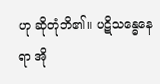ဟု ဆိုတုံဘိ၏။ ပဋိသန္ဓေနေရာ အို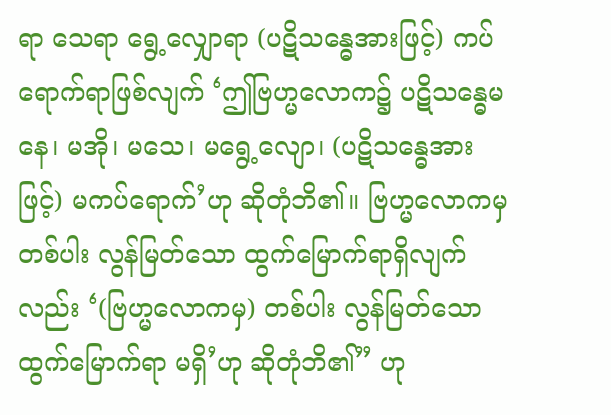ရာ သေရာ ရွေ့လျှောရာ (ပဋိသန္ဓေအားဖြင့်) ကပ်ရောက်ရာဖြစ်လျက် ‘ဤဗြဟ္မလောက၌ ပဋိသန္ဓေမနေ၊ မအို၊ မသေ၊ မရွေ့လျော၊ (ပဋိသန္ဓေအားဖြင့်) မကပ်ရောက်’ဟု ဆိုတုံဘိ၏။ ဗြဟ္မလောကမှ တစ်ပါး လွန်မြတ်သော ထွက်မြောက်ရာရှိလျက်လည်း ‘(ဗြဟ္မလောကမှ) တစ်ပါး လွန်မြတ်သော ထွက်မြောက်ရာ မရှိ’ဟု ဆိုတုံဘိ၏” ဟု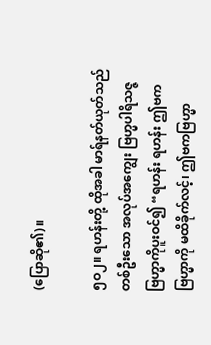(ပြောဆို၏)။

၅ဝ၂။ ရဟန်းတို့ ထိုအခါ မာရ်နတ်ယုတ်သည် တစ်ဦးသော အလုပ်အကျွေး ဗြဟ္မပါရိသဇ္ဇဗြဟ္မာကိုပူးဝင်၍ “ရဟန်း ရဟန်း ဤဗကဗြဟ္မာကို မထိခိုက်လင့်၊ ဤဗကဗြဟ္မာ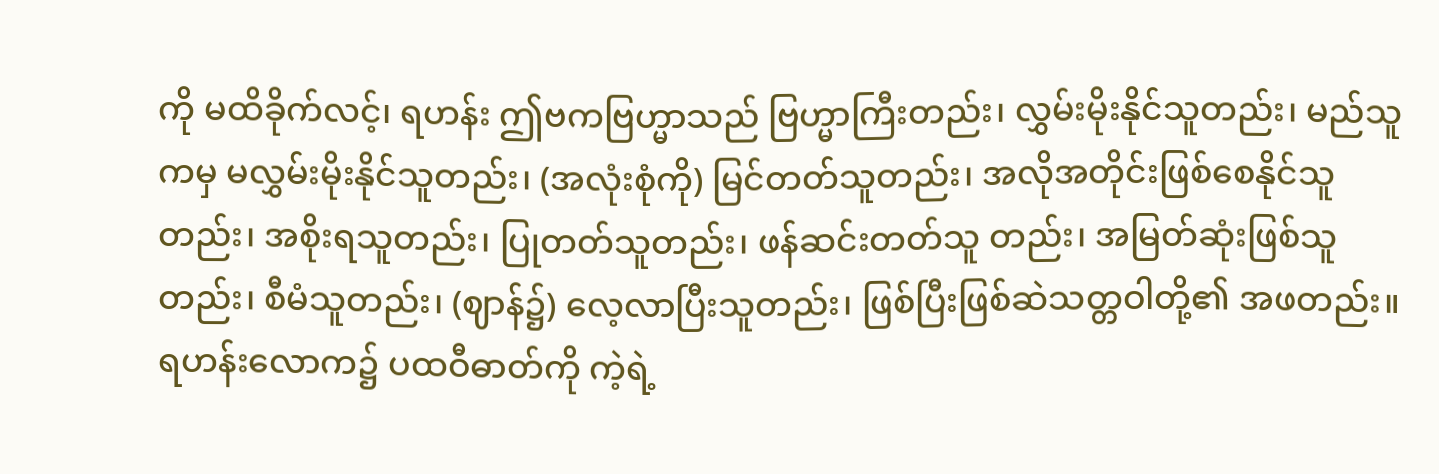ကို မထိခိုက်လင့်၊ ရဟန်း ဤဗကဗြဟ္မာသည် ဗြဟ္မာကြီးတည်း၊ လွှမ်းမိုးနိုင်သူတည်း၊ မည်သူကမှ မလွှမ်းမိုးနိုင်သူတည်း၊ (အလုံးစုံကို) မြင်တတ်သူတည်း၊ အလိုအတိုင်းဖြစ်စေနိုင်သူတည်း၊ အစိုးရသူတည်း၊ ပြုတတ်သူတည်း၊ ဖန်ဆင်းတတ်သူ တည်း၊ အမြတ်ဆုံးဖြစ်သူတည်း၊ စီမံသူတည်း၊ (ဈာန်၌) လေ့လာပြီးသူတည်း၊ ဖြစ်ပြီးဖြစ်ဆဲသတ္တဝါတို့၏ အဖတည်း။ ရဟန်းလောက၌ ပထဝီဓာတ်ကို ကဲ့ရဲ့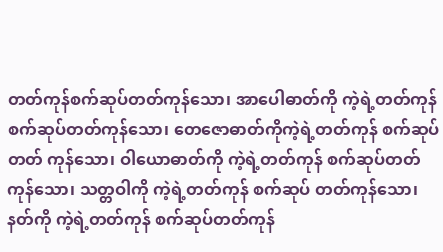တတ်ကုန်စက်ဆုပ်တတ်ကုန်သော၊ အာပေါဓာတ်ကို ကဲ့ရဲ့တတ်ကုန် စက်ဆုပ်တတ်ကုန်သော၊ တေဇောဓာတ်ကိုကဲ့ရဲ့တတ်ကုန် စက်ဆုပ်တတ် ကုန်သော၊ ဝါယောဓာတ်ကို ကဲ့ရဲ့တတ်ကုန် စက်ဆုပ်တတ်ကုန်သော၊ သတ္တဝါကို ကဲ့ရဲ့တတ်ကုန် စက်ဆုပ် တတ်ကုန်သော၊ နတ်ကို ကဲ့ရဲ့တတ်ကုန် စက်ဆုပ်တတ်ကုန်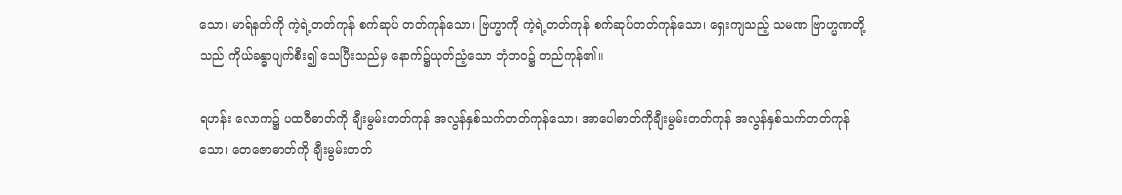သော၊ မာရ်နတ်ကို ကဲ့ရဲ့တတ်ကုန် စက်ဆုပ် တတ်ကုန်သော၊ ဗြဟ္မာကို ကဲ့ရဲ့တတ်ကုန် စက်ဆုပ်တတ်ကုန်သော၊ ရှေးကျသည့် သမဏ ဗြာဟ္မဏတို့သည် ကိုယ်ခန္ဓာပျက်စီး၍ သေပြီးသည်မှ နောက်၌ယုတ်ညံ့သော ဘုံဘဝ၌ တည်ကုန်၏။

ရဟန်း လောက၌ ပထဝီဓာတ်ကို ချီးမွမ်းတတ်ကုန် အလွန်နှစ်သက်တတ်ကုန်သော၊ အာပေါဓာတ်ကိုချီးမွမ်းတတ်ကုန် အလွန်နှစ်သက်တတ်ကုန်သော၊ တေဇောဓာတ်ကို ချီးမွမ်းတတ်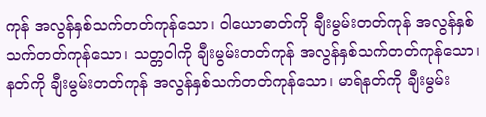ကုန် အလွန်နှစ်သက်တတ်ကုန်သော၊ ဝါယောဓာတ်ကို ချီးမွမ်းတတ်ကုန် အလွန်နှစ်သက်တတ်ကုန်သော၊ သတ္တဝါကို ချီးမွမ်းတတ်ကုန် အလွန်နှစ်သက်တတ်ကုန်သော၊ နတ်ကို ချီးမွမ်းတတ်ကုန် အလွန်နှစ်သက်တတ်ကုန်သော၊ မာရ်နတ်ကို ချီးမွမ်း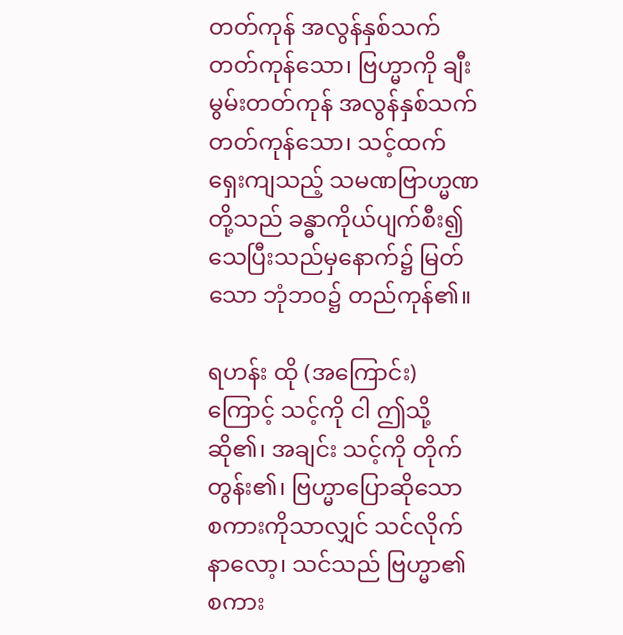တတ်ကုန် အလွန်နှစ်သက်တတ်ကုန်သော၊ ဗြဟ္မာကို ချီးမွမ်းတတ်ကုန် အလွန်နှစ်သက်တတ်ကုန်သော၊ သင့်ထက် ရှေးကျသည့် သမဏဗြာဟ္မဏတို့သည် ခန္ဓာကိုယ်ပျက်စီး၍ သေပြီးသည်မှနောက်၌ မြတ်သော ဘုံဘဝ၌ တည်ကုန်၏။

ရဟန်း ထို (အကြောင်း) ကြောင့် သင့်ကို ငါ ဤသို့ ဆို၏၊ အချင်း သင့်ကို တိုက်တွန်း၏၊ ဗြဟ္မာပြောဆိုသော စကားကိုသာလျှင် သင်လိုက်နာလော့၊ သင်သည် ဗြဟ္မာ၏ စကား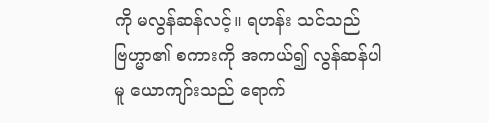ကို မလွန်ဆန်လင့်။ ရဟန်း သင်သည် ဗြဟ္မာ၏ စကားကို အကယ်၍ လွန်ဆန်ပါမူ ယောကျာ်းသည် ရောက်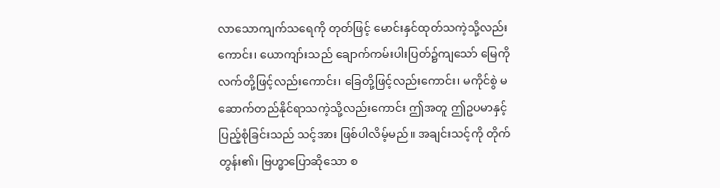လာသောကျက်သရေကို တုတ်ဖြင့် မောင်းနှင်ထုတ်သကဲ့သို့လည်းကောင်း၊ ယောကျာ်းသည် ချောက်ကမ်းပါးပြတ်၌ကျသော် မြေကို လက်တို့ဖြင့်လည်းကောင်း၊ ခြေတို့ဖြင့်လည်းကောင်း၊ မကိုင်စွဲ မဆောက်တည်နိုင်ရာသကဲ့သို့လည်းကောင်း ဤအတူ ဤဥပမာနှင့် ပြည့်စုံခြင်းသည် သင့်အား ဖြစ်ပါလိမ့်မည်။ အချင်းသင့်ကို တိုက်တွန်း၏၊ ဗြဟ္မာပြောဆိုသော စ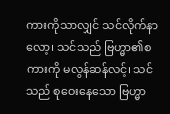ကားကိုသာလျှင် သင်လိုက်နာလော့၊ သင်သည် ဗြဟ္မာ၏စကားကို မလွန်ဆန်လင့်၊ သင်သည် စုဝေးနေသော ဗြဟ္မာ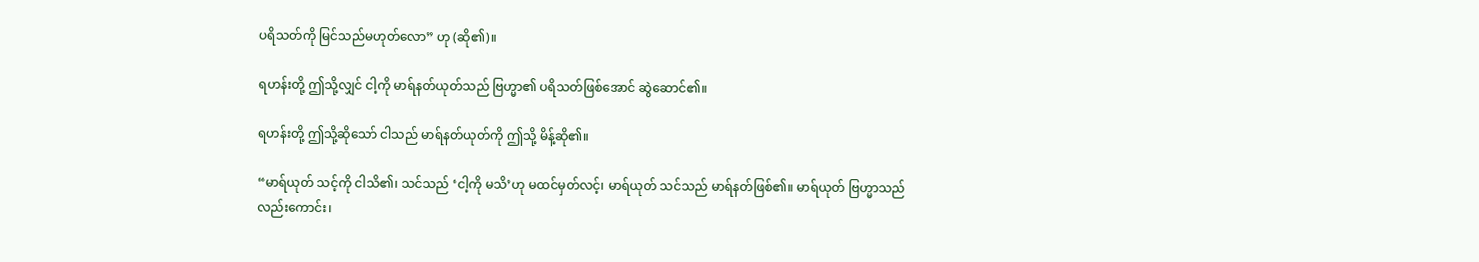ပရိသတ်ကို မြင်သည်မဟုတ်လော” ဟု (ဆို၏)။

ရဟန်းတို့ ဤသို့လျှင် ငါ့ကို မာရ်နတ်ယုတ်သည် ဗြဟ္မာ၏ ပရိသတ်ဖြစ်အောင် ဆွဲဆောင်၏။

ရဟန်းတို့ ဤသို့ဆိုသော် ငါသည် မာရ်နတ်ယုတ်ကို ဤသို့ မိန့်ဆို၏။

“မာရ်ယုတ် သင့်ကို ငါသိ၏၊ သင်သည် ‘ငါ့ကို မသိ’ဟု မထင်မှတ်လင့်၊ မာရ်ယုတ် သင်သည် မာရ်နတ်ဖြစ်၏။ မာရ်ယုတ် ဗြဟ္မာသည်လည်းကောင်း၊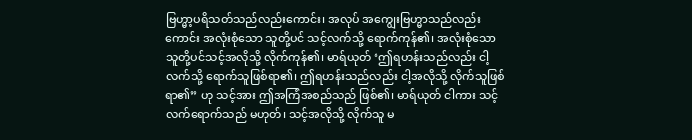ဗြဟ္မာ့ပရိသတ်သည်လည်းကောင်း၊ အလုပ် အကျွေးဗြဟ္မာသည်လည်းကောင်း အလုံးစုံသော သူတို့ပင် သင့်လက်သို့ ရောက်ကုန်၏၊ အလုံးစုံသော သူတို့ပင်သင့်အလိုသို့ လိုက်ကုန်၏၊ မာရ်ယုတ် ‘ဤရဟန်းသည်လည်း ငါ့လက်သို့ ရောက်သူဖြစ်ရာ၏၊ ဤရဟန်းသည်လည်း ငါ့အလိုသို့ လိုက်သူဖြစ်ရာ၏” ဟု သင့်အား ဤအကြံအစည်သည် ဖြစ်၏၊ မာရ်ယုတ် ငါကား သင့်လက်ရောက်သည် မဟုတ်၊ သင့်အလိုသို့ လိုက်သူ မ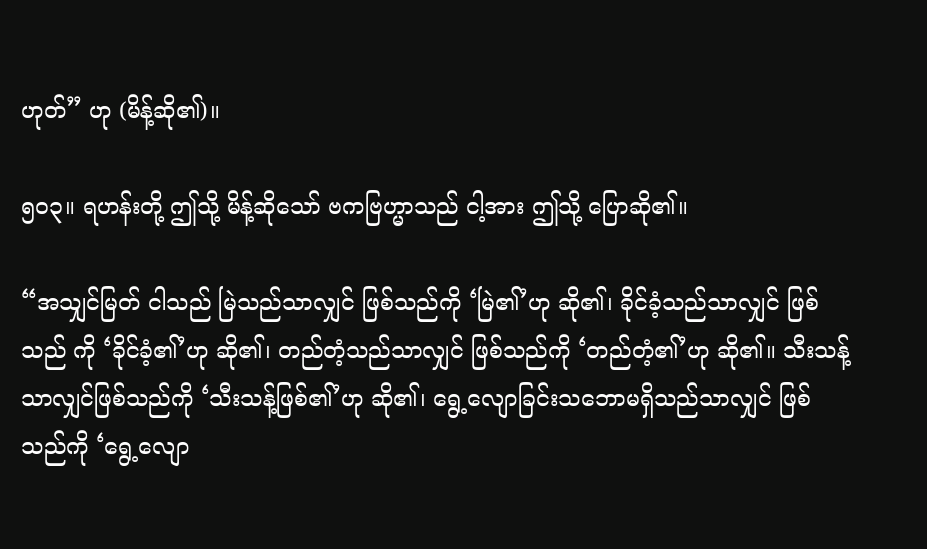ဟုတ်” ဟု (မိန့်ဆို၏)။

၅ဝ၃။ ရဟန်းတို့ ဤသို့ မိန့်ဆိုသော် ဗကဗြဟ္မာသည် ငါ့အား ဤသို့ ပြောဆို၏။

“အသျှင်မြတ် ငါသည် မြဲသည်သာလျှင် ဖြစ်သည်ကို ‘မြဲ၏’ဟု ဆို၏၊ ခိုင်ခံ့သည်သာလျှင် ဖြစ်သည် ကို ‘ခိုင်ခံ့၏’ဟု ဆို၏၊ တည်တံ့သည်သာလျှင် ဖြစ်သည်ကို ‘တည်တံ့၏’ဟု ဆို၏။ သီးသန့်သာလျှင်ဖြစ်သည်ကို ‘သီးသန့်ဖြစ်၏’ဟု ဆို၏၊ ရွေ့လျောခြင်းသဘောမရှိသည်သာလျှင် ဖြစ်သည်ကို ‘ရွေ့လျော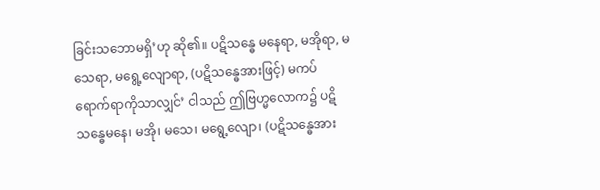ခြင်းသဘောမရှိ’ဟု ဆို၏။ ပဋိသန္ဓေ မနေရာ, မအိုရာ, မသေရာ, မရွေ့လျောရာ, (ပဋိသန္ဓေအားဖြင့်) မကပ်ရောက်ရာကိုသာလျှင်’ ငါသည် ဤဗြဟ္မလောက၌ ပဋိသန္ဓေမနေ၊ မအို၊ မသေ၊ မရွေ့လျော၊ (ပဋိသန္ဓေအား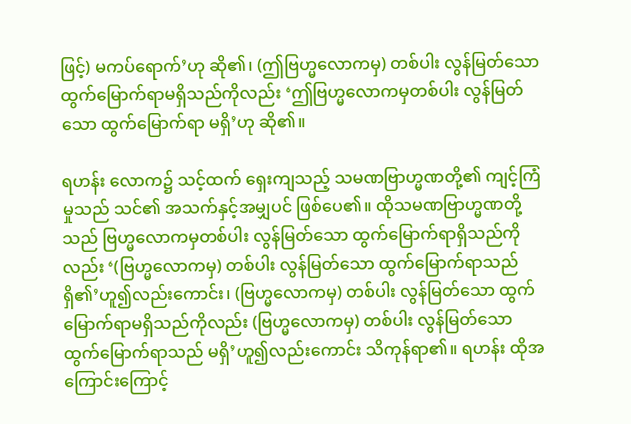ဖြင့်) မကပ်ရောက်’ဟု ဆို၏၊ (ဤဗြဟ္မလောကမှ) တစ်ပါး လွန်မြတ်သော ထွက်မြောက်ရာမရှိသည်ကိုလည်း ‘ဤဗြဟ္မလောကမှတစ်ပါး လွန်မြတ်သော ထွက်မြောက်ရာ မရှိ’ဟု ဆို၏။

ရဟန်း လောက၌ သင့်ထက် ရှေးကျသည့် သမဏဗြာဟ္မဏတို့၏ ကျင့်ကြံမှုသည် သင်၏ အသက်နှင့်အမျှပင် ဖြစ်ပေ၏။ ထိုသမဏဗြာဟ္မဏတို့သည် ဗြဟ္မလောကမှတစ်ပါး လွန်မြတ်သော ထွက်မြောက်ရာရှိသည်ကိုလည်း ‘(ဗြဟ္မလောကမှ) တစ်ပါး လွန်မြတ်သော ထွက်မြောက်ရာသည်ရှိ၏’ဟူ၍လည်းကောင်း၊ (ဗြဟ္မလောကမှ) တစ်ပါး လွန်မြတ်သော ထွက်မြောက်ရာမရှိသည်ကိုလည်း (ဗြဟ္မလောကမှ) တစ်ပါး လွန်မြတ်သော ထွက်မြောက်ရာသည် မရှိ’ဟူ၍လည်းကောင်း သိကုန်ရာ၏။ ရဟန်း ထိုအကြောင်းကြောင့်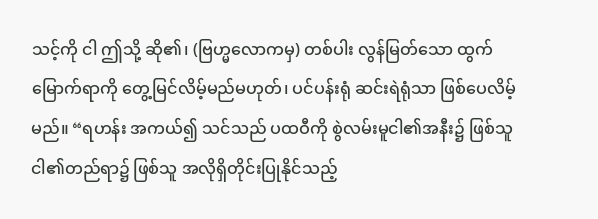သင့်ကို ငါ ဤသို့ ဆို၏၊ (ဗြဟ္မလောကမှ) တစ်ပါး လွန်မြတ်သော ထွက်မြောက်ရာကို တွေ့မြင်လိမ့်မည်မဟုတ်၊ ပင်ပန်းရုံ ဆင်းရဲရုံသာ ဖြစ်ပေလိမ့်မည်။ “ရဟန်း အကယ်၍ သင်သည် ပထဝီကို စွဲလမ်းမူငါ၏အနီး၌ ဖြစ်သူ ငါ၏တည်ရာ၌ ဖြစ်သူ အလိုရှိတိုင်းပြုနိုင်သည့်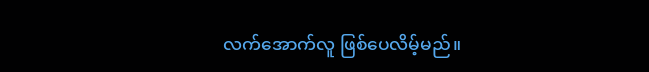လက်အောက်လူ ဖြစ်ပေလိမ့်မည်။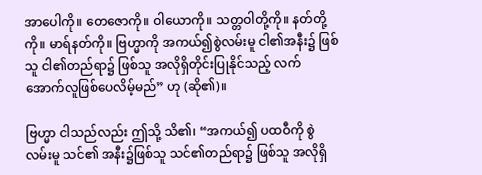အာပေါကို။ တေဇောကို။ ဝါယောကို။ သတ္တဝါတို့ကို။ နတ်တို့ကို။ မာရ်နတ်ကို။ ဗြဟ္မာကို အကယ်၍စွဲလမ်းမူ ငါ၏အနီး၌ ဖြစ်သူ ငါ၏တည်ရာ၌ ဖြစ်သူ အလိုရှိတိုင်းပြုနိုင်သည့် လက်အောက်လူဖြစ်ပေလိမ့်မည်” ဟု (ဆို၏)။

ဗြဟ္မာ ငါသည်လည်း ဤသို့ သိ၏၊ “အကယ်၍ ပထဝီကို စွဲလမ်းမူ သင်၏ အနီး၌ဖြစ်သူ သင်၏တည်ရာ၌ ဖြစ်သူ အလိုရှိ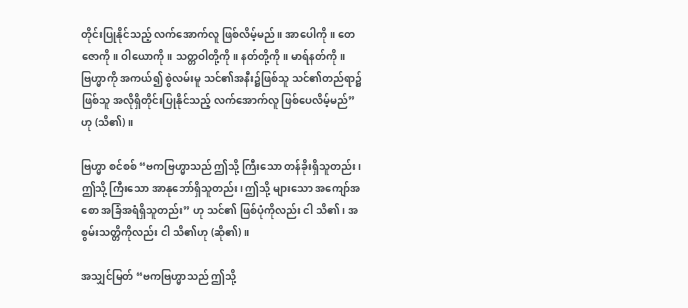တိုင်းပြုနိုင်သည့် လက်အောက်လူ ဖြစ်လိမ့်မည်။ အာပေါကို။ တေဇောကို။ ဝါယောကို။ သတ္တဝါတို့ကို။ နတ်တို့ကို။ မာရ်နတ်ကို။ ဗြဟ္မာကို အကယ်၍ စွဲလမ်းမူ သင်၏အနီး၌ဖြစ်သူ သင်၏တည်ရာ၌ ဖြစ်သူ အလိုရှိတိုင်းပြုနိုင်သည့် လက်အောက်လူ ဖြစ်ပေလိမ့်မည်” ဟု (သိ၏)။

ဗြဟ္မာ စင်စစ် “ဗကဗြဟ္မာသည် ဤသို့ ကြီးသော တန်ခိုးရှိသူတည်း၊ ဤသို့ ကြီးသော အာနုဘော်ရှိသူတည်း၊ ဤသို့ များသော အကျော်အစော အခြံအရံရှိသူတည်း” ဟု သင်၏ ဖြစ်ပုံကိုလည်း ငါ သိ၏၊ အစွမ်းသတ္တိကိုလည်း ငါ သိ၏ဟု (ဆို၏)။

အသျှင်မြတ် “ဗကဗြဟ္မာသည် ဤသို့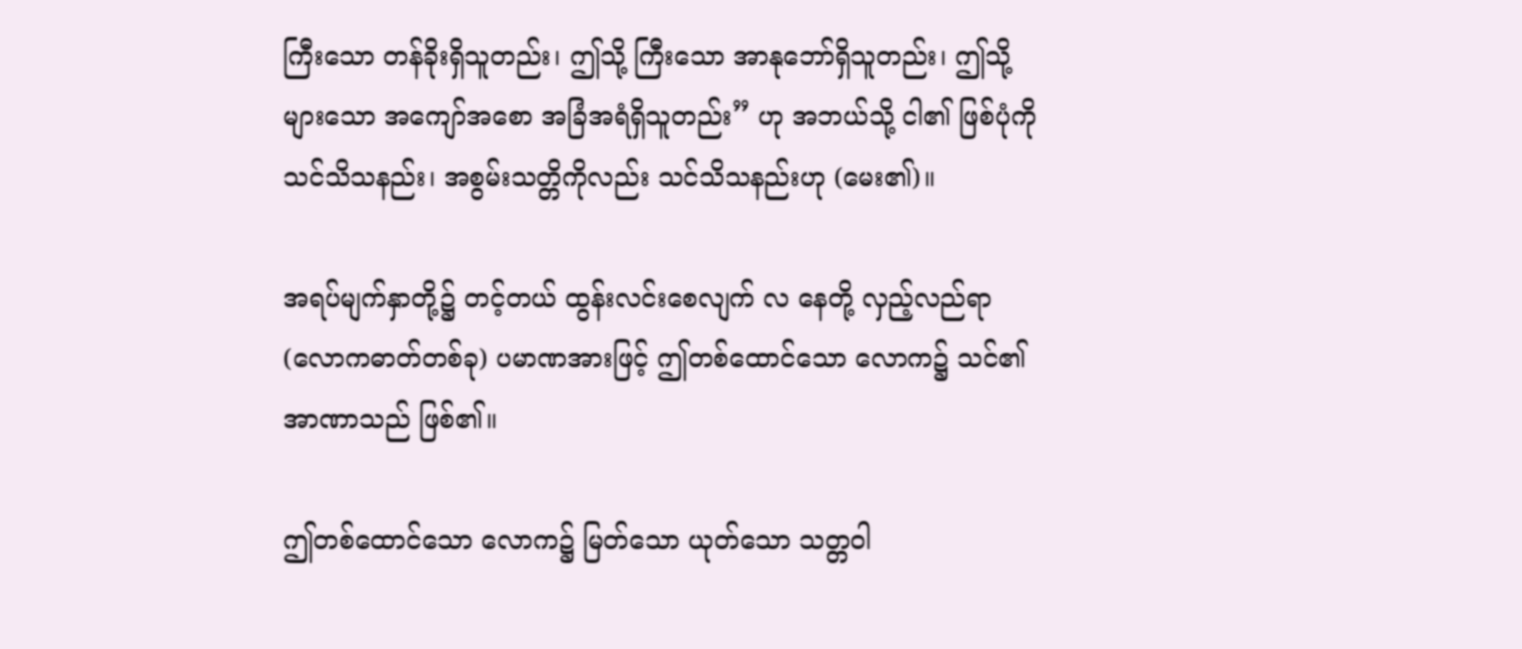ကြီးသော တန်ခိုးရှိသူတည်း၊ ဤသို့ ကြီးသော အာနုဘော်ရှိသူတည်း၊ ဤသို့ များသော အကျော်အစော အခြံအရံရှိသူတည်း” ဟု အဘယ်သို့ ငါ၏ ဖြစ်ပုံကို သင်သိသနည်း၊ အစွမ်းသတ္တိကိုလည်း သင်သိသနည်းဟု (မေး၏)။

အရပ်မျက်နှာတို့၌ တင့်တယ် ထွန်းလင်းစေလျက် လ နေတို့ လှည့်လည်ရာ (လောကဓာတ်တစ်ခု) ပမာဏအားဖြင့် ဤတစ်ထောင်သော လောက၌ သင်၏ အာဏာသည် ဖြစ်၏။

ဤတစ်ထောင်သော လောက၌ မြတ်သော ယုတ်သော သတ္တဝါ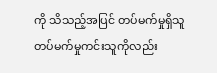ကို သိသည့်အပြင် တပ်မက်မှုရှိသူတပ်မက်မှုကင်းသူကိုလည်း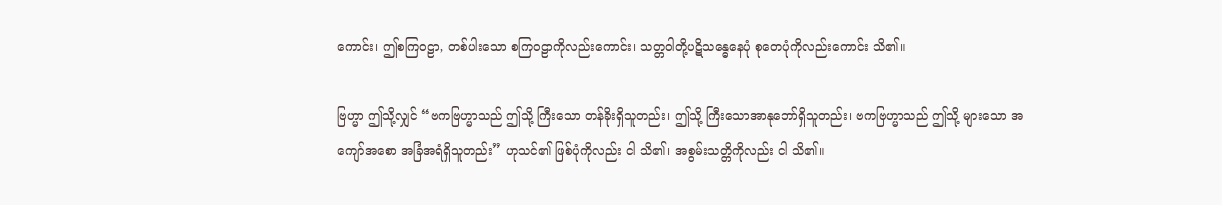ကောင်း၊ ဤစကြဝဠာ, တစ်ပါးသော စကြဝဠာကိုလည်းကောင်း၊ သတ္တဝါတို့ပဋိသန္ဓေနေပုံ စုတေပုံကိုလည်းကောင်း သိ၏။

ဗြဟ္မာ ဤသို့လျှင် “ဗကဗြဟ္မာသည် ဤသို့ ကြီးသော တန်ခိုးရှိသူတည်း၊ ဤသို့ ကြီးသောအာနုဘော်ရှိသူတည်း၊ ဗကဗြဟ္မာသည် ဤသို့ များသော အကျော်အစော အခြံအရံရှိသူတည်း” ဟုသင်၏ ဖြစ်ပုံကိုလည်း ငါ သိ၏၊ အစွမ်းသတ္တိကိုလည်း ငါ သိ၏။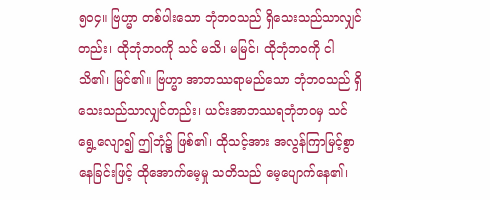၅ဝ၄။ ဗြဟ္မာ တစ်ပါးသော ဘုံဘဝသည် ရှိသေးသည်သာလျှင်တည်း၊ ထိုဘုံဘဝကို သင် မသိ၊ မမြင်၊ ထိုဘုံဘဝကို ငါ သိ၏၊ မြင်၏။ ဗြဟ္မာ အာဘဿရာမည်သော ဘုံဘဝသည် ရှိသေးသည်သာလျှင်တည်း၊ ယင်းအာဘဿရဘုံဘဝမှ သင် ရွေ့လျော၍ ဤဘုံ၌ ဖြစ်၏၊ ထိုသင့်အား အလွန်ကြာမြင့်စွာနေခြင်းဖြင့် ထိုအောက်မေ့မှု သတိသည် မေ့ပျောက်နေ၏၊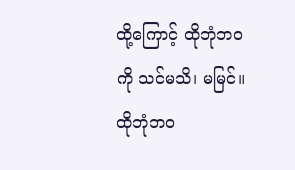ထို့ကြောင့် ထိုဘုံဘဝကို သင်မသိ၊ မမြင်။ ထိုဘုံဘဝ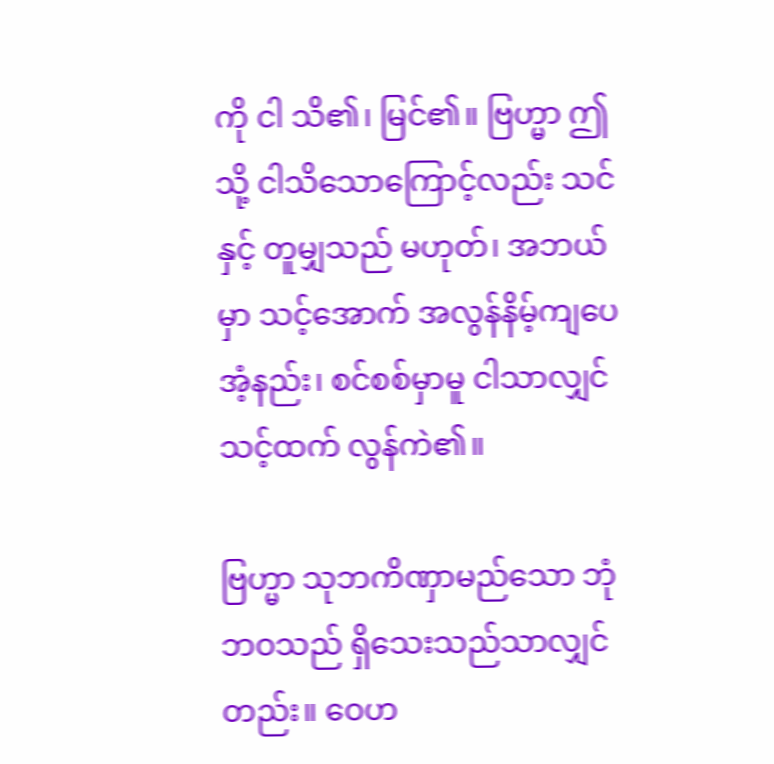ကို ငါ သိ၏၊ မြင်၏။ ဗြဟ္မာ ဤသို့ ငါသိသောကြောင့်လည်း သင်နှင့် တူမျှသည် မဟုတ်၊ အဘယ်မှာ သင့်အောက် အလွန်နိမ့်ကျပေအံ့နည်း၊ စင်စစ်မှာမူ ငါသာလျှင် သင့်ထက် လွန်ကဲ၏။

ဗြဟ္မာ သုဘကိဏှာမည်သော ဘုံဘဝသည် ရှိသေးသည်သာလျှင်တည်း။ ဝေဟ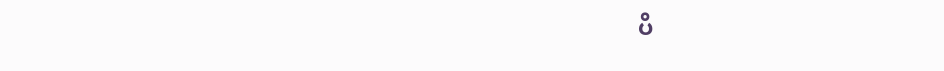ပိ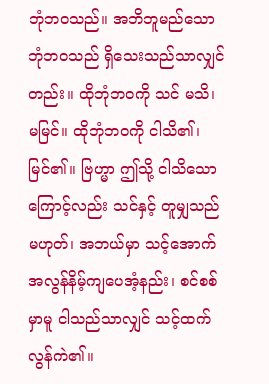ဘုံဘဝသည်။ အဘိဘူမည်သော ဘုံဘဝသည် ရှိသေးသည်သာလျှင်တည်း။ ထိုဘုံဘဝကို သင် မသိ၊ မမြင်။ ထိုဘုံဘဝကို ငါသိ၏၊ မြင်၏။ ဗြဟ္မာ ဤသို့ ငါသိသောကြောင့်လည်း သင်နှင့် တူမျှသည်မဟုတ်၊ အဘယ်မှာ သင့်အောက် အလွန်နိမ့်ကျပေအံ့နည်း၊ စင်စစ်မှာမူ ငါသည်သာလျှင် သင့်ထက် လွန်ကဲ၏။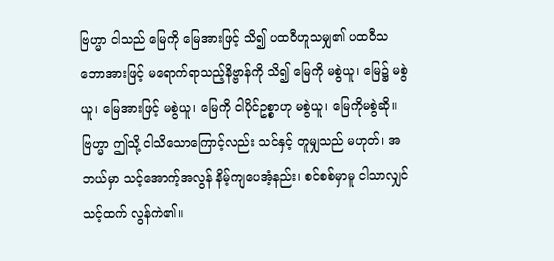ဗြဟ္မာ ငါသည် မြေကို မြေအားဖြင့် သိ၍ ပထဝီဟူသမျှ၏ ပထဝီသဘောအားဖြင့် မရောက်ရာသည့်နိဗ္ဗာန်ကို သိ၍ မြေကို မစွဲယူ၊ မြေ၌ မစွဲယူ၊ မြေအားဖြင့် မစွဲယူ၊ မြေကို ငါပိုင်ဥစ္စာဟု မစွဲယူ၊ မြေကိုမစွဲဆို။ ဗြဟ္မာ ဤသို့ ငါသိသောကြောင့်လည်း သင်နှင့် တူမျှသည် မဟုတ်၊ အဘယ်မှာ သင့်အောက့်အလွန် နိမ့်ကျပေအံ့နည်း၊ စင်စစ်မှာမူ ငါသာလျှင် သင့်ထက် လွန်ကဲ၏။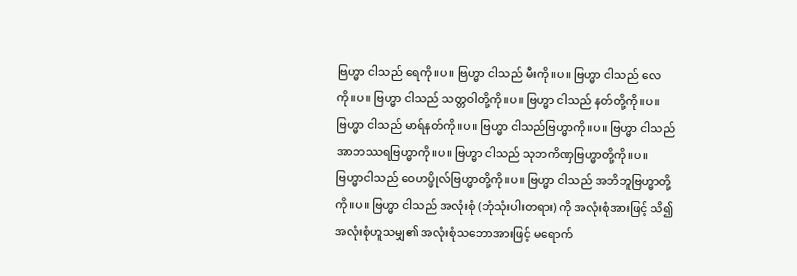ဗြဟ္မာ ငါသည် ရေကို။ပ။ ဗြဟ္မာ ငါသည် မီးကို။ပ။ ဗြဟ္မာ ငါသည် လေကို။ပ။ ဗြဟ္မာ ငါသည် သတ္တဝါတို့ကို။ပ။ ဗြဟ္မာ ငါသည် နတ်တို့ကို။ပ။ ဗြဟ္မာ ငါသည် မာရ်နတ်ကို။ပ။ ဗြဟ္မာ ငါသည်ဗြဟ္မာကို။ပ။ ဗြဟ္မာ ငါသည် အာဘဿရဗြဟ္မာကို။ပ။ ဗြဟ္မာ ငါသည် သုဘကိဏှဗြဟ္မာတို့ကို။ပ။ ဗြဟ္မာငါသည် ဝေဟပ္ဖိုလ်ဗြဟ္မာတို့ကို။ပ။ ဗြဟ္မာ ငါသည် အဘိဘူဗြဟ္မာတို့ကို။ပ။ ဗြဟ္မာ ငါသည် အလုံးစုံ (ဘုံသုံးပါးတရား) ကို အလုံးစုံအားဖြင့် သိ၍ အလုံးစုံဟူသမျှ၏ အလုံးစုံသဘောအားဖြင့် မရောက်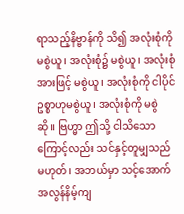ရာသည့်နိဗ္ဗာန်ကို သိ၍ အလုံးစုံကို မစွဲယူ၊ အလုံးစုံ၌ မစွဲယူ၊ အလုံးစုံအားဖြင့် မစွဲယူ၊ အလုံးစုံကို ငါပိုင်ဥစ္စာဟုမစွဲယူ၊ အလုံးစုံကို မစွဲဆို။ ဗြဟ္မာ ဤသို့ ငါသိသောကြောင့်လည်း သင်နှင့်တူမျှသည် မဟုတ်၊ အဘယ်မှာ သင့်အောက် အလွန်နိမ့်ကျ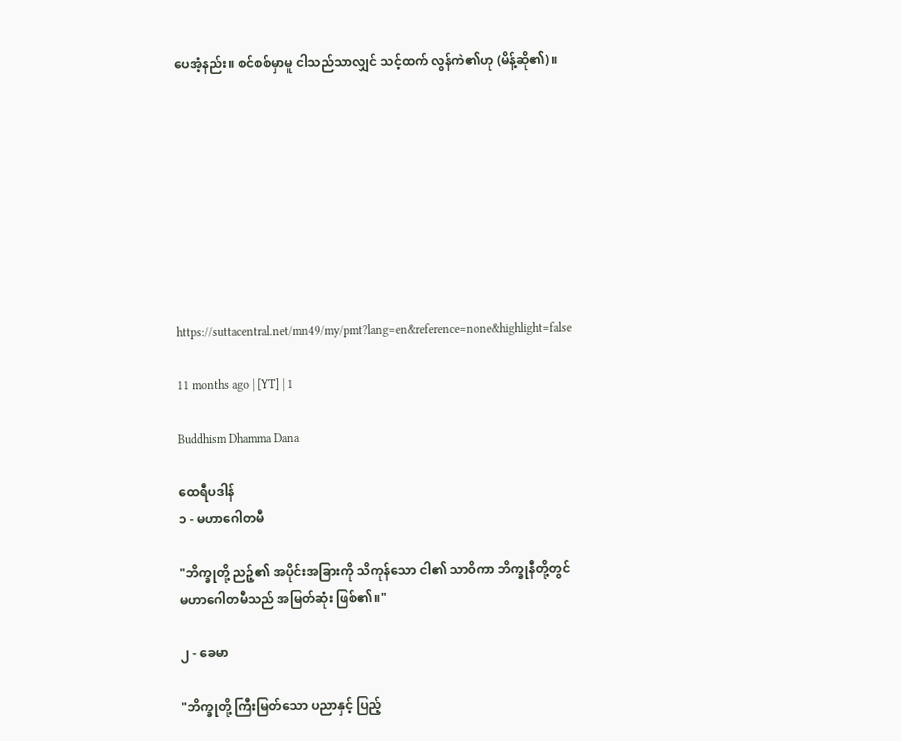ပေအံ့နည်း။ စင်စစ်မှာမူ ငါသည်သာလျှင် သင့်ထက် လွန်ကဲ၏ဟု (မိန့်ဆို၏)။









https://suttacentral.net/mn49/my/pmt?lang=en&reference=none&highlight=false

11 months ago | [YT] | 1

Buddhism Dhamma Dana

ထေရီပဒါန်
၁ - မဟာဂေါတမီ

"ဘိက္ခုတို့ ညဉ့်၏ အပိုင်းအခြားကို သိကုန်သော ငါ၏ သာဝိကာ ဘိက္ခုနီတို့တွင် မဟာဂေါတမီသည် အမြတ်ဆုံး ဖြစ်၏။"

၂ - ခေမာ

"ဘိက္ခုတို့ ကြီးမြတ်သော ပညာနှင့် ပြည့်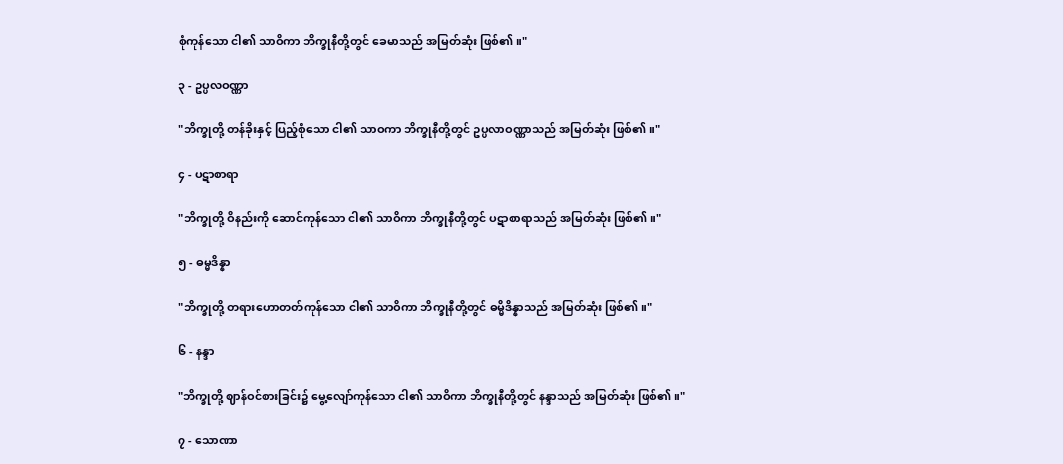စုံကုန်သော ငါ၏ သာဝိကာ ဘိက္ခုနီတို့တွင် ခေမာသည် အမြတ်ဆုံး ဖြစ်၏။"

၃ - ဥပ္ပလဝဏ္ဏာ

"ဘိက္ခုတို့ တန်ခိုးနှင့် ပြည့်စုံသော ငါ၏ သာဝကာ ဘိက္ခုနီတို့တွင် ဥပ္ပလာဝဏ္ဏာသည် အမြတ်ဆုံး ဖြစ်၏။"

၄ - ပဋာစာရာ

"ဘိက္ခုတို့ ဝိနည်းကို ဆောင်ကုန်သော ငါ၏ သာဝိကာ ဘိက္ခုနီတို့တွင် ပဋာစာရာသည် အမြတ်ဆုံး ဖြစ်၏။"

၅ - ဓမ္မဒိန္နာ

"ဘိက္ခုတို့ တရားဟောတတ်ကုန်သော ငါ၏ သာဝိကာ ဘိက္ခုနီတို့တွင် ဓမ္မိဒိန္နာသည် အမြတ်ဆုံး ဖြစ်၏။"

၆ - နန္ဒာ

"ဘိက္ခုတို့ ဈာန်ဝင်စားခြင်း၌ မွေ့လျော်ကုန်သော ငါ၏ သာဝိကာ ဘိက္ခုနီတို့တွင် နန္ဒာသည် အမြတ်ဆုံး ဖြစ်၏။"

၇ - သောဏာ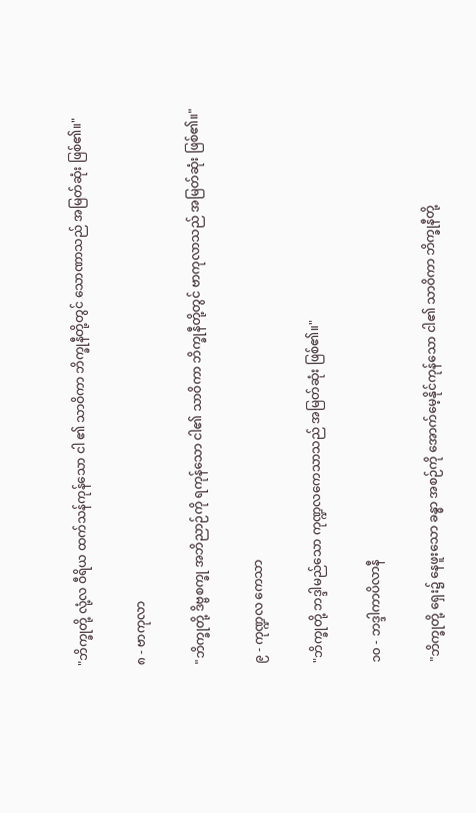"ဘိက္ခုတို့ လုံ့လ ဝီရိယ ထက်သန်ကုန်သော ငါ ၏ သာဝိကာ ဘိက္ခုနီတို့တွင် သောဏာသည် အမြတ်ဆုံး ဖြစ်၏။"

၈ - ဗာကုလာ

"ဘိက္ခုတို့ ဒိဗ္ဗစက္ခု အဘိညာဉ်ကို ရကုန်သော ငါ၏ သာဝိကာ ဘိက္ခုနီတို့တွင် ဗာကုလာသည် အမြတ်ဆုံး ဖြစ်၏။"

၉ - ကုဏ္ဍလ ကေသာ

"ဘိက္ခုတို့ ဘဒ္ဒါမည်သော ကုဏ္ဍလကေသာသည် အမြတ်ဆုံး ဖြစ်၏။"

၁၀ - ဘဒ္ဒါကာပိလာနီ

"ဘိက္ခုတို့ ရှေး၌ နေဖူးသော ခန္ဓာ အစဉ်ကို အောက်မေ့နိုင်ကုန်သော ငါ၏ သာဝိကာ ဘိက္ခုနီတို့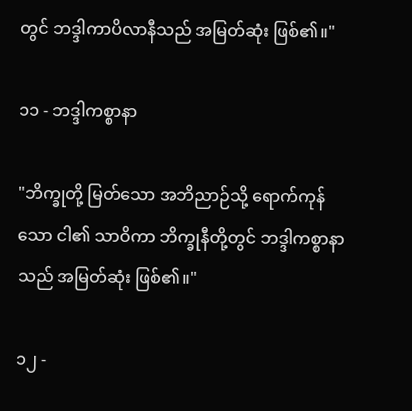တွင် ဘဒ္ဒါကာပိလာနီသည် အမြတ်ဆုံး ဖြစ်၏။"

၁၁ - ဘဒ္ဒါကစ္စာနာ

"ဘိက္ခုတို့ မြတ်သော အဘိညာဉ်သို့ ရောက်ကုန်သော ငါ၏ သာဝိကာ ဘိက္ခုနီတို့တွင် ဘဒ္ဒါကစ္စာနာသည် အမြတ်ဆုံး ဖြစ်၏။"

၁၂ -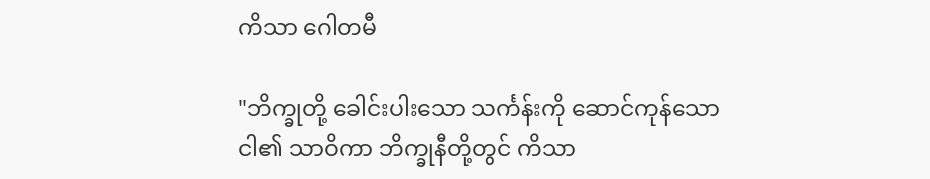ကိသာ ဂေါတမီ

"ဘိက္ခုတို့ ခေါင်းပါးသော သင်္ကန်းကို ဆောင်ကုန်သော ငါ၏ သာဝိကာ ဘိက္ခုနီတို့တွင် ကိသာ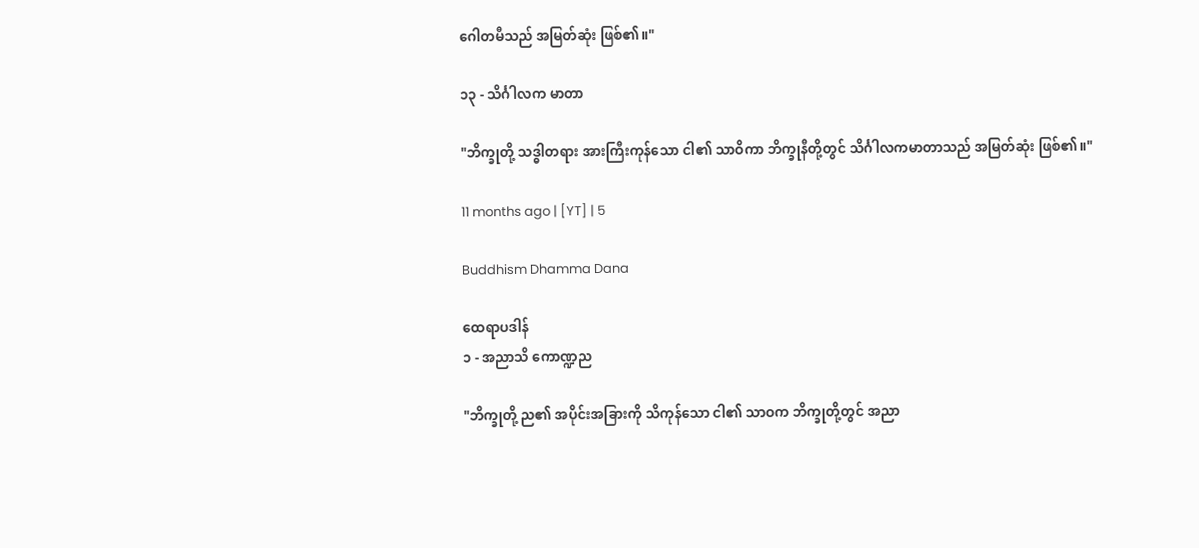ဂေါတမီသည် အမြတ်ဆုံး ဖြစ်၏။"

၁၃ - သိင်္ဂါလက မာတာ

"ဘိက္ခုတို့ သဒ္ဓါတရား အားကြီးကုန်သော ငါ၏ သာဝိကာ ဘိက္ခုနီတို့တွင် သိင်္ဂါလကမာတာသည် အမြတ်ဆုံး ဖြစ်၏။"

11 months ago | [YT] | 5

Buddhism Dhamma Dana

ထေရာပဒါန်
၁ - အညာသိ ကောဏ္ဍည

"ဘိက္ခုတို့ ည၏ အပိုင်းအခြားကို သိကုန်သော ငါ၏ သာဝက ဘိက္ခုတို့တွင် အညာ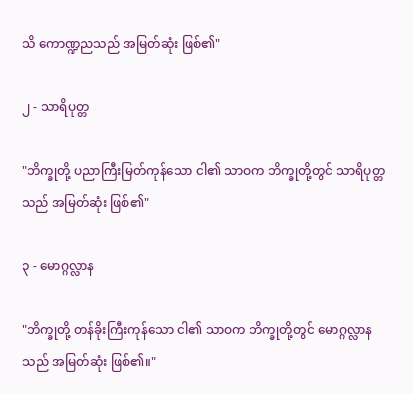သိ ကောဏ္ဍညသည် အမြတ်ဆုံး ဖြစ်၏"

၂ - သာရိပုတ္တ

"ဘိက္ခုတို့ ပညာကြီးမြတ်ကုန်သော ငါ၏ သာဝက ဘိက္ခုတို့တွင် သာရိပုတ္တသည် အမြတ်ဆုံး ဖြစ်၏"

၃ - မောဂ္ဂလ္လာန

"ဘိက္ခုတို့ တန်ခိုးကြီးကုန်သော ငါ၏ သာဝက ဘိက္ခုတို့တွင် မောဂ္ဂလ္လာနသည် အမြတ်ဆုံး ဖြစ်၏။"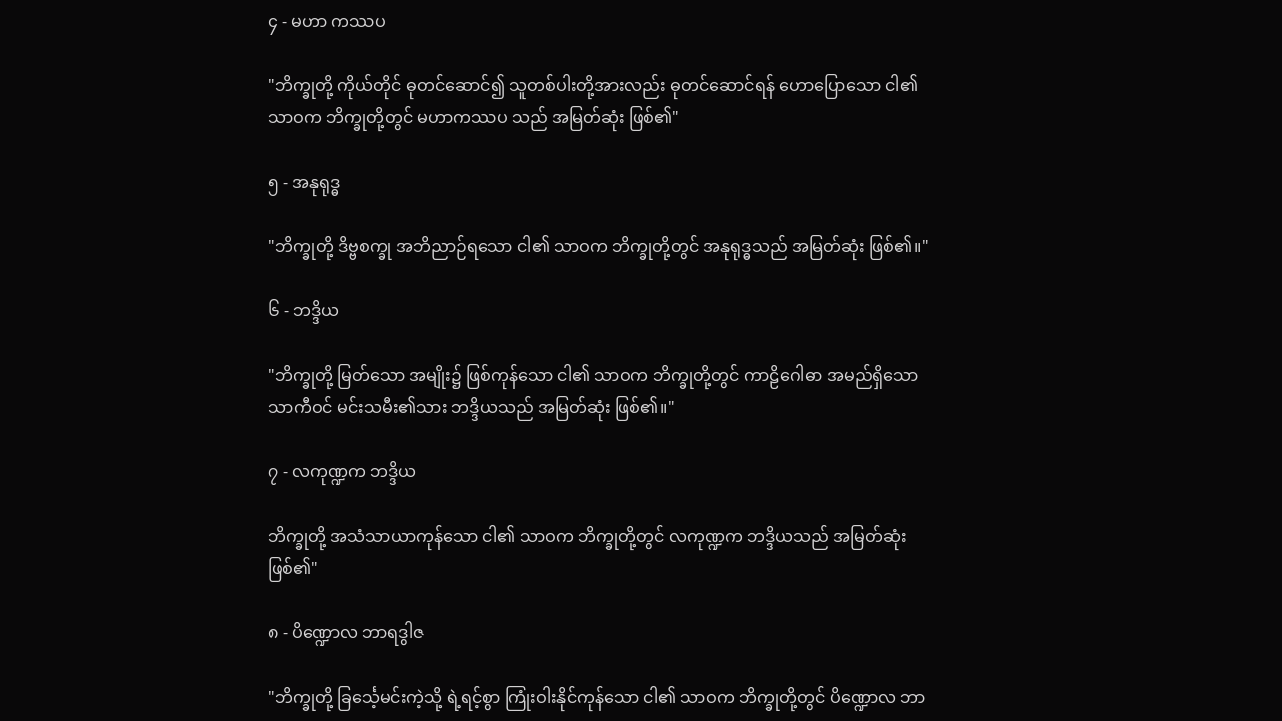၄ - မဟာ ကဿပ

"ဘိက္ခုတို့ ကိုယ်တိုင် ဓုတင်ဆောင်၍ သူတစ်ပါးတို့အားလည်း ဓုတင်ဆောင်ရန် ဟောပြောသော ငါ၏ သာဝက ဘိက္ခုတို့တွင် မဟာကဿပ သည် အမြတ်ဆုံး ဖြစ်၏"

၅ - အနုရုဒ္ဓ

"ဘိက္ခုတို့ ဒိဗ္ဗစက္ခု အဘိညာဉ်ရသော ငါ၏ သာဝက ဘိက္ခုတို့တွင် အနုရုဒ္ဓသည် အမြတ်ဆုံး ဖြစ်၏။"

၆ - ဘဒ္ဒိယ

"ဘိက္ခုတို့ မြတ်သော အမျိုး၌ ဖြစ်ကုန်သော ငါ၏ သာဝက ဘိက္ခုတို့တွင် ကာဠိဂေါဓာ အမည်ရှိသော သာကီဝင် မင်းသမီး၏သား ဘဒ္ဒိယသည် အမြတ်ဆုံး ဖြစ်၏။"

၇ - လကုဏ္ဍက ဘဒ္ဒိယ

ဘိက္ခုတို့ အသံသာယာကုန်သော ငါ၏ သာဝက ဘိက္ခုတို့တွင် လကုဏ္ဍက ဘဒ္ဒိယသည် အမြတ်ဆုံး ဖြစ်၏"

၈ - ပိဏ္ဍောလ ဘာရဒွါဇ

"ဘိက္ခုတို့ ခြင်္သေ့မင်းကဲ့သို့ ရဲ့ရင့်စွာ ကြုံးဝါးနိုင်ကုန်သော ငါ၏ သာဝက ဘိက္ခုတို့တွင် ပိဏ္ဍောလ ဘာ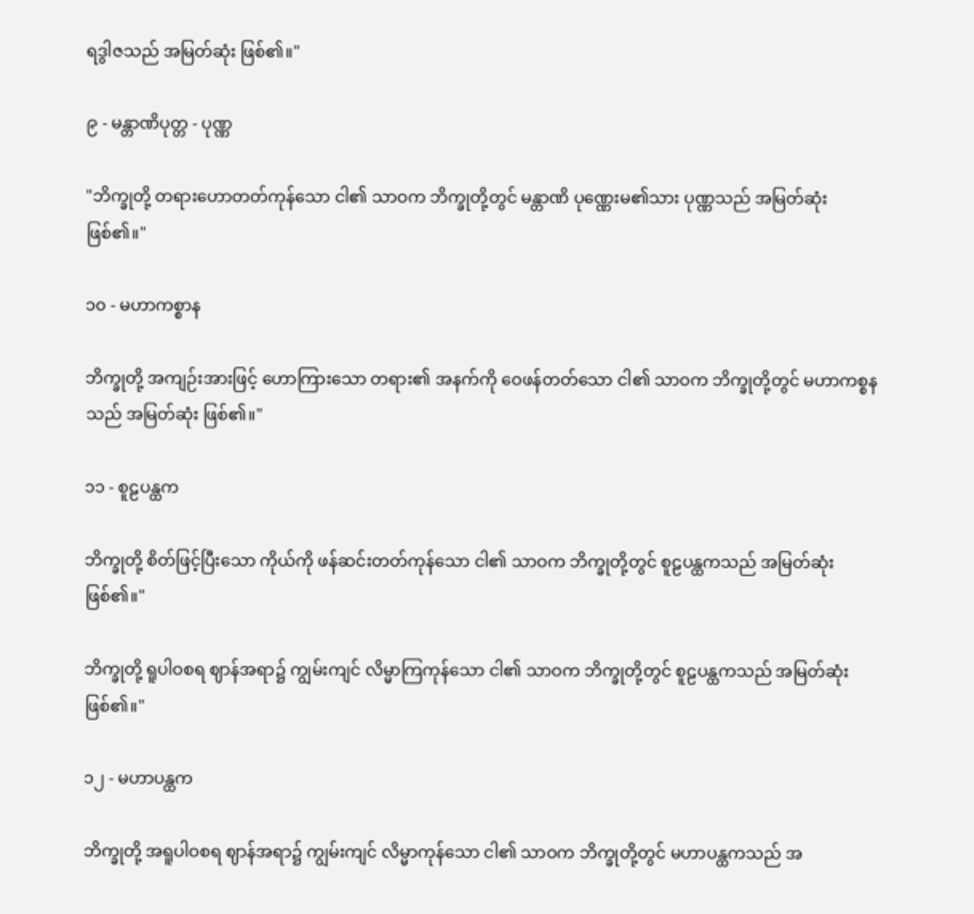ရဒွါဇသည် အမြတ်ဆုံး ဖြစ်၏။"

၉ - မန္တာဏိပုတ္တ - ပုဏ္ဏ

"ဘိက္ခုတို့ တရားဟောတတ်ကုန်သော ငါ၏ သာဝက ဘိက္ခုတို့တွင် မန္တာဏိ ပုဏ္ဏေးမ၏သား ပုဏ္ဏသည် အမြတ်ဆုံး ဖြစ်၏။"

၁၀ - မဟာကစ္စာန

ဘိက္ခုတို့ အကျဉ်းအားဖြင့် ဟောကြားသော တရား၏ အနက်ကို ဝေဖန်တတ်သော ငါ၏ သာဝက ဘိက္ခုတို့တွင် မဟာကစ္စနသည် အမြတ်ဆုံး ဖြစ်၏။"

၁၁ - စူဠပန္ထက

ဘိက္ခုတို့ စိတ်ဖြင့်ပြီးသော ကိုယ်ကို ဖန်ဆင်းတတ်ကုန်သော ငါ၏ သာဝက ဘိက္ခုတို့တွင် စူဠပန္ထကသည် အမြတ်ဆုံး ဖြစ်၏။"

ဘိက္ခုတို့ ရူပါဝစရ ဈာန်အရာ၌ ကျွမ်းကျင် လိမ္မာကြကုန်သော ငါ၏ သာဝက ဘိက္ခုတို့တွင် စူဠပန္ထကသည် အမြတ်ဆုံး ဖြစ်၏။"

၁၂ - မဟာပန္ထက

ဘိက္ခုတို့ အရူပါဝစရ ဈာန်အရာ၌ ကျွမ်းကျင် လိမ္မာကုန်သော ငါ၏ သာဝက ဘိက္ခုတို့တွင် မဟာပန္ထကသည် အ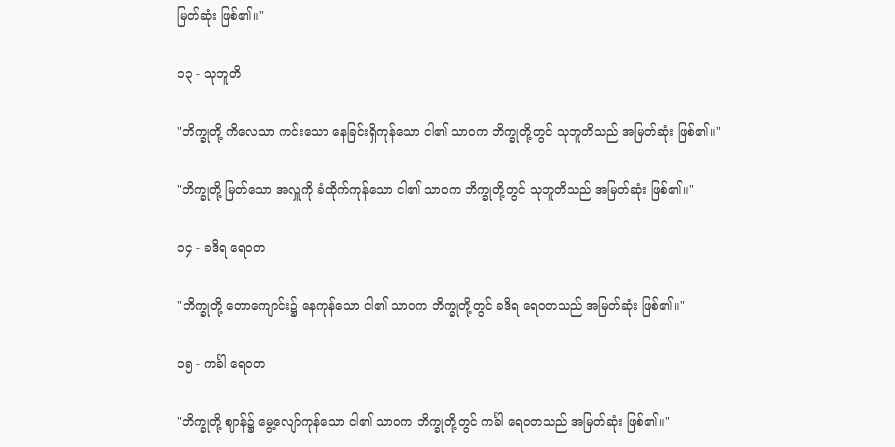မြတ်ဆုံး ဖြစ်၏။"

၁၃ - သုဘူတိ

"ဘိက္ခုတို့ ကိလေသာ ကင်းသော နေခြင်းရှိကုန်သော ငါ၏ သာဝက ဘိက္ခုတို့တွင် သုဘူတိသည် အမြတ်ဆုံး ဖြစ်၏။"

"ဘိက္ခုတို့ မြတ်သော အလှူကို ခံထိုက်ကုန်သော ငါ၏ သာဝက ဘိက္ခုတို့တွင် သုဘူတိသည် အမြတ်ဆုံး ဖြစ်၏။"

၁၄ - ခဒိရ ရေဝတ

"ဘိက္ခုတို့ တောကျောင်း၌ နေကုန်သော ငါ၏ သာဝက ဘိက္ခုတို့တွင် ခဒိရ ရေဝတသည် အမြတ်ဆုံး ဖြစ်၏။"

၁၅ - ကင်္ခါ ရေဝတ

"ဘိက္ခုတို့ ဈာန်၌ မွေ့လျော်ကုန်သော ငါ၏ သာဝက ဘိက္ခုတို့တွင် ကင်္ခါ ရေဝတသည် အမြတ်ဆုံး ဖြစ်၏။"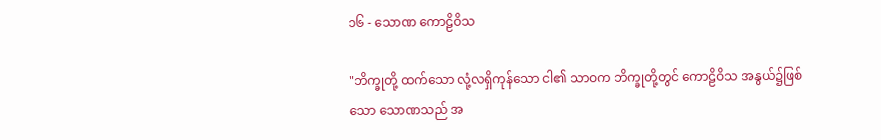၁၆ - သောဏ ကောဠိဝိသ

"ဘိက္ခုတို့ ထက်သော လုံ့လရှိကုန်သော ငါ၏ သာဝက ဘိက္ခုတို့တွင် ကောဠိဝိသ အနွယ်၌ဖြစ်သော သောဏသည် အ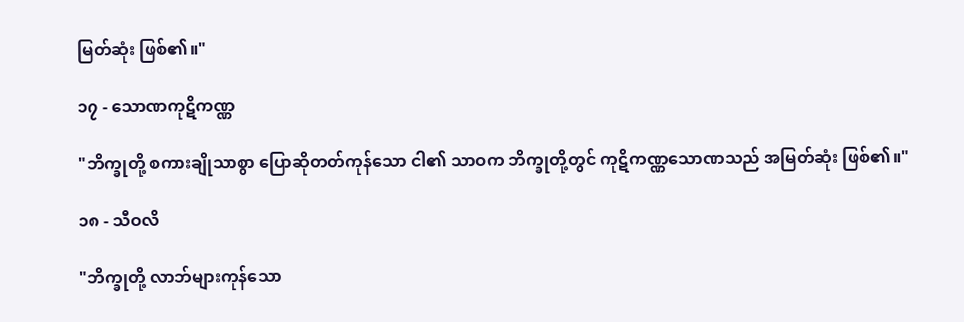မြတ်ဆုံး ဖြစ်၏။"

၁၇ - သောဏကုဋိကဏ္ဏ

"ဘိက္ခုတို့ စကားချိုသာစွာ ပြောဆိုတတ်ကုန်သော ငါ၏ သာဝက ဘိက္ခုတို့တွင် ကုဋိကဏ္ဏသောဏသည် အမြတ်ဆုံး ဖြစ်၏။"

၁၈ - သီဝလိ

"ဘိက္ခုတို့ လာဘ်များကုန်သော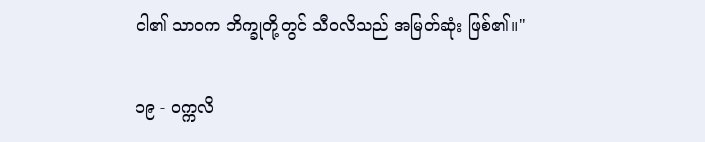ငါ၏ သာဝက ဘိက္ခုတို့တွင် သီဝလိသည် အမြတ်ဆုံး ဖြစ်၏။"

၁၉ - ဝက္ကလိ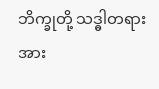ဘိက္ခုတို့ သဒ္ဓါတရား အား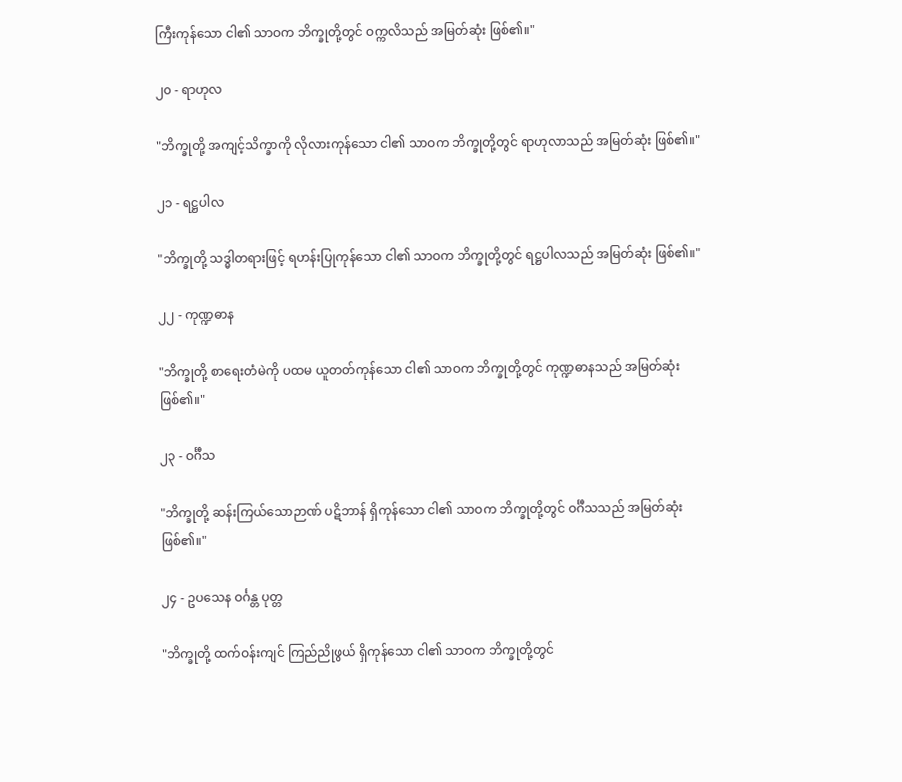ကြီးကုန်သော ငါ၏ သာဝက ဘိက္ခုတို့တွင် ဝက္ကလိသည် အမြတ်ဆုံး ဖြစ်၏။"

၂၀ - ရာဟုလ

"ဘိက္ခုတို့ အကျင့်သိက္ခာကို လိုလားကုန်သော ငါ၏ သာဝက ဘိက္ခုတို့တွင် ရာဟုလာသည် အမြတ်ဆုံး ဖြစ်၏။"

၂၁ - ရဋ္ဌပါလ

"ဘိက္ခုတို့ သဒ္ဓါတရားဖြင့် ရဟန်းပြုကုန်သော ငါ၏ သာဝက ဘိက္ခုတို့တွင် ရဋ္ဌပါလသည် အမြတ်ဆုံး ဖြစ်၏။"

၂၂ - ကုဏ္ဍဓာန

"ဘိက္ခုတို့ စာရေးတံမဲကို ပထမ ယူတတ်ကုန်သော ငါ၏ သာဝက ဘိက္ခုတို့တွင် ကုဏ္ဍဓာနသည် အမြတ်ဆုံး ဖြစ်၏။"

၂၃ - ဝင်္ဂီသ

"ဘိက္ခုတို့ ဆန်းကြယ်သောဉာဏ် ပဋိဘာန် ရှိကုန်သော ငါ၏ သာဝက ဘိက္ခုတို့တွင် ဝင်္ဂီသသည် အမြတ်ဆုံး ဖြစ်၏။"

၂၄ - ဥပသေန ဝင်္ဂန္တ ပုတ္တ

"ဘိက္ခုတို့ ထက်ဝန်းကျင် ကြည်ညိုဖွယ် ရှိကုန်သော ငါ၏ သာဝက ဘိက္ခုတို့တွင်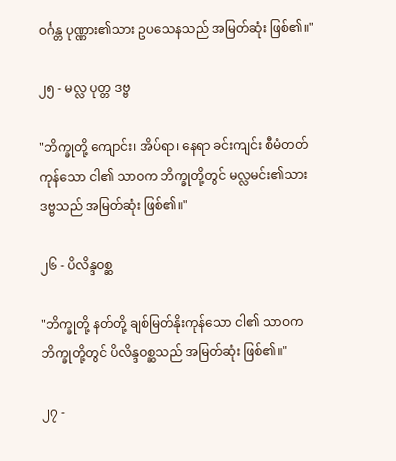ဝင်္ဂန္တ ပုဏ္ဏား၏သား ဥပသေနသည် အမြတ်ဆုံး ဖြစ်၏။"

၂၅ - မလ္လ ပုတ္တ ဒဗ္ဗ

"ဘိက္ခုတို့ ကျောင်း၊ အိပ်ရာ၊ နေရာ ခင်းကျင်း စီမံတတ်ကုန်သော ငါ၏ သာဝက ဘိက္ခုတို့တွင် မလ္လမင်း၏သား ဒဗ္ဗသည် အမြတ်ဆုံး ဖြစ်၏။"

၂၆ - ပိလိန္ဒဝစ္ဆ

"ဘိက္ခုတို့ နတ်တို့ ချစ်မြတ်နိုးကုန်သော ငါ၏ သာဝက ဘိက္ခုတို့တွင် ပိလိန္ဒဝစ္ဆသည် အမြတ်ဆုံး ဖြစ်၏။"

၂၇ -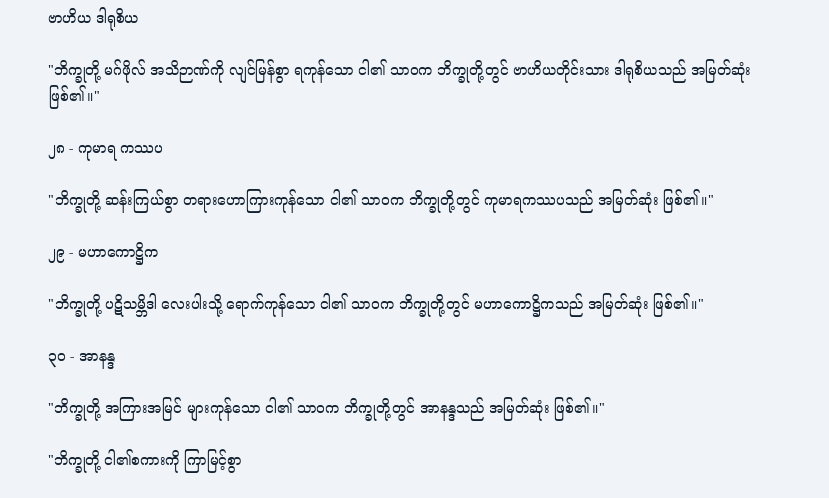ဗာဟိယ ဒါရုစိယ

"ဘိက္ခုတို့ မဂ်ဖိုလ် အသိဉာဏ်ကို လျင်မြန်စွာ ရကုန်သော ငါ၏ သာဝက ဘိက္ခုတို့တွင် ဗာဟိယတိုင်းသား ဒါရုစိယသည် အမြတ်ဆုံး ဖြစ်၏။"

၂၈ - ကုမာရ ကဿပ

"ဘိက္ခုတို့ ဆန်းကြယ်စွာ တရားဟောကြားကုန်သော ငါ၏ သာဝက ဘိက္ခုတို့တွင် ကုမာရကဿပသည် အမြတ်ဆုံး ဖြစ်၏။"

၂၉ - မဟာကောဋ္ဌိက

"ဘိက္ခုတို့ ပဋိသမ္ဘိဒါ လေးပါးသို့ ရောက်ကုန်သော ငါ၏ သာဝက ဘိက္ခုတို့တွင် မဟာကောဋ္ဌိကသည် အမြတ်ဆုံး ဖြစ်၏။"

၃၀ - အာနန္ဒ

"ဘိက္ခုတို့ အကြားအမြင် များကုန်သော ငါ၏ သာဝက ဘိက္ခုတို့တွင် အာနန္ဒသည် အမြတ်ဆုံး ဖြစ်၏။"

"ဘိက္ခုတို့ ငါ၏စကားကို ကြာမြင့်စွာ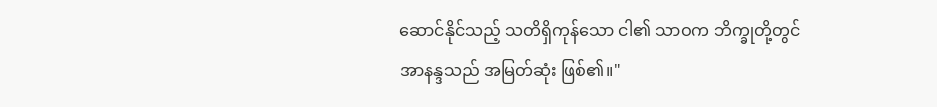ဆောင်နိုင်သည့် သတိရှိကုန်သော ငါ၏ သာဝက ဘိက္ခုတို့တွင် အာနန္ဒသည် အမြတ်ဆုံး ဖြစ်၏။"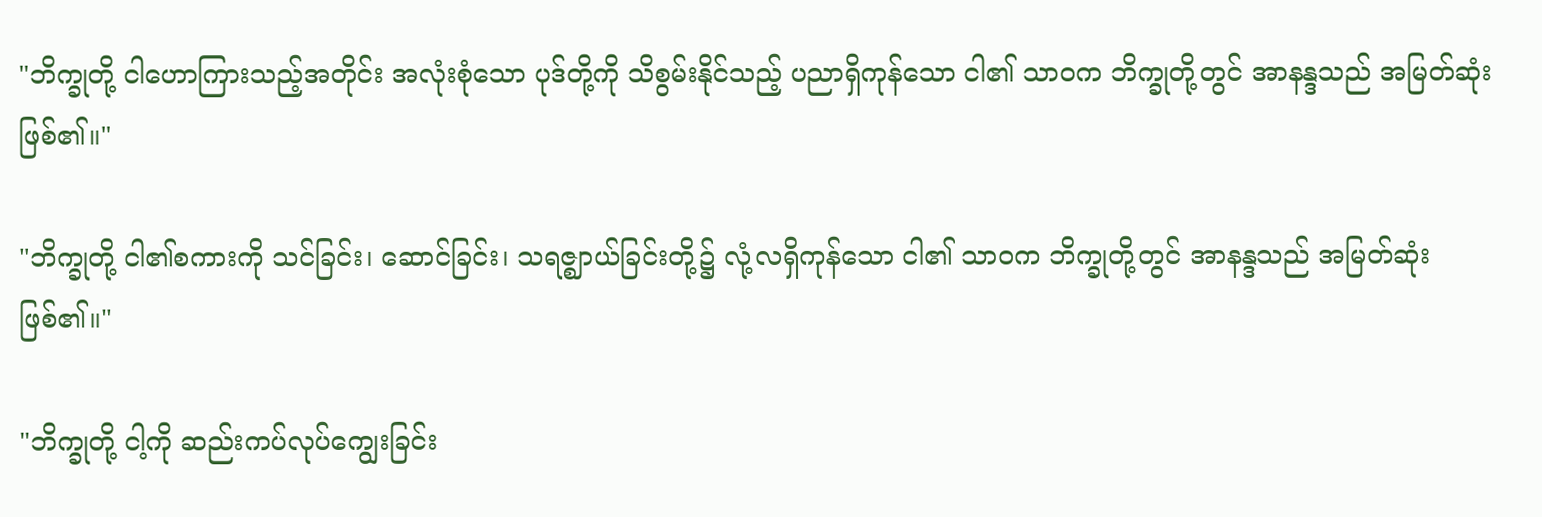"ဘိက္ခုတို့ ငါဟောကြားသည့်အတိုင်း အလုံးစုံသော ပုဒ်တို့ကို သိစွမ်းနိုင်သည့် ပညာရှိကုန်သော ငါ၏ သာဝက ဘိက္ခုတို့တွင် အာနန္ဒသည် အမြတ်ဆုံး ဖြစ်၏။"

"ဘိက္ခုတို့ ငါ၏စကားကို သင်ခြင်း၊ ဆောင်ခြင်း၊ သရဇ္ဈာယ်ခြင်းတို့၌ လုံ့လရှိကုန်သော ငါ၏ သာဝက ဘိက္ခုတို့တွင် အာနန္ဒသည် အမြတ်ဆုံး ဖြစ်၏။"

"ဘိက္ခုတို့ ငါ့ကို ဆည်းကပ်လုပ်ကျွေးခြင်း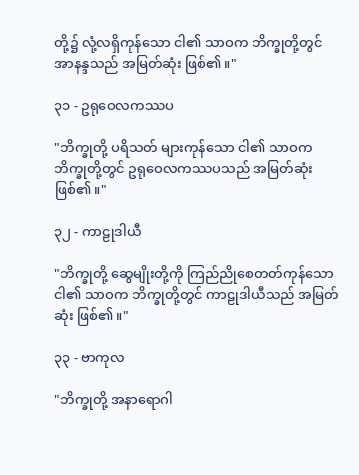တို့၌ လုံ့လရှိကုန်သော ငါ၏ သာဝက ဘိက္ခုတို့တွင် အာနန္ဒသည် အမြတ်ဆုံး ဖြစ်၏။"

၃၁ - ဥရုဝေလကဿပ

"ဘိက္ခုတို့ ပရိသတ် များကုန်သော ငါ၏ သာဝက ဘိက္ခုတို့တွင် ဥရုဝေလကဿပသည် အမြတ်ဆုံး ဖြစ်၏။"

၃၂ - ကာဠုဒါယီ

"ဘိက္ခုတို့ ဆွေမျိုးတို့ကို ကြည်ညိုစေတတ်ကုန်သော ငါ၏ သာဝက ဘိက္ခုတို့တွင် ကာဠုဒါယီသည် အမြတ်ဆုံး ဖြစ်၏။"

၃၃ - ဗာကုလ

"ဘိက္ခုတို့ အနာရောဂါ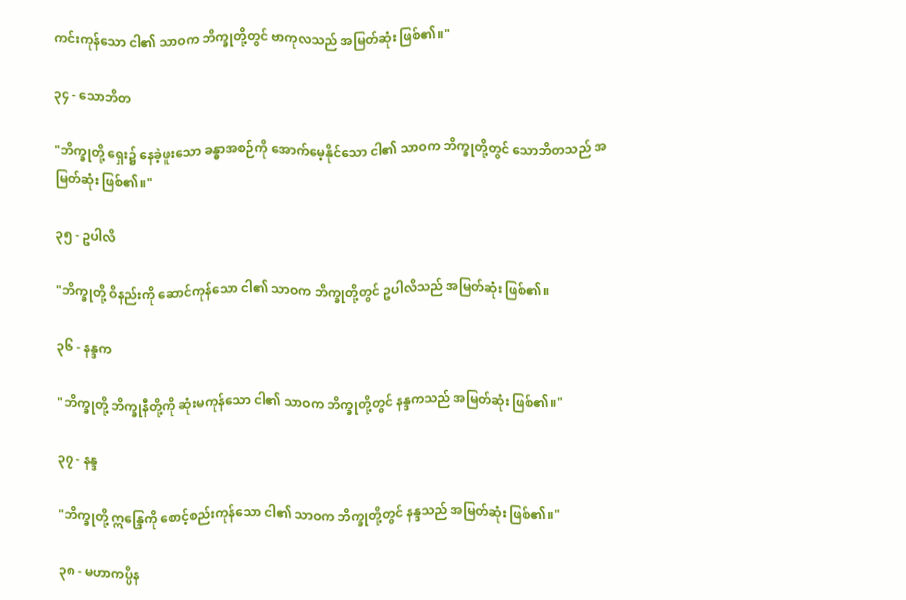ကင်းကုန်သော ငါ၏ သာဝက ဘိက္ခုတို့တွင် ဗာကုလသည် အမြတ်ဆုံး ဖြစ်၏။"

၃၄ - သောဘိတ

"ဘိက္ခုတို့ ရှေး၌ နေခဲ့ဖူးသော ခန္ဓာအစဉ်ကို အောက်မေ့နိုင်သော ငါ၏ သာဝက ဘိက္ခုတို့တွင် သောဘိတသည် အမြတ်ဆုံး ဖြစ်၏။"

၃၅ - ဥပါလိ

"ဘိက္ခုတို့ ဝိနည်းကို ဆောင်ကုန်သော ငါ၏ သာဝက ဘိက္ခုတို့တွင် ဥပါလိသည် အမြတ်ဆုံး ဖြစ်၏။

၃၆ - နန္ဒက

"ဘိက္ခုတို့ ဘိက္ခုနီတို့ကို ဆုံးမကုန်သော ငါ၏ သာဝက ဘိက္ခုတို့တွင် နန္ဒကသည် အမြတ်ဆုံး ဖြစ်၏။"

၃၇ - နန္ဒ

"ဘိက္ခုတို့ ဣန္ဒြေကို စောင့်စည်းကုန်သော ငါ၏ သာဝက ဘိက္ခုတို့တွင် နန္ဒသည် အမြတ်ဆုံး ဖြစ်၏။"

၃၈ - မဟာကပ္ပိန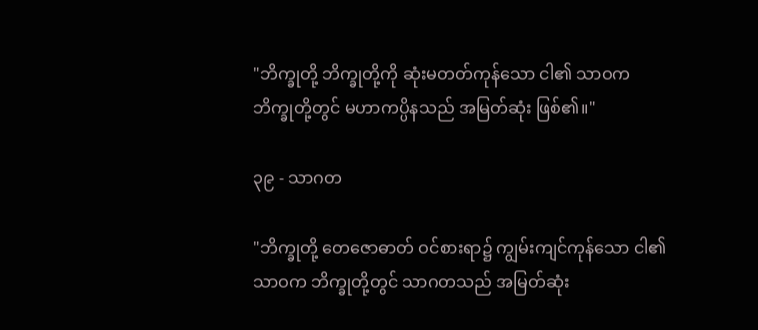"ဘိက္ခုတို့ ဘိက္ခုတို့ကို ဆုံးမတတ်ကုန်သော ငါ၏ သာဝက ဘိက္ခုတို့တွင် မဟာကပ္ပိနသည် အမြတ်ဆုံး ဖြစ်၏။"

၃၉ - သာဂတ

"ဘိက္ခုတို့ တေဇောဓာတ် ဝင်စားရာ၌ ကျွမ်းကျင်ကုန်သော ငါ၏ သာဝက ဘိက္ခုတို့တွင် သာဂတသည် အမြတ်ဆုံး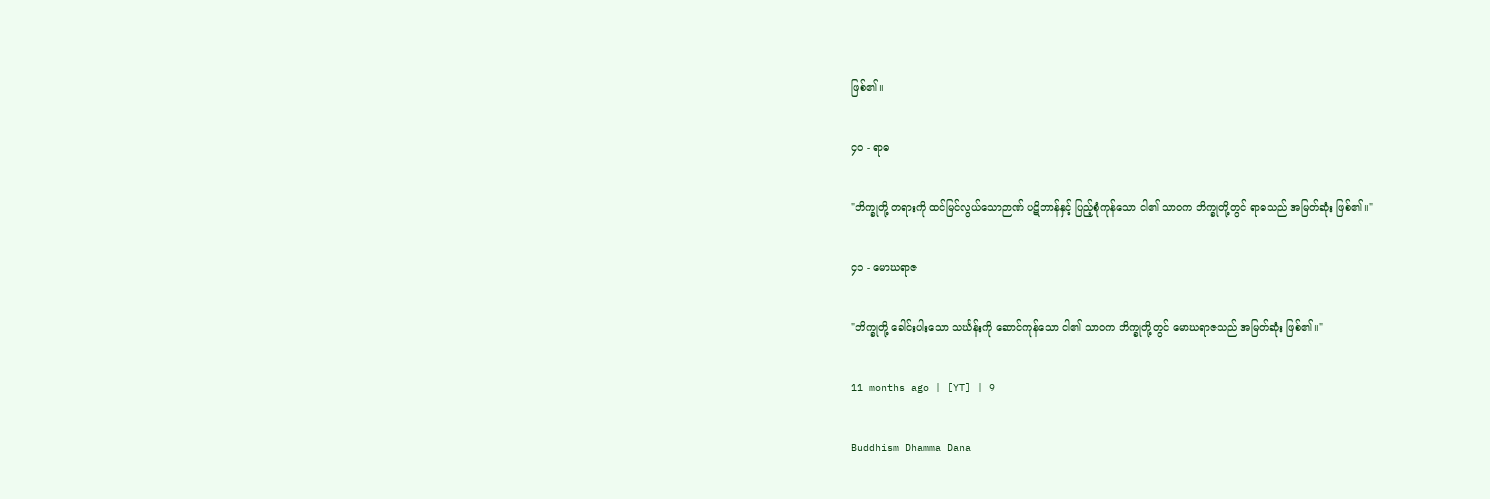ဖြစ်၏။

၄၀ - ရာဓ

"ဘိက္ခုတို့ တရားကို ထင်မြင်လွယ်သောဉာဏ် ပဋိဘာန်နှင့် ပြည့်စုံကုန်သော ငါ၏ သာဝက ဘိက္ခုတို့တွင် ရာဓသည် အမြတ်ဆုံး ဖြစ်၏။"

၄၁ - မောဃရာဇ

"ဘိက္ခုတို့ ခေါင်းပါးသော သင်္ဃန်းကို ဆောင်ကုန်သော ငါ၏ သာဝက ဘိက္ခုတို့တွင် မောဃရာဇသည် အမြတ်ဆုံး ဖြစ်၏။"

11 months ago | [YT] | 9

Buddhism Dhamma Dana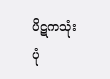ပိဋကသုံးပုံ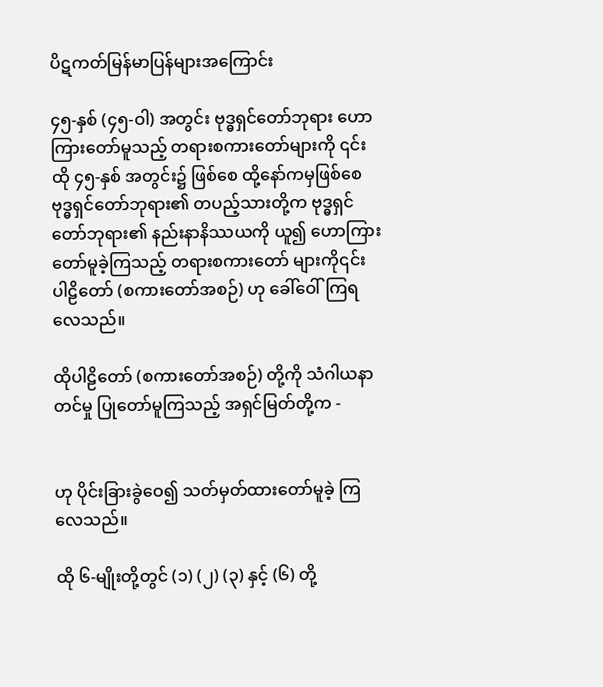ပိဋကတ်မြန်မာပြန်များအကြောင်း

၄၅-နှစ် (၄၅-ဝါ) အတွင်း ဗုဒ္ဓရှင်တော်ဘုရား ဟောကြားတော်မူသည့် တရားစကားတော်များကို ၎င်း ထို ၄၅-နှစ် အတွင်း၌ ဖြစ်စေ ထို့နော်ကမှဖြစ်စေ ဗုဒ္ဓရှင်တော်ဘုရား၏ တပည့်သားတို့က ဗုဒ္ဓရှင်တော်ဘုရား၏ နည်းနာနိဿယကို ယူ၍ ဟောကြားတော်မူခဲ့ကြသည့် တရားစကားတော် များကို၎င်း ပါဠိတော် (စကားတော်အစဉ်) ဟု ခေါ်ဝေါ်ကြရလေသည်။

ထိုပါဠိတော် (စကားတော်အစဉ်) တို့ကို သံဂါယနာတင်မှု ပြုတော်မူကြသည့် အရှင်မြတ်တို့က -


ဟု ပိုင်းခြားခွဲဝေ၍ သတ်မှတ်ထားတော်မူခဲ့ ကြလေသည်။

ထို ၆-မျိုးတို့တွင် (၁) (၂) (၃) နှင့် (၆) တို့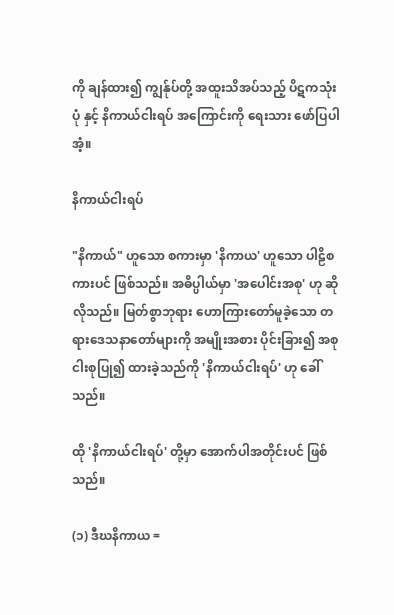ကို ချန်ထား၍ ကျွန်ုပ်တို့ အထူးသိအပ်သည့် ပိဋကသုံးပုံ နှင့် နိကာယ်ငါးရပ် အကြောင်းကို ရေးသား ဖော်ပြပါအံ့။

နိကာယ်ငါးရပ်

"နိကာယ်" ဟူသော စကားမှာ 'နိကာယ' ဟူသော ပါဠိစကားပင် ဖြစ်သည်။ အဓိပ္ပါယ်မှာ 'အပေါင်းအစု' ဟု ဆိုလိုသည်။ မြတ်စွာဘုရား ဟောကြားတော်မူခဲ့သော တရားဒေသနာတော်များကို အမျိုးအစား ပိုင်းခြား၍ အစုငါးစုပြု၍ ထားခဲ့သည်ကို 'နိကာယ်ငါးရပ်' ဟု ခေါ်သည်။

ထို 'နိကာယ်ငါးရပ်' တို့မှာ အောက်ပါအတိုင်းပင် ဖြစ်သည်။

(၁) ဒီဃနိကာယ =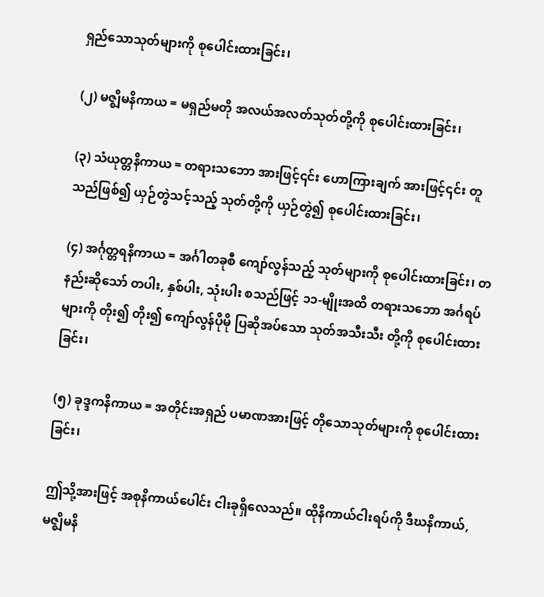ရှည်‌သောသုတ်များကို စုပေါင်းထားခြင်း၊

(၂) မဇ္ဈိမနိကာယ = မရှည်မတို အလယ်အလတ်သုတ်တို့ကို စုပေါင်းထားခြင်း၊

(၃) သံယုတ္တနိကာယ = တရားသဘော အားဖြင့်၎င်း ဟောကြားချက် အားဖြင့်၎င်း တူသည်ဖြစ်၍ ယှဉ်တွဲသင့်သည့် သုတ်တို့ကို ယှဉ်တွဲ၍ စု‌ပေါင်းထားခြင်း၊

(၄) အင်္ဂုတ္တရနိကာယ = အင်္ဂါတခုစီ ကျော်လွန်သည့် သုတ်များကို စုပေါင်းထားခြင်း၊ တနည်းဆိုသော် တပါး, နှစ်ပါး, သုံးပါး စသည်ဖြင့် ၁၁-မျိုးအထိ တရားသဘော အင်္ဂရပ်များကို တိုး၍ တိုး၍ ကျော်လွန်ပိုမို ပြဆိုအပ်သော သုတ်အသီးသီး တို့ကို စုပေါင်းထားခြင်း၊

(၅) ခုဒ္ဒကနိကာယ = အတိုင်းအရှည် ပမာဏအားဖြင့် တိုသောသုတ်များကို စုပေါင်းထားခြင်း၊

ဤသို့အားဖြင့် အစုနိကာယ်ပေါင်း ငါးခုရှိလေသည်။ ထိုနိကာယ်ငါးရပ်ကို ဒီဃနိကာယ်, မဇ္ဈိမနိ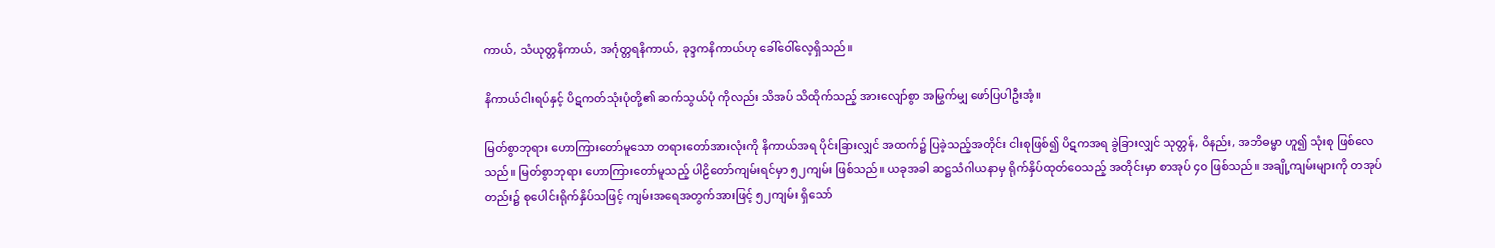ကာယ်, သံယုတ္တနိကာယ်, အင်္ဂုတ္တရနိကာယ်, ခုဒ္ဒကနိကာယ်ဟု ခေါ်ဝေါ်လေ့ရှိသည်။

နိကာယ်ငါးရပ်နှင့် ပိဋကတ်သုံးပုံတို့၏ ဆက်သွယ်ပုံ ကိုလည်း သိအပ် သိထိုက်သည့် အားလျော်စွာ အမြွက်မျှ ဖော်ပြပါဦးအံ့။

မြတ်စွာဘုရား ဟောကြားတော်မူသော တရား‌တော်အားလုံးကို နိကာယ်အရ ပိုင်းခြားလျှင် အထက်၌ ပြခဲ့သည့်အတိုင်း ငါးစုဖြစ်၍ ပိဋကအရ ခွဲခြားလျှင် သုတ္တန်, ဝိနည်း, အဘိဓမ္မာ ဟူ၍ သုံးစု ဖြစ်လေသည်။ မြတ်စွာဘုရား ဟောကြားတော်မူသည့် ပါဠိတော်ကျမ်းရင်မှာ ၅၂ကျမ်း ဖြစ်သည်။ ယခုအခါ ဆဋ္ဌသံဂါယနာမှ ရိုက်နှိပ်ထုတ်ဝေသည့် အတိုင်းမှာ စာအုပ် ၄၀ ဖြစ်သည်။ အချို့ကျမ်းများကို တအုပ်တည်း၌ စုပေါင်းရိုက်နှိပ်သဖြင့် ကျမ်းအရေအတွက်အားဖြင့် ၅၂ကျမ်း ရှိသော်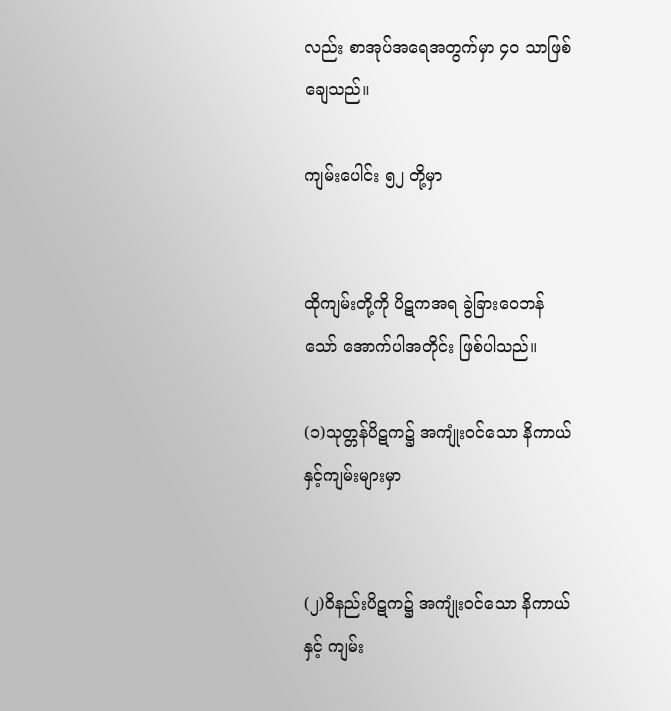လည်း စာအုပ်အရေအတွက်မှာ ၄၀ သာဖြစ်ချေသည်။

ကျမ်းပေါင်း ၅၂ တို့မှာ


ထိုကျမ်းတို့ကို ပိဋကအရ ခွဲခြားဝေဘန်သော် အောက်ပါအတိုင်း ဖြစ်ပါသည်။

(၁)သုတ္တန်ပိဋက၌ အကျုံးဝင်သော နိကာယ်နှင့်ကျမ်းများမှာ


(၂)ဝိနည်းပိဋက၌ အကျုံးဝင်သော နိကာယ်နှင့် ကျမ်း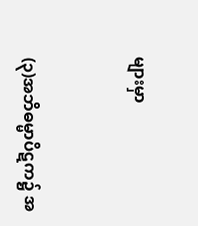များမှာ


(၃)အဘိဓမ္မာပိဋက၌ အ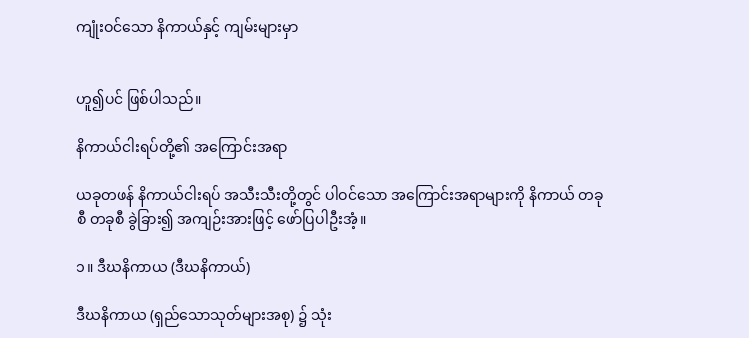ကျုံးဝင်သော နိကာယ်နှင့် ကျမ်းများမှာ


ဟူ၍ပင် ဖြစ်ပါသည်။

နိကာယ်ငါးရပ်တို့၏ အကြောင်းအရာ

ယခုတဖန် နိကာယ်ငါးရပ် အသီးသီးတို့တွင် ပါဝင်သော အကြောင်းအရာများကို နိကာယ် တခုစီ တခုစီ ခွဲခြား၍ အကျဉ်းအားဖြင့် ဖော်ပြပါဦးအံ့။

၁။ ဒီဃနိကာယ (ဒီဃနိကာယ်)

ဒီဃနိကာယ (ရှည်သောသုတ်များအစု) ၌ သုံး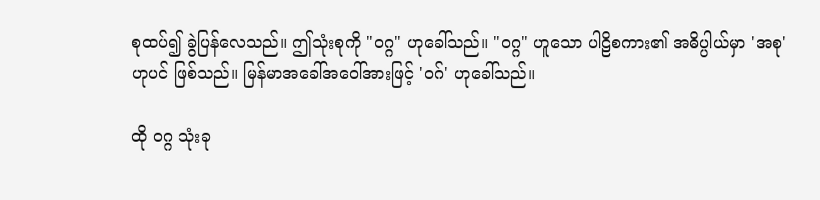စုထပ်၍ ခွဲပြန်လေသည်။ ဤသုံးစုကို "ဝဂ္ဂ" ဟုခေါ်သည်။ "ဝဂ္ဂ" ဟူသော ပါဠိစကား၏ အဓိပ္ပါယ်မှာ 'အစု' ဟုပင် ဖြစ်သည်။ မြန်မာအခေါ်အဝေါ်အားဖြင့် 'ဝဂ်' ဟုခေါ်သည်။

ထို ဝဂ္ဂ သုံးခု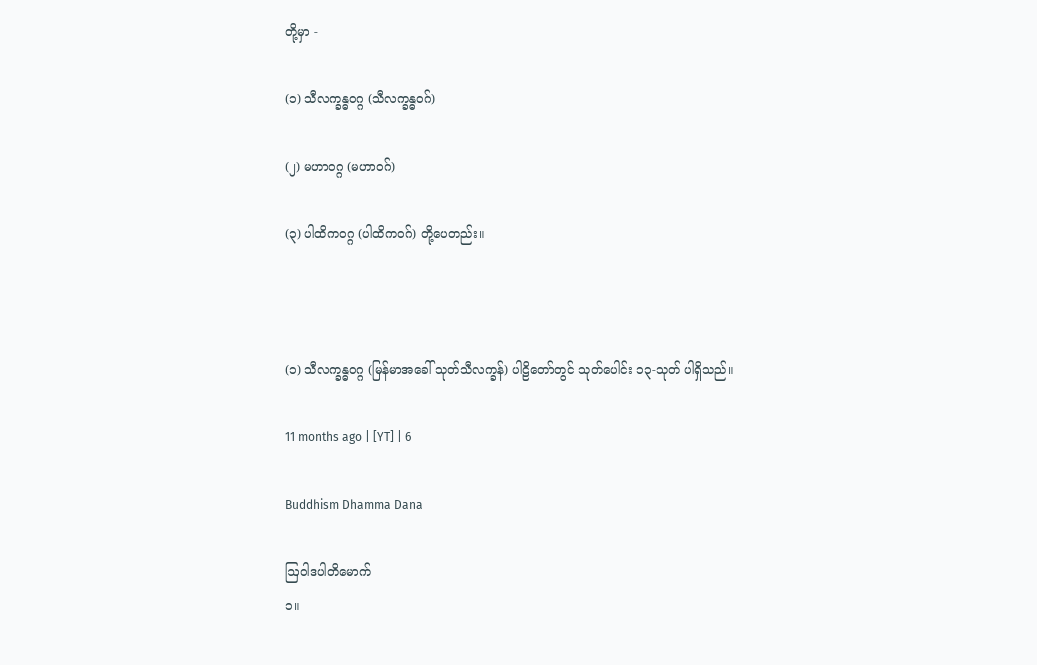တို့မှာ -

(၁) သီလက္ခန္ဓဝဂ္ဂ (သီလက္ခန္ဓဝဂ်)

(၂) မဟာဝဂ္ဂ (မဟာဝဂ်)

(၃) ပါထိကဝဂ္ဂ (ပါထိကဝဂ်) တို့ပေတည်း။



(၁) သီလက္ခန္ဓဝဂ္ဂ (မြန်မာအခေါ် သုတ်သီလက္ခန်) ပါဠိတော်တွင် သုတ်ပေါင်း ၁၃-သုတ် ပါရှိသည်။

11 months ago | [YT] | 6

Buddhism Dhamma Dana

ဩဝါဒပါတိမောက်
၁။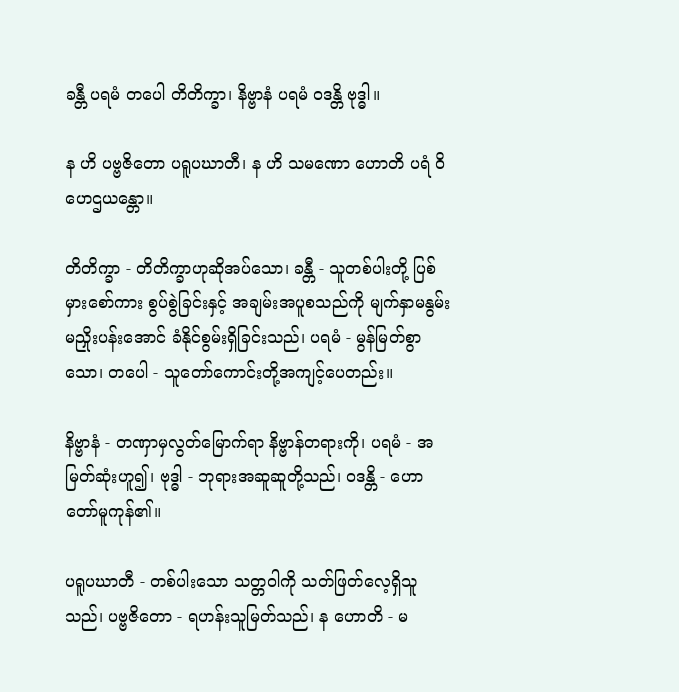ခန္တီ ပရမံ တပေါ တိတိက္ခာ၊ နိဗ္ဗာနံ ပရမံ ဝဒန္တိ ဗုဒ္ဓါ။

န ဟိ ပဗ္ဗဇိတော ပရူပဃာတီ၊ န ဟိ သမဏော ဟောတိ ပရံ ဝိဟေဌယန္တော။

တိတိက္ခာ - တိတိက္ခာဟုဆိုအပ်သော၊ ခန္တီ - သူတစ်ပါးတို့ ပြစ်မှားစော်ကား စွပ်စွဲခြင်းနှင့် အချမ်းအပူစသည်ကို မျက်နှာမနွမ်း မညှိုးပန်းအောင် ခံနိုင်စွမ်းရှိခြင်းသည်၊ ပရမံ - မွန်မြတ်စွာသော၊ တပေါ - သူတော်ကောင်းတို့အကျင့်ပေတည်း။

နိဗ္ဗာနံ - တဏှာမှလွတ်မြောက်ရာ နိဗ္ဗာန်တရားကို၊ ပရမံ - အမြတ်ဆုံးဟူ၍၊ ဗုဒ္ဓါ - ဘုရားအဆူဆူတို့သည်၊ ဝဒန္တိ - ဟောတော်မူကုန်၏။

ပရူပဃာတီ - တစ်ပါးသော သတ္တဝါကို သတ်ဖြတ်လေ့ရှိသူသည်၊ ပဗ္ဗဇိတော - ရဟန်းသူမြတ်သည်၊ န ဟောတိ - မ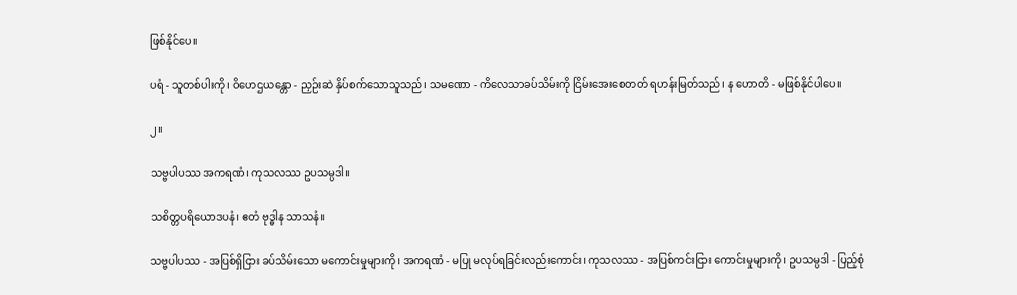ဖြစ်နိုင်ပေ။

ပရံ - သူတစ်ပါးကို၊ ဝိဟေဌယန္တော - ညှဉ်းဆဲ နှိပ်စက်သောသူသည်၊ သမဏော - ကိလေသာခပ်သိမ်းကို ငြိမ်းအေးစေတတ် ရဟန်းမြတ်သည်၊ န ဟောတိ - မဖြစ်နိုင်ပါပေ။

၂။

သဗ္ဗပါပဿ အကရဏံ၊ ကုသလဿ ဥပသမ္ပဒါ။

သစိတ္တပရိယောဒပနံ၊ ဧတံ ဗုဒ္ဓါန သာသနံ။

သဗ္ဗပါပဿ - အပြစ်ရှိငြား ခပ်သိမ်းသော မကောင်းမှုများကို၊ အကရဏံ - မပြု မလုပ်ရခြင်းလည်းကောင်း၊ ကုသလဿ - အပြစ်ကင်းငြား ကောင်းမှုများကို၊ ဥပသမ္ပဒါ - ပြည့်စုံ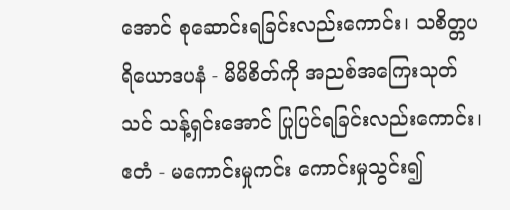အောင် စုဆောင်းရခြင်းလည်းကောင်း၊ သစိတ္တပရိယောဒပနံ - မိမိစိတ်ကို အညစ်အကြေးသုတ်သင် သန့်ရှင်းအောင် ပြုပြင်ရခြင်းလည်းကောင်း၊ ဧတံ - မကောင်းမှုကင်း ကောင်းမှုသွင်း၍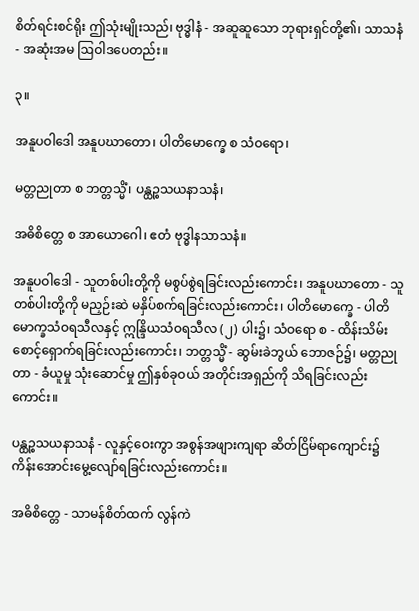စိတ်ရင်းစင်ရိုး ဤသုံးမျိုးသည်၊ ဗုဒ္ဓါနံ - အဆူဆူသော ဘုရားရှင်တို့၏၊ သာသနံ - အဆုံးအမ ဩဝါဒပေတည်း။

၃။

အနူပဝါဒေါ အနူပဃာတော၊ ပါတိမောက္ခေ စ သံဝရော၊

မတ္တညုတာ စ ဘတ္တသ္မိံ၊ ပန္ထဉ္စသယနာသနံ၊

အဓိစိတ္တေ စ အာယောဂေါ၊ ဧတံ ဗုဒ္ဓါနသာသနံ။

အနူပဝါဒေါ - သူတစ်ပါးတို့ကို မစွပ်စွဲရခြင်းလည်းကောင်း၊ အနူပဃာတော - သူတစ်ပါးတို့ကို မညှဉ်းဆဲ မနှိပ်စက်ရခြင်းလည်းကောင်း၊ ပါတိမောက္ခေ - ပါတိမောက္ခသံဝရသီလနှင့် ဣန္ဒြိယသံဝရသီလ (၂) ပါး၌၊ သံဝရော စ - ထိန်းသိမ်း စောင့်ရှောက်ရခြင်းလည်းကောင်း၊ ဘတ္တသ္မိံ - ဆွမ်းခဲဘွယ် ဘောဇဉ်၌၊ မတ္တညုတာ - ခံယူမှု သုံးဆောင်မှု ဤနှစ်ခုဝယ် အတိုင်းအရှည်ကို သိရခြင်းလည်းကောင်း။

ပန္ထဉ္စသယနာသနံ - လူနှင့်ဝေးကွာ အစွန်အဖျားကျရာ ဆိတ်ငြိမ်ရာကျောင်း၌ ကိန်းအောင်းမွေ့လျော်ရခြင်းလည်းကောင်း။

အဓိစိတ္တေ - သာမန်စိတ်ထက် လွန်ကဲ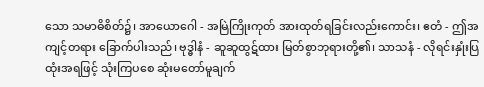သော သမာဓိစိတ်၌၊ အာယောဂေါ - အမြဲကြိုးကုတ် အားထုတ်ရခြင်းလည်းကောင်း၊ ဧတံ - ဤအကျင့်တရား ခြောက်ပါးသည်၊ ဗုဒ္ဓါနံ - ဆူဆူထွဋ်ထား မြတ်စွာဘုရားတို့၏၊ သာသနံ - လိုရင်းနှုံးပြ ထုံးအရဖြင့် သုံးကြပစေ ဆုံးမတော်မူချက်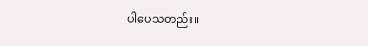ပါပေသတည်း။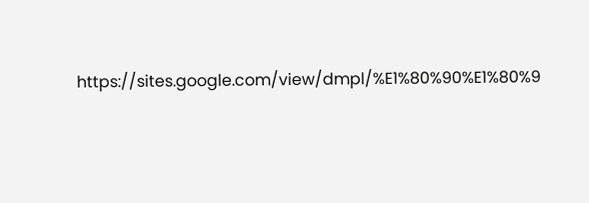https://sites.google.com/view/dmpl/%E1%80%90%E1%80%9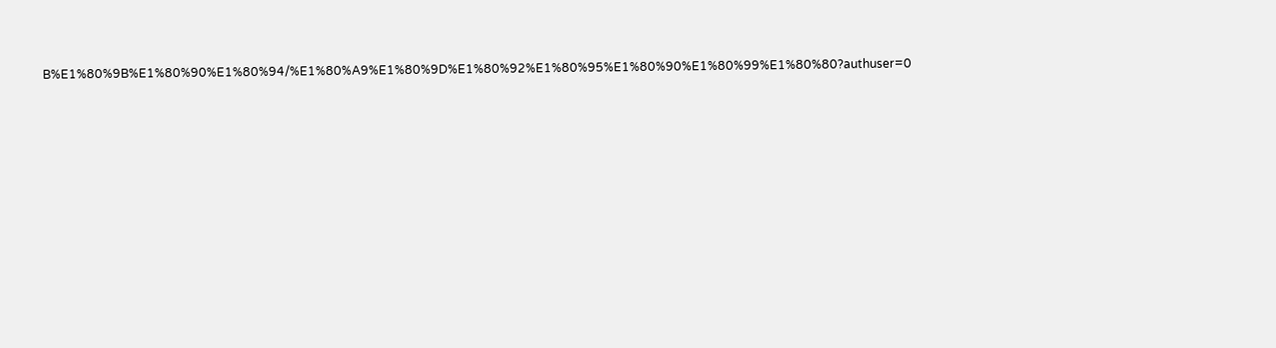B%E1%80%9B%E1%80%90%E1%80%94/%E1%80%A9%E1%80%9D%E1%80%92%E1%80%95%E1%80%90%E1%80%99%E1%80%80?authuser=0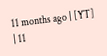11 months ago | [YT] | 11